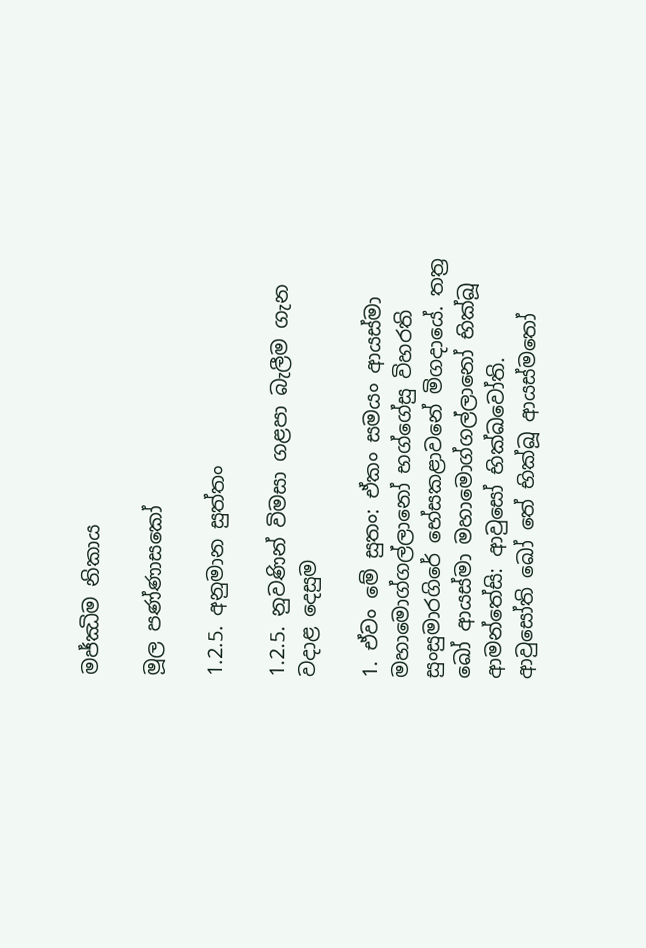මජ්ඣිම නිකාය

මූල පණ්ණාසකෝ

1.2.5. අනුමාන සුත්තං

1.2.5. නුවණින් විමසා ගළපා බැලීම ගැන වදාළ දෙසුම

1. ඒවං මේ සුතං: ඒකං සමයං ආයස්මා මහාමොග්ගල්ලානෝ භග්ගේසු විහරති සුංසුමාරගිරේ භේසකළාවනේ මිගදායේ. තත්‍ර ඛෝ ආයස්මා මහාමොග්ගල්ලානෝ භික්ඛූ ආමන්තේසි: ආවුසෝ භික්ඛවෝති. ආවුසෝති ඛෝ තේ භික්ඛූ ආයස්මතෝ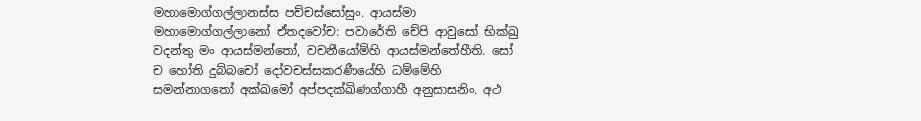මහාමොග්ගල්ලානස්ස පච්චස්සෝසුං. ආයස්මා මහාමොග්ගල්ලානෝ ඒතදවෝච: පවාරේති චේපි ආවුසෝ භික්ඛු වදන්තු මං ආයස්මන්තෝ, වචනීයෝම්හි ආයස්මන්තේහීති. සෝ ච හෝති දුබ්බචෝ දෝවචස්සකරණීයේහි ධම්මේහි සමන්නාගතෝ අක්ඛමෝ අප්පදක්ඛිණග්ගාහී අනුසාසනිං. අථ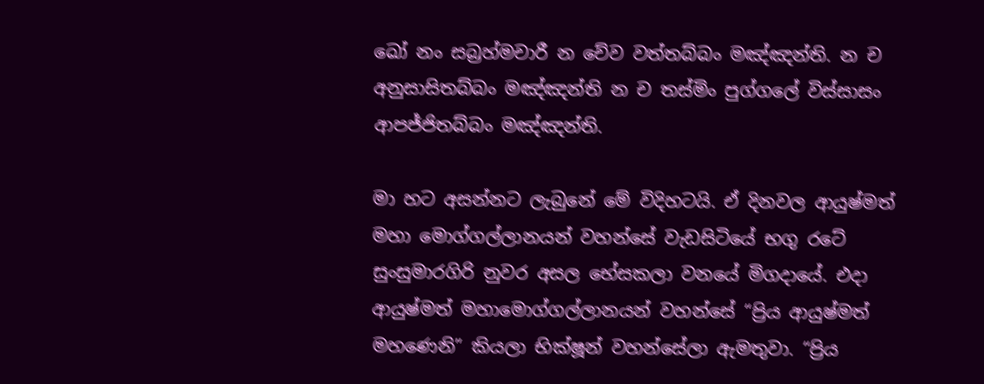ඛෝ නං සබ්‍රහ්මචාරී න චේව වත්තබ්බං මඤ්ඤන්ති. න ච අනුසාසිතබ්බං මඤ්ඤන්ති න ච තස්මිං පුග්ගලේ විස්සාසං ආපජ්ජිතබ්බං මඤ්ඤන්ති.

මා හට අසන්නට ලැබුනේ මේ විදිහටයි. ඒ දිනවල ආයුෂ්මත් මහා මොග්ගල්ලානයන් වහන්සේ වැඩසිටියේ භගු රටේ සුංසුමාරගිරි නුවර අසල භේසකලා වනයේ මිගදායේ. එදා ආයුෂ්මත් මහාමොග්ගල්ලානයන් වහන්සේ “ප්‍රිය ආයුෂ්මත් මහණෙනි” කියලා භික්ෂූන් වහන්සේලා ඇමතුවා. “ප්‍රිය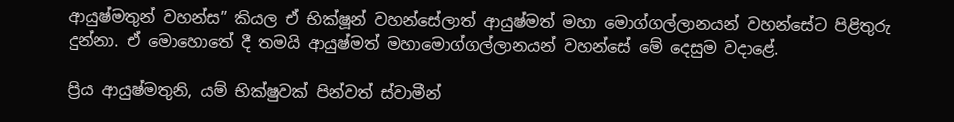ආයුෂ්මතුන් වහන්ස” කියල ඒ භික්ෂූන් වහන්සේලාත් ආයුෂ්මත් මහා මොග්ගල්ලානයන් වහන්සේට පිළිතුරු දුන්නා. ඒ මොහොතේ දී තමයි ආයුෂ්මත් මහාමොග්ගල්ලානයන් වහන්සේ මේ දෙසුම වදාළේ.

ප්‍රිය ආයුෂ්මතුනි, යම් භික්ෂුවක් පින්වත් ස්වාමීන්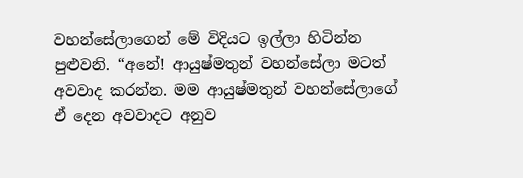වහන්සේලාගෙන් මේ විදියට ඉල්ලා හිටින්න පුළුවනි. “අනේ! ආයුෂ්මතුන් වහන්සේලා මටත් අවවාද කරන්න. මම ආයුෂ්මතුන් වහන්සේලාගේ ඒ දෙන අවවාදට අනුව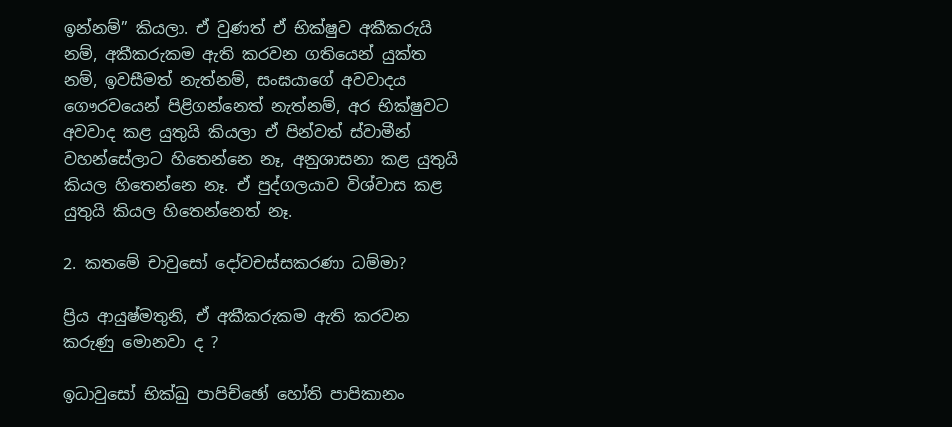ඉන්නම්” කියලා. ඒ වුණත් ඒ භික්ෂුව අකීකරුයි නම්, අකීකරුකම ඇති කරවන ගතියෙන් යුක්ත නම්, ඉවසීමත් නැත්නම්, සංඝයාගේ අවවාදය ගෞරවයෙන් පිළිගන්නෙත් නැත්නම්, අර භික්ෂුවට අවවාද කළ යුතුයි කියලා ඒ පින්වත් ස්වාමීන් වහන්සේලාට හිතෙන්නෙ නෑ, අනුශාසනා කළ යුතුයි කියල හිතෙන්නෙ නෑ. ඒ පුද්ගලයාව විශ්වාස කළ යුතුයි කියල හිතෙන්නෙත් නෑ.

2. කතමේ චාවුසෝ දෝවචස්සකරණා ධම්මා?

ප්‍රිය ආයුෂ්මතුනි, ඒ අකීකරුකම ඇති කරවන කරුණු මොනවා ද ?

ඉධාවුසෝ භික්ඛු පාපිච්ඡෝ හෝති පාපිකානං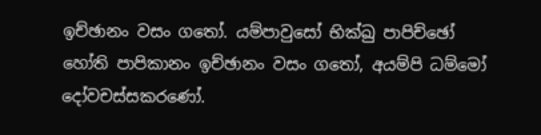ඉච්ඡානං වසං ගතෝ. යම්පාවුසෝ භික්ඛු පාපිච්ඡෝ හෝති පාපිකානං ඉච්ඡානං වසං ගතෝ, අයම්පි ධම්මෝ දෝවචස්සකරණෝ.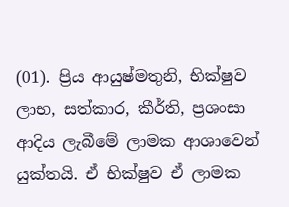(01). ප්‍රිය ආයුෂ්මතුනි, භික්ෂුව ලාභ, සත්කාර, කීර්ති, ප්‍රශංසා ආදිය ලැබීමේ ලාමක ආශාවෙන් යුක්තයි. ඒ භික්ෂුව ඒ ලාමක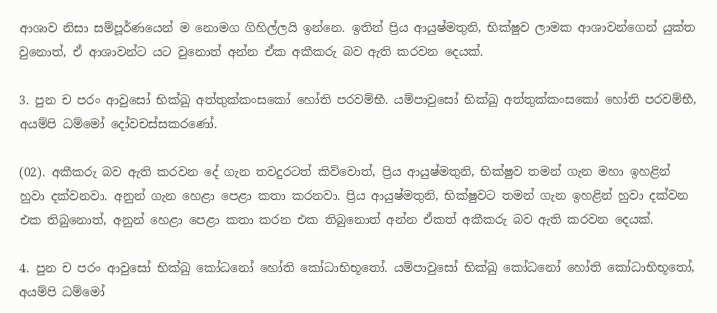ආශාව නිසා සම්පූර්ණයෙන් ම නොමග ගිහිල්ලයි ඉන්නෙ. ඉතින් ප්‍රිය ආයුෂ්මතුනි, භික්ෂුව ලාමක ආශාවන්ගෙන් යුක්ත වුනොත්, ඒ ආශාවන්ට යට වුනොත් අන්න ඒක අකීකරු බව ඇති කරවන දෙයක්.

3. පුන ච පරං ආවුසෝ භික්ඛු අත්තුක්කංසකෝ හෝති පරවම්භී. යම්පාවුසෝ භික්ඛු අත්තුක්කංසකෝ හෝති පරවම්භී, අයම්පි ධම්මෝ දෝවචස්සකරණෝ.

(02). අකීකරු බව ඇති කරවන දේ ගැන තවදුරටත් කිව්වොත්, ප්‍රිය ආයුෂ්මතුනි, භික්ෂුව තමන් ගැන මහා ඉහළින් හුවා දක්වනවා. අනුන් ගැන හෙළා පෙළා කතා කරනවා. ප්‍රිය ආයුෂ්මතුනි, භික්ෂුවට තමන් ගැන ඉහළින් හුවා දක්වන එක තිබුනොත්, අනුන් හෙළා පෙළා කතා කරන එක තිබුනොත් අන්න ඒකත් අකීකරු බව ඇති කරවන දෙයක්.

4. පුන ච පරං ආවුසෝ භික්ඛු කෝධනෝ හෝති කෝධාභිභූතෝ. යම්පාවුසෝ භික්ඛු කෝධනෝ හෝති කෝධාභිභූතෝ, අයම්පි ධම්මෝ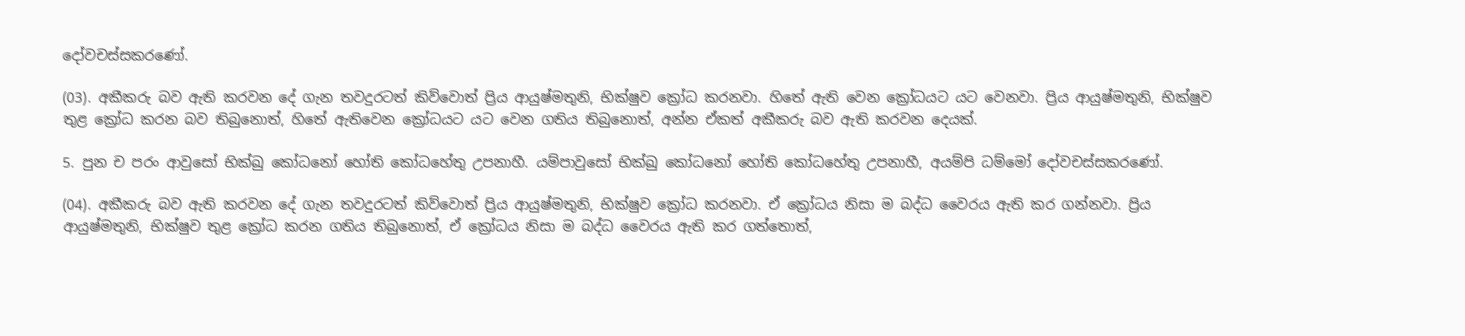දෝවචස්සකරණෝ.

(03). අකීකරු බව ඇති කරවන දේ ගැන තවදුරටත් කිව්වොත් ප්‍රිය ආයුෂ්මතුනි, භික්ෂුව ක්‍රෝධ කරනවා. හිතේ ඇති වෙන ක්‍රෝධයට යට වෙනවා. ප්‍රිය ආයුෂ්මතුනි, භික්ෂුව තුළ ක්‍රෝධ කරන බව තිබුනොත්, හිතේ ඇතිවෙන ක්‍රෝධයට යට වෙන ගතිය තිබුනොත්, අන්න ඒකත් අකීකරු බව ඇති කරවන දෙයක්.

5. පුන ච පරං ආවුසෝ භික්ඛු කෝධනෝ හෝති කෝධහේතු උපනාහී. යම්පාවුසෝ භික්ඛු කෝධනෝ හෝති කෝධහේතු උපනාහී, අයම්පි ධම්මෝ දෝවචස්සකරණෝ.

(04). අකීකරු බව ඇති කරවන දේ ගැන තවදුරටත් කිව්වොත් ප්‍රිය ආයුෂ්මතුනි, භික්ෂුව ක්‍රෝධ කරනවා. ඒ ක්‍රෝධය නිසා ම බද්ධ වෛරය ඇති කර ගන්නවා. ප්‍රිය ආයුෂ්මතුනි, භික්ෂුව තුළ ක්‍රෝධ කරන ගතිය තිබුනොත්, ඒ ක්‍රෝධය නිසා ම බද්ධ වෛරය ඇති කර ගත්තොත්,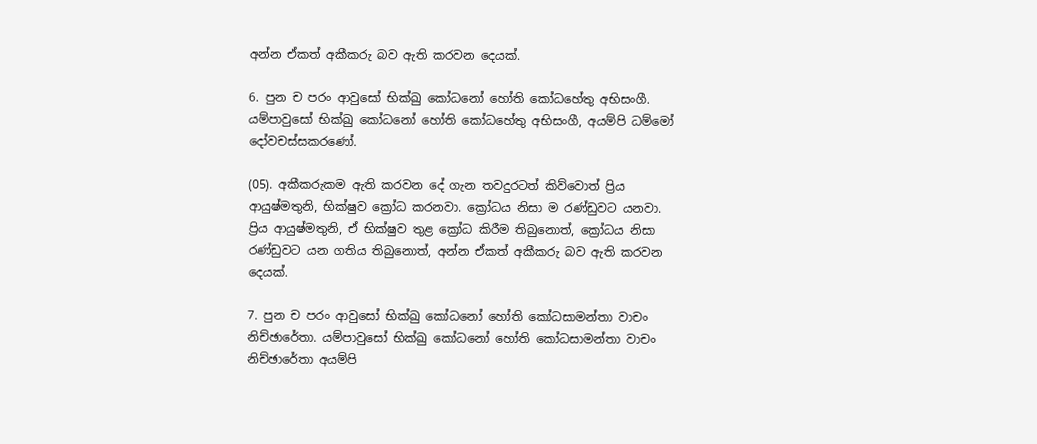අන්න ඒකත් අකීකරු බව ඇති කරවන දෙයක්.

6. පුන ච පරං ආවුසෝ භික්ඛු කෝධනෝ හෝති කෝධහේතු අභිසංගී. යම්පාවුසෝ භික්ඛු කෝධනෝ හෝති කෝධහේතු අභිසංගී, අයම්පි ධම්මෝ දෝවචස්සකරණෝ.

(05). අකීකරුකම ඇති කරවන දේ ගැන තවදුරටත් කිව්වොත් ප්‍රිය ආයුෂ්මතුනි, භික්ෂුව ක්‍රෝධ කරනවා. ක්‍රෝධය නිසා ම රණ්ඩුවට යනවා. ප්‍රිය ආයුෂ්මතුනි, ඒ භික්ෂුව තුළ ක්‍රෝධ කිරීම තිබුනොත්, ක්‍රෝධය නිසා රණ්ඩුවට යන ගතිය තිබුනොත්, අන්න ඒකත් අකීකරු බව ඇති කරවන දෙයක්.

7. පුන ච පරං ආවුසෝ භික්ඛු කෝධනෝ හෝති කෝධසාමන්තා වාචං නිච්ඡාරේතා. යම්පාවුසෝ භික්ඛු කෝධනෝ හෝති කෝධසාමන්තා වාචං නිච්ඡාරේතා අයම්පි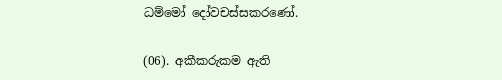ධම්මෝ දෝවචස්සකරණෝ.

(06). අකීකරුකම ඇති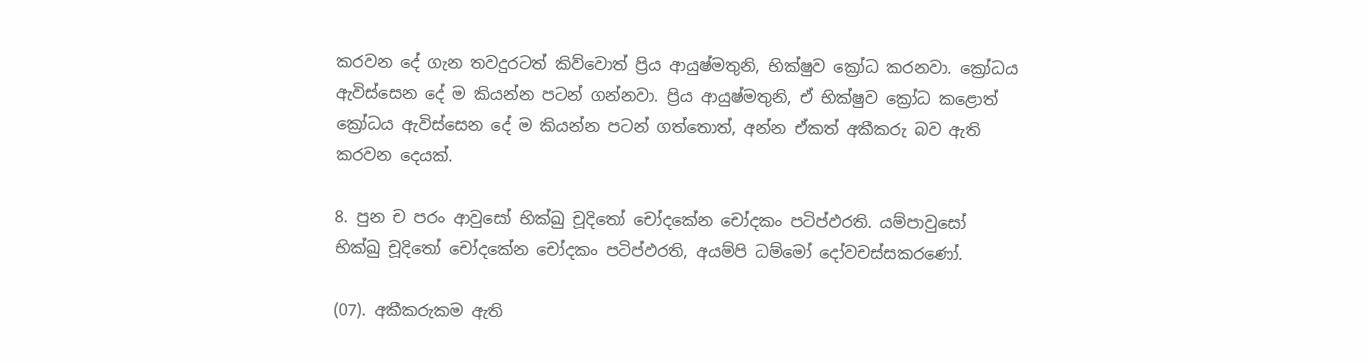කරවන දේ ගැන තවදුරටත් කිව්වොත් ප්‍රිය ආයුෂ්මතුනි, භික්ෂුව ක්‍රෝධ කරනවා. ක්‍රෝධය ඇවිස්සෙන දේ ම කියන්න පටන් ගන්නවා. ප්‍රිය ආයුෂ්මතුනි, ඒ භික්ෂුව ක්‍රෝධ කළොත් ක්‍රෝධය ඇවිස්සෙන දේ ම කියන්න පටන් ගත්තොත්, අන්න ඒකත් අකීකරු බව ඇති කරවන දෙයක්.

8. පුන ච පරං ආවුසෝ භික්ඛු චූදිතෝ චෝදකේන චෝදකං පටිප්ඵරති. යම්පාවුසෝ භික්ඛු චූදිතෝ චෝදකේන චෝදකං පටිප්ඵරති, අයම්පි ධම්මෝ දෝවචස්සකරණෝ.

(07). අකීකරුකම ඇති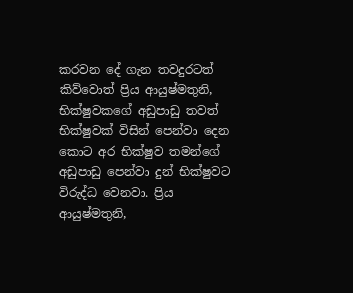කරවන දේ ගැන තවදුරටත් කිව්වොත් ප්‍රිය ආයුෂ්මතුනි, භික්ෂුවකගේ අඩුපාඩු තවත් භික්ෂුවක් විසින් පෙන්වා දෙන කොට අර භික්ෂුව තමන්ගේ අඩුපාඩු පෙන්වා දුන් භික්ෂුවට විරුද්ධ වෙනවා. ප්‍රිය ආයුෂ්මතුනි,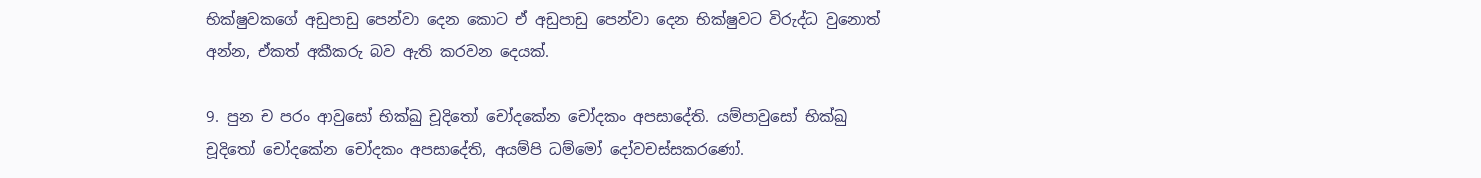භික්ෂුවකගේ අඩුපාඩු පෙන්වා දෙන කොට ඒ අඩුපාඩු පෙන්වා දෙන භික්ෂුවට විරුද්ධ වුනොත් අන්න, ඒකත් අකීකරු බව ඇති කරවන දෙයක්.

9. පුන ච පරං ආවුසෝ භික්ඛු චූදිතෝ චෝදකේන චෝදකං අපසාදේති. යම්පාවුසෝ භික්ඛු චූදිතෝ චෝදකේන චෝදකං අපසාදේති, අයම්පි ධම්මෝ දෝවචස්සකරණෝ.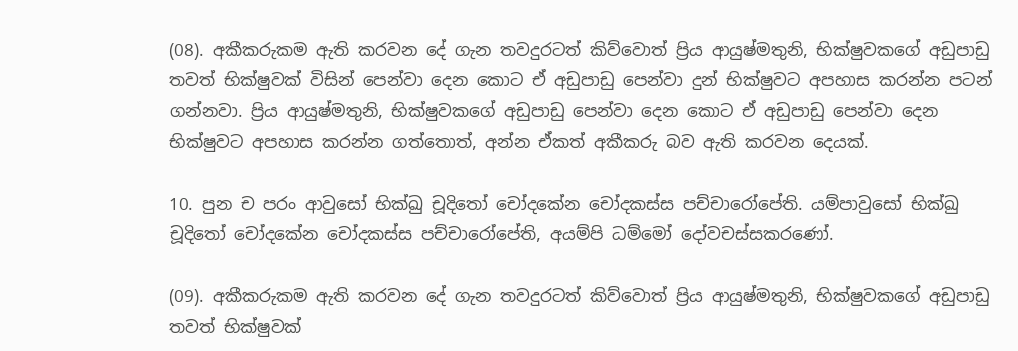(08). අකීකරුකම ඇති කරවන දේ ගැන තවදුරටත් කිව්වොත් ප්‍රිය ආයුෂ්මතුනි, භික්ෂුවකගේ අඩුපාඩු තවත් භික්ෂුවක් විසින් පෙන්වා දෙන කොට ඒ අඩුපාඩු පෙන්වා දුන් භික්ෂුවට අපහාස කරන්න පටන් ගන්නවා. ප්‍රිය ආයුෂ්මතුනි, භික්ෂුවකගේ අඩුපාඩු පෙන්වා දෙන කොට ඒ අඩුපාඩු පෙන්වා දෙන භික්ෂුවට අපහාස කරන්න ගත්තොත්, අන්න ඒකත් අකීකරු බව ඇති කරවන දෙයක්.

10. පුන ච පරං ආවුසෝ භික්ඛු චූදිතෝ චෝදකේන චෝදකස්ස පච්චාරෝපේති. යම්පාවුසෝ භික්ඛු චූදිතෝ චෝදකේන චෝදකස්ස පච්චාරෝපේති, අයම්පි ධම්මෝ දෝවචස්සකරණෝ.

(09). අකීකරුකම ඇති කරවන දේ ගැන තවදුරටත් කිව්වොත් ප්‍රිය ආයුෂ්මතුනි, භික්ෂුවකගේ අඩුපාඩු තවත් භික්ෂුවක්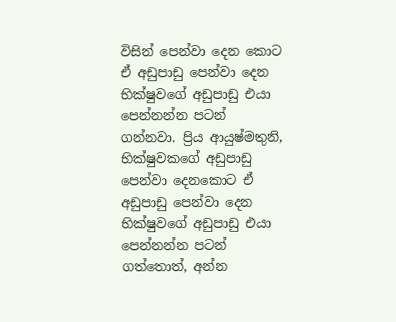විසින් පෙන්වා දෙන කොට ඒ අඩුපාඩු පෙන්වා දෙන භික්ෂුවගේ අඩුපාඩු එයා පෙන්නන්න පටන් ගන්නවා. ප්‍රිය ආයුෂ්මතුනි, භික්ෂුවකගේ අඩුපාඩු පෙන්වා දෙනකොට ඒ අඩුපාඩු පෙන්වා දෙන භික්ෂුවගේ අඩුපාඩු එයා පෙන්නන්න පටන් ගත්තොත්, අන්න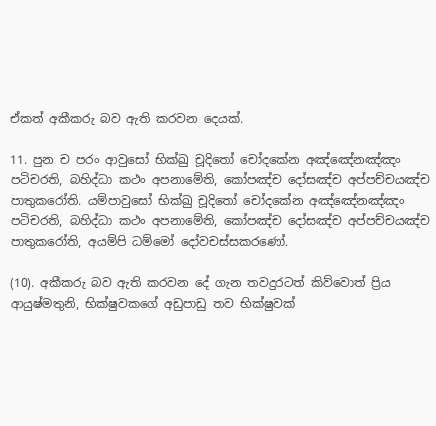ඒකත් අකීකරු බව ඇති කරවන දෙයක්.

11. පුන ච පරං ආවුසෝ භික්ඛු චූදිතෝ චෝදකේන අඤ්ඤේනඤ්ඤං පටිචරති, බහිද්ධා කථං අපනාමේති, කෝපඤ්ච දෝසඤ්ච අප්පච්චයඤ්ච පාතුකරෝති. යම්පාවුසෝ භික්ඛු චූදිතෝ චෝදකේන අඤ්ඤේනඤ්ඤං පටිචරති, බහිද්ධා කථං අපනාමේති, කෝපඤ්ච දෝසඤ්ච අප්පච්චයඤ්ච පාතුකරෝති, අයම්පි ධම්මෝ දෝවචස්සකරණෝ.

(10). අකීකරු බව ඇති කරවන දේ ගැන තවදුරටත් කිව්වොත් ප්‍රිය ආයුෂ්මතුනි, භික්ෂුවකගේ අඩුපාඩු තව භික්ෂුවක්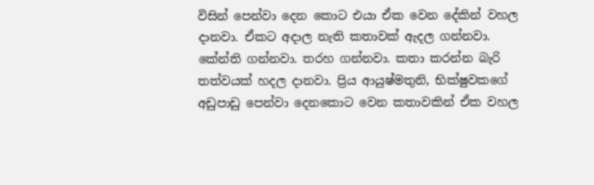විසින් පෙන්වා දෙන කොට එයා ඒක වෙන දේකින් වහල දානවා. ඒකට අදාල නැති කතාවක් ඇදල ගන්නවා. කේන්ති ගන්නවා. තරහ ගන්නවා. කතා කරන්න බැරි තත්වයක් හදල දානවා. ප්‍රිය ආයුෂ්මතුනි, භික්ෂුවකගේ අඩුපාඩු පෙන්වා දෙනකොට වෙන කතාවකින් ඒක වහල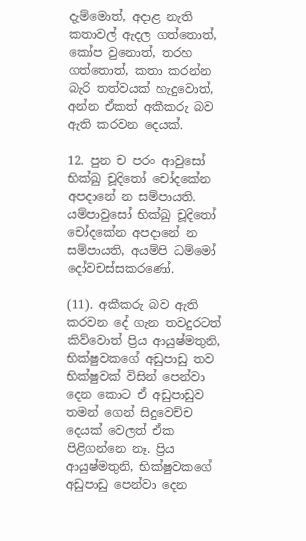දැම්මොත්, අදාළ නැති කතාවල් ඇදල ගත්තොත්, කෝප වුනොත්, තරහ ගත්තොත්, කතා කරන්න බැරි තත්වයක් හැදුවොත්, අන්න ඒකත් අකීකරු බව ඇති කරවන දෙයක්.

12. පුන ච පරං ආවුසෝ භික්ඛු චූදිතෝ චෝදකේන අපදානේ න සම්පායති. යම්පාවුසෝ භික්ඛු චූදිතෝ චෝදකේන අපදානේ න සම්පායති, අයම්පි ධම්මෝ දෝවචස්සකරණෝ.

(11). අකීකරු බව ඇති කරවන දේ ගැන තවදුරටත් කිව්වොත් ප්‍රිය ආයුෂ්මතුනි, භික්ෂුවකගේ අඩුපාඩු තව භික්ෂුවක් විසින් පෙන්වා දෙන කොට ඒ අඩුපාඩුව තමන් ගෙන් සිදුවෙච්ච දෙයක් වෙලත් ඒක පිළිගන්නෙ නෑ. ප්‍රිය ආයුෂ්මතුනි, භික්ෂුවකගේ අඩුපාඩු පෙන්වා දෙන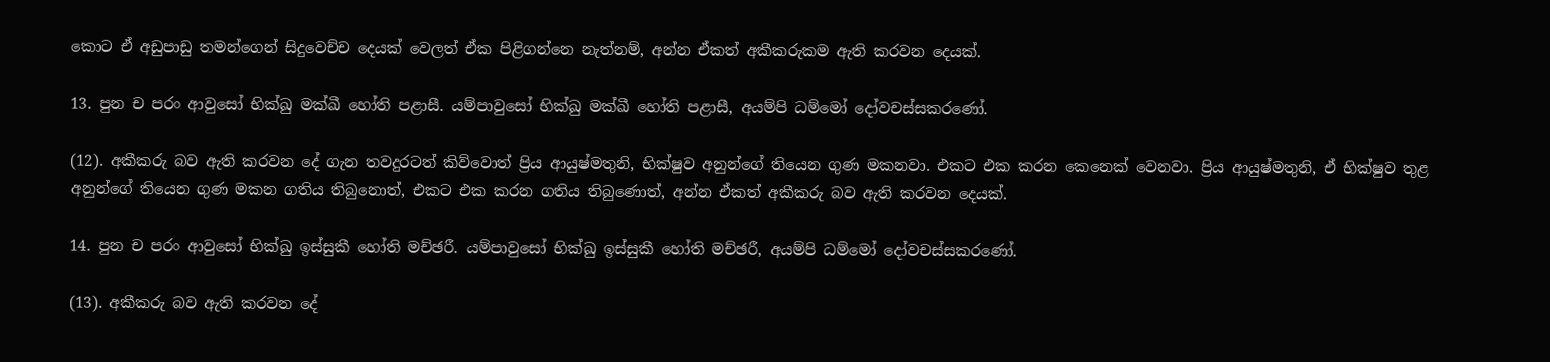කොට ඒ අඩුපාඩු තමන්ගෙන් සිදුවෙච්ච දෙයක් වෙලත් ඒක පිළිගන්නෙ නැත්නම්, අන්න ඒකත් අකීකරුකම ඇති කරවන දෙයක්.

13. පුන ච පරං ආවුසෝ භික්ඛු මක්ඛී හෝති පළාසී. යම්පාවුසෝ භික්ඛු මක්ඛී හෝති පළාසී, අයම්පි ධම්මෝ දෝවචස්සකරණෝ.

(12). අකීකරු බව ඇති කරවන දේ ගැන තවදුරටත් කිව්වොත් ප්‍රිය ආයුෂ්මතුනි, භික්ෂුව අනුන්ගේ තියෙන ගුණ මකනවා. එකට එක කරන කෙනෙක් වෙනවා. ප්‍රිය ආයුෂ්මතුනි, ඒ භික්ෂුව තුළ අනුන්ගේ තියෙන ගුණ මකන ගතිය තිබුනොත්, එකට එක කරන ගතිය තිබුණොත්, අන්න ඒකත් අකීකරු බව ඇති කරවන දෙයක්.

14. පුන ච පරං ආවුසෝ භික්ඛු ඉස්සුකී හෝති මච්ඡරී. යම්පාවුසෝ භික්ඛු ඉස්සුකී හෝති මච්ඡරී, අයම්පි ධම්මෝ දෝවචස්සකරණෝ.

(13). අකීකරු බව ඇති කරවන දේ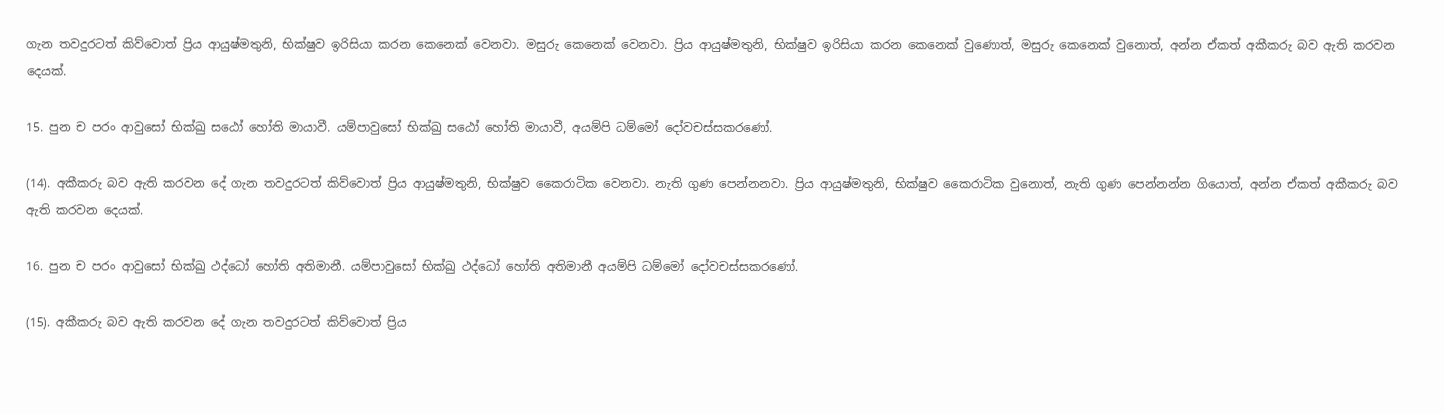ගැන තවදුරටත් කිව්වොත් ප්‍රිය ආයුෂ්මතුනි, භික්ෂුව ඉරිසියා කරන කෙනෙක් වෙනවා. මසුරු කෙනෙක් වෙනවා. ප්‍රිය ආයුෂ්මතුනි, භික්ෂුව ඉරිසියා කරන කෙනෙක් වුණොත්, මසුරු කෙනෙක් වුනොත්, අන්න ඒකත් අකීකරු බව ඇති කරවන දෙයක්.

15. පුන ච පරං ආවුසෝ භික්ඛු සඨෝ හෝති මායාවී. යම්පාවුසෝ භික්ඛු සඨෝ හෝති මායාවී, අයම්පි ධම්මෝ දෝවචස්සකරණෝ.

(14). අකීකරු බව ඇති කරවන දේ ගැන තවදුරටත් කිව්වොත් ප්‍රිය ආයුෂ්මතුනි, භික්ෂුව කෛරාටික වෙනවා. නැති ගුණ පෙන්නනවා. ප්‍රිය ආයුෂ්මතුනි, භික්ෂුව කෛරාටික වුනොත්, නැති ගුණ පෙන්නන්න ගියොත්, අන්න ඒකත් අකීකරු බව ඇති කරවන දෙයක්.

16. පුන ච පරං ආවුසෝ භික්ඛු ථද්ධෝ හෝති අතිමානී. යම්පාවුසෝ භික්ඛු ථද්ධෝ හෝති අතිමානී අයම්පි ධම්මෝ දෝවචස්සකරණෝ.

(15). අකීකරු බව ඇති කරවන දේ ගැන තවදුරටත් කිව්වොත් ප්‍රිය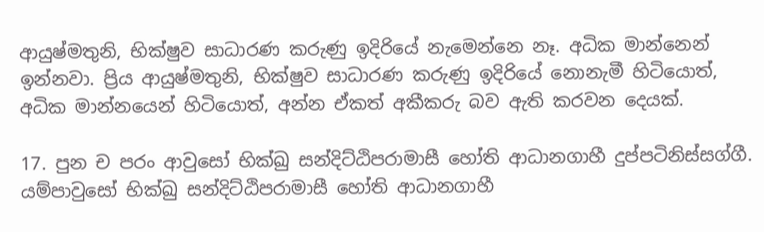ආයුෂ්මතුනි, භික්ෂුව සාධාරණ කරුණු ඉදිරියේ නැමෙන්නෙ නෑ. අධික මාන්නෙන් ඉන්නවා. ප්‍රිය ආයුෂ්මතුනි, භික්ෂුව සාධාරණ කරුණු ඉදිරියේ නොනැමී හිටියොත්, අධික මාන්නයෙන් හිටියොත්, අන්න ඒකත් අකීකරු බව ඇති කරවන දෙයක්.

17. පුන ච පරං ආවුසෝ භික්ඛු සන්දිට්ඨිපරාමාසී හෝති ආධානගාහී දුප්පටිනිස්සග්ගී. යම්පාවුසෝ භික්ඛු සන්දිට්ඨිපරාමාසී හෝති ආධානගාහී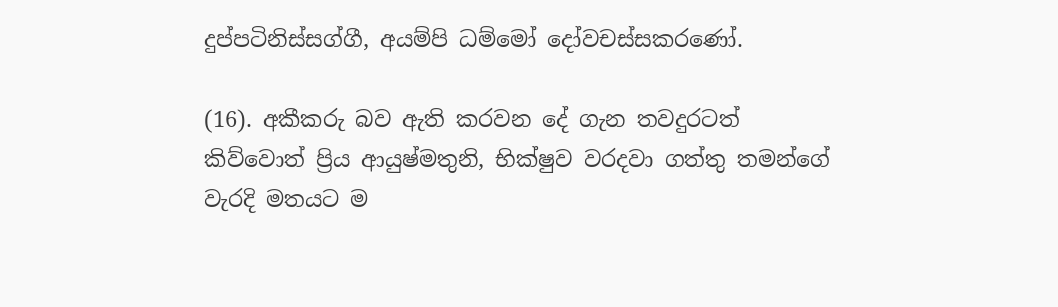දුප්පටිනිස්සග්ගී, අයම්පි ධම්මෝ දෝවචස්සකරණෝ.

(16). අකීකරු බව ඇති කරවන දේ ගැන තවදුරටත් කිව්වොත් ප්‍රිය ආයුෂ්මතුනි, භික්ෂුව වරදවා ගත්තු තමන්ගේ වැරදි මතයට ම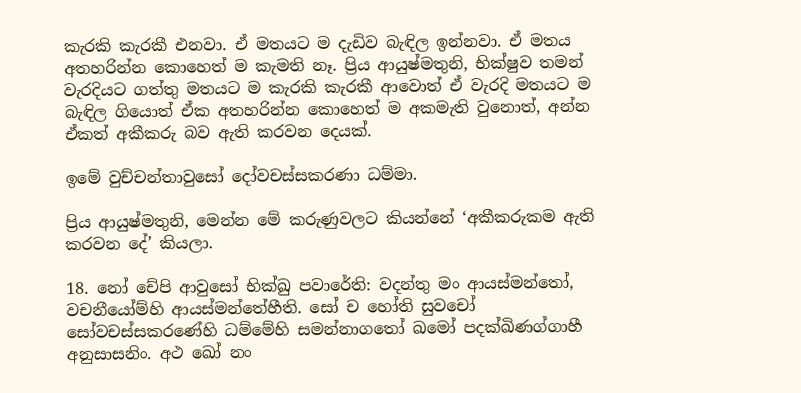කැරකි කැරකී එනවා. ඒ මතයට ම දැඩිව බැඳිල ඉන්නවා. ඒ මතය අතහරින්න කොහෙත් ම කැමති නෑ. ප්‍රිය ආයුෂ්මතුනි, භික්ෂුව තමන් වැරදියට ගත්තු මතයට ම කැරකි කැරකී ආවොත් ඒ වැරදි මතයට ම බැඳිල ගියොත් ඒක අතහරින්න කොහෙත් ම අකමැති වුනොත්, අන්න ඒකත් අකීකරු බව ඇති කරවන දෙයක්.

ඉමේ වුච්චන්තාවුසෝ දෝවචස්සකරණා ධම්මා.

ප්‍රිය ආයුෂ්මතුනි, මෙන්න මේ කරුණුවලට කියන්නේ ‘අකීකරුකම ඇති කරවන දේ’ කියලා.

18. නෝ චේපි ආවුසෝ භික්ඛු පවාරේති: වදන්තු මං ආයස්මන්තෝ, වචනීයෝම්හි ආයස්මන්තේහීති. සෝ ච හෝති සුවචෝ සෝවචස්සකරණේහි ධම්මේහි සමන්නාගතෝ ඛමෝ පදක්ඛිණග්ගාහී අනුසාසනිං. අථ ඛෝ නං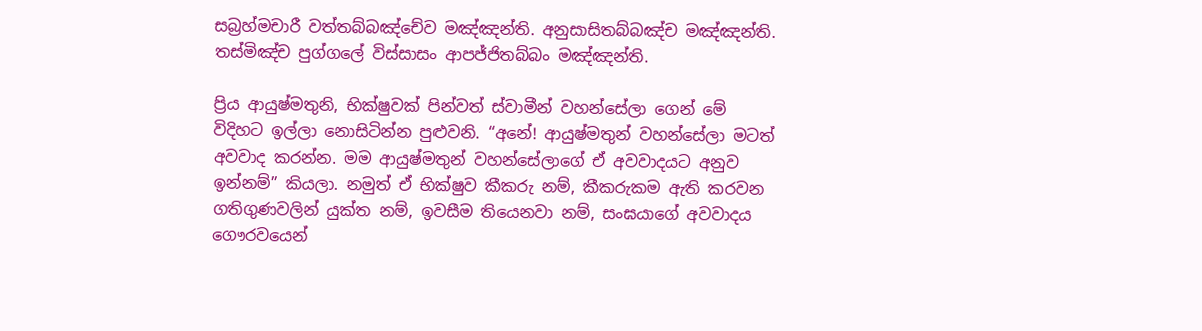සබ්‍රහ්මචාරී වත්තබ්බඤ්චේව මඤ්ඤන්ති. අනුසාසිතබ්බඤ්ච මඤ්ඤන්ති. තස්මිඤ්ච පුග්ගලේ විස්සාසං ආපජ්ජිතබ්බං මඤ්ඤන්ති.

ප්‍රිය ආයුෂ්මතුනි, භික්ෂුවක් පින්වත් ස්වාමීන් වහන්සේලා ගෙන් මේ විදිහට ඉල්ලා නොසිටින්න පුළුවනි. “අනේ! ආයුෂ්මතුන් වහන්සේලා මටත් අවවාද කරන්න. මම ආයුෂ්මතුන් වහන්සේලාගේ ඒ අවවාදයට අනුව ඉන්නම්” කියලා. නමුත් ඒ භික්ෂුව කීකරු නම්, කීකරුකම ඇති කරවන ගතිගුණවලින් යුක්ත නම්, ඉවසීම තියෙනවා නම්, සංඝයාගේ අවවාදය ගෞරවයෙන්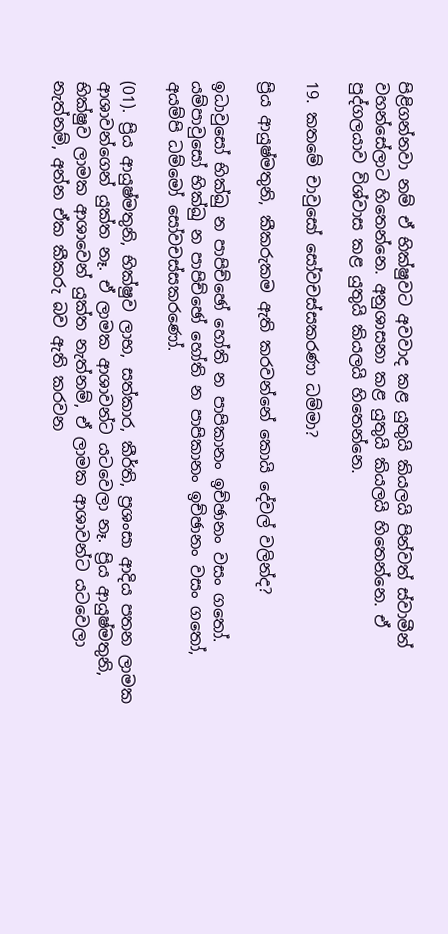පිළිගන්නවා නම් ඒ භික්ෂුවට අවවාද කළ යුතුයි කියලයි පින්වත් ස්වාමීන් වහන්සේලාට හිතෙන්නෙ. අනුශාසනා කළ යුතුයි කියලයි හිතෙන්නෙ. ඒ පුද්ගලයාව විශ්වාස කළ යුතුයි කියලයි හිතෙන්නෙ.

19. කතමේ චාවුසෝ සෝවචස්සකරණා ධම්මා?

ප්‍රිය ආයුෂ්මතුනි, කීකරුකම ඇති කරවන්නේ කොයි දේවල් වලින්ද?

ඉධාවුසෝ භික්ඛු න පාපිච්ඡෝ හෝති න පාපිකානං ඉච්ඡානං වසං ගතෝ. යම්පාවුසෝ භික්ඛු න පාපිච්ඡෝ හෝති න පාපිකානං ඉච්ඡානං වසං ගතෝ, අයම්පි ධම්මෝ සෝවචස්සකරණෝ.

(01). ප්‍රිය ආයුෂ්මතුනි, භික්ෂුව ලාභ, සත්කාර, කීර්ති, ප්‍රශංසා ආදිය පතන ලාමක ආශාවන්ගෙන් යුක්ත නෑ. ඒ ලාමක ආශාවන්ට යටවෙලා නෑ. ප්‍රිය ආයුෂ්මතුනි, භික්ෂුව ලාමක ආශාවෙන් යුක්ත නැත්නම්, ඒ ලාමක ආශාවන්ට යටවෙලා නැත්නම්, අන්න ඒක කීකරු බව ඇති කරවන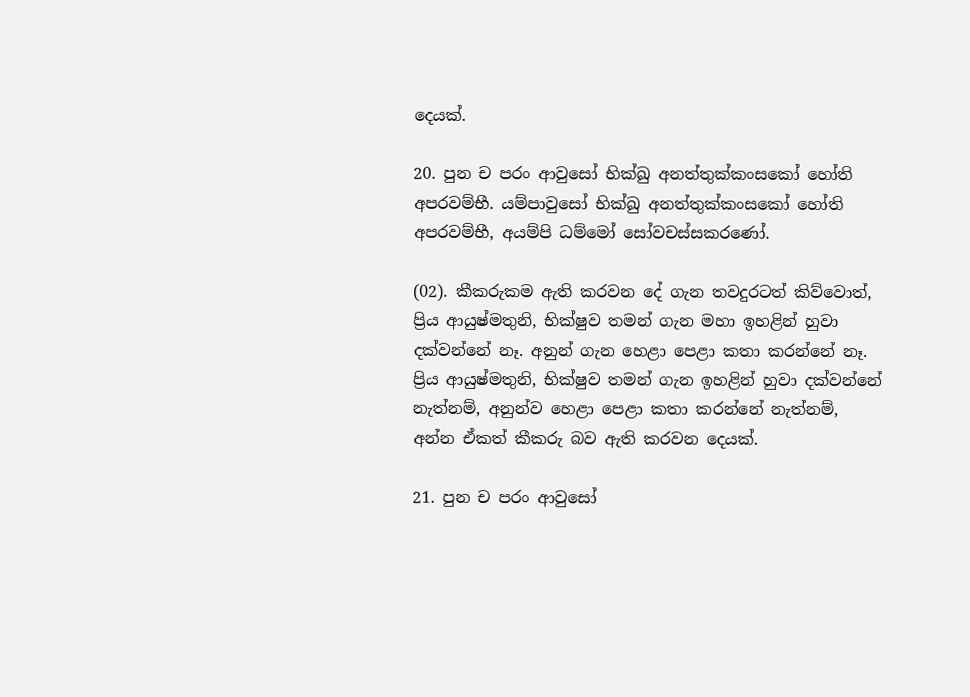දෙයක්.

20. පුන ච පරං ආවුසෝ භික්ඛු අනත්තුක්කංසකෝ හෝති අපරවම්භී. යම්පාවුසෝ භික්ඛු අනත්තුක්කංසකෝ හෝති අපරවම්භී, අයම්පි ධම්මෝ සෝවචස්සකරණෝ.

(02). කීකරුකම ඇති කරවන දේ ගැන තවදුරටත් කිව්වොත්, ප්‍රිය ආයුෂ්මතුනි, භික්ෂුව තමන් ගැන මහා ඉහළින් හුවා දක්වන්නේ නෑ. අනුන් ගැන හෙළා පෙළා කතා කරන්නේ නෑ. ප්‍රිය ආයුෂ්මතුනි, භික්ෂුව තමන් ගැන ඉහළින් හුවා දක්වන්නේ නැත්නම්, අනුන්ව හෙළා පෙළා කතා කරන්නේ නැත්නම්, අන්න ඒකත් කීකරු බව ඇති කරවන දෙයක්.

21. පුන ච පරං ආවුසෝ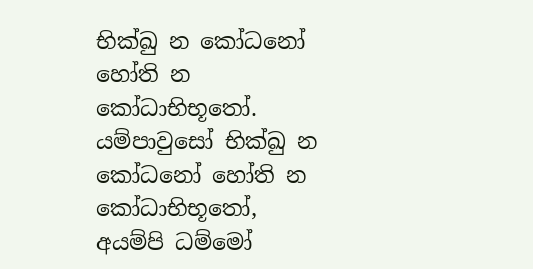භික්ඛු න කෝධනෝ හෝති න කෝධාභිභූතෝ. යම්පාවුසෝ භික්ඛු න කෝධනෝ හෝති න කෝධාභිභූතෝ, අයම්පි ධම්මෝ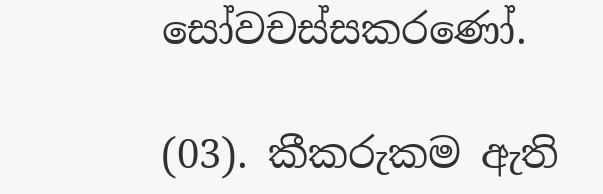සෝවචස්සකරණෝ.

(03). කීකරුකම ඇති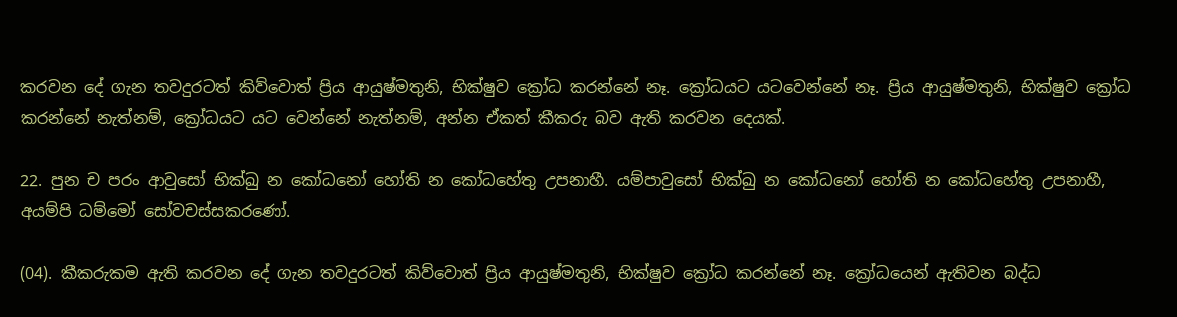කරවන දේ ගැන තවදුරටත් කිව්වොත් ප්‍රිය ආයුෂ්මතුනි, භික්ෂුව ක්‍රෝධ කරන්නේ නෑ. ක්‍රෝධයට යටවෙන්නේ නෑ. ප්‍රිය ආයුෂ්මතුනි, භික්ෂුව ක්‍රෝධ කරන්නේ නැත්නම්, ක්‍රෝධයට යට වෙන්නේ නැත්නම්, අන්න ඒකත් කීකරු බව ඇති කරවන දෙයක්.

22. පුන ච පරං ආවුසෝ භික්ඛු න කෝධනෝ හෝති න කෝධහේතු උපනාහී. යම්පාවුසෝ භික්ඛු න කෝධනෝ හෝති න කෝධහේතු උපනාහී, අයම්පි ධම්මෝ සෝවචස්සකරණෝ.

(04). කීකරුකම ඇති කරවන දේ ගැන තවදුරටත් කිව්වොත් ප්‍රිය ආයුෂ්මතුනි, භික්ෂුව ක්‍රෝධ කරන්නේ නෑ. ක්‍රෝධයෙන් ඇතිවන බද්ධ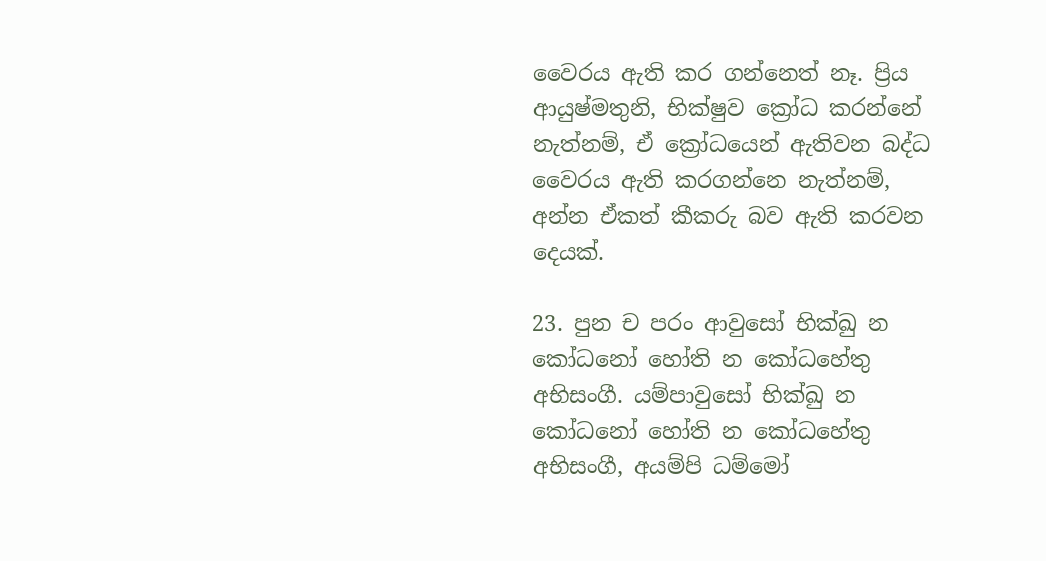වෛරය ඇති කර ගන්නෙත් නෑ. ප්‍රිය ආයුෂ්මතුනි, භික්ෂුව ක්‍රෝධ කරන්නේ නැත්නම්, ඒ ක්‍රෝධයෙන් ඇතිවන බද්ධ වෛරය ඇති කරගන්නෙ නැත්නම්, අන්න ඒකත් කීකරු බව ඇති කරවන දෙයක්.

23. පුන ච පරං ආවුසෝ භික්ඛු න කෝධනෝ හෝති න කෝධහේතු අභිසංගී. යම්පාවුසෝ භික්ඛු න කෝධනෝ හෝති න කෝධහේතු අභිසංගී, අයම්පි ධම්මෝ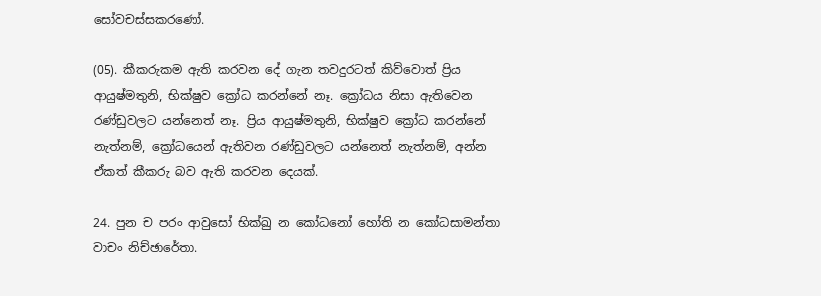සෝවචස්සකරණෝ.

(05). කීකරුකම ඇති කරවන දේ ගැන තවදුරටත් කිව්වොත් ප්‍රිය ආයුෂ්මතුනි, භික්ෂුව ක්‍රෝධ කරන්නේ නෑ. ක්‍රෝධය නිසා ඇතිවෙන රණ්ඩුවලට යන්නෙත් නෑ. ප්‍රිය ආයුෂ්මතුනි, භික්ෂුව ක්‍රෝධ කරන්නේ නැත්නම්, ක්‍රෝධයෙන් ඇතිවන රණ්ඩුවලට යන්නෙත් නැත්නම්, අන්න ඒකත් කීකරු බව ඇති කරවන දෙයක්.

24. පුන ච පරං ආවුසෝ භික්ඛු න කෝධනෝ හෝති න කෝධසාමන්තා වාචං නිච්ඡාරේතා.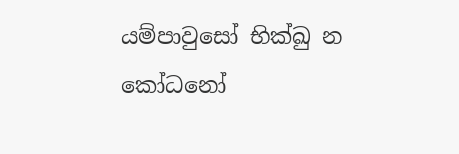යම්පාවුසෝ භික්ඛු න කෝධනෝ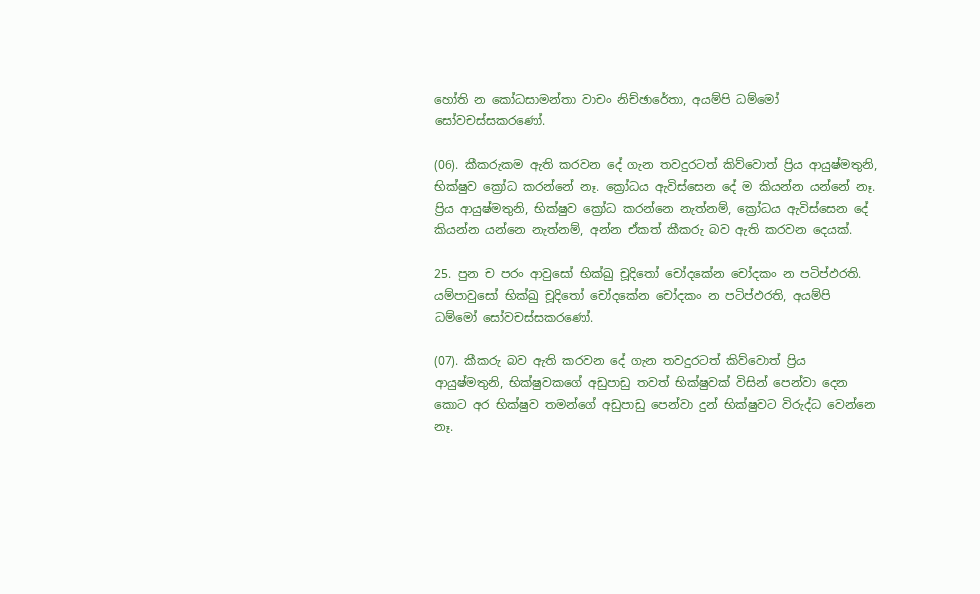හෝති න කෝධසාමන්තා වාචං නිච්ඡාරේතා, අයම්පි ධම්මෝ සෝවචස්සකරණෝ.

(06). කීකරුකම ඇති කරවන දේ ගැන තවදුරටත් කිව්වොත් ප්‍රිය ආයුෂ්මතුනි, භික්ෂුව ක්‍රෝධ කරන්නේ නෑ. ක්‍රෝධය ඇවිස්සෙන දේ ම කියන්න යන්නේ නෑ. ප්‍රිය ආයුෂ්මතුනි, භික්ෂුව ක්‍රෝධ කරන්නෙ නැත්නම්, ක්‍රෝධය ඇවිස්සෙන දේ කියන්න යන්නෙ නැත්නම්, අන්න ඒකත් කීකරු බව ඇති කරවන දෙයක්.

25. පුන ච පරං ආවුසෝ භික්ඛු චූදිතෝ චෝදකේන චෝදකං න පටිප්ඵරති. යම්පාවුසෝ භික්ඛු චූදිතෝ චෝදකේන චෝදකං න පටිප්ඵරති, අයම්පි ධම්මෝ සෝවචස්සකරණෝ.

(07). කීකරු බව ඇති කරවන දේ ගැන තවදුරටත් කිව්වොත් ප්‍රිය ආයුෂ්මතුනි, භික්ෂුවකගේ අඩුපාඩු තවත් භික්ෂුවක් විසින් පෙන්වා දෙන කොට අර භික්ෂුව තමන්ගේ අඩුපාඩු පෙන්වා දුන් භික්ෂුවට විරුද්ධ වෙන්නෙ නෑ.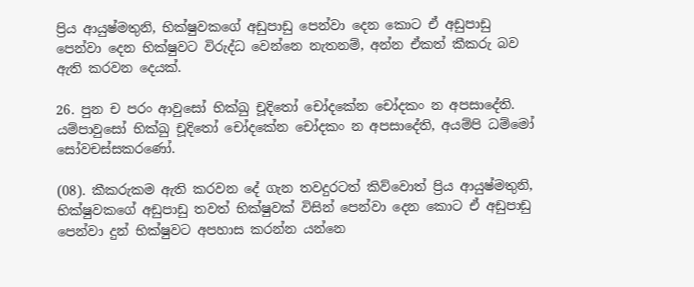ප්‍රිය ආයුෂ්මතුනි, භික්ෂුවකගේ අඩුපාඩු පෙන්වා දෙන කොට ඒ අඩුපාඩු පෙන්වා දෙන භික්ෂුවට විරුද්ධ වෙන්නෙ නැතනම්, අන්න ඒකත් කීකරු බව ඇති කරවන දෙයක්.

26. පුන ච පරං ආවුසෝ භික්ඛු චූදිතෝ චෝදකේන චෝදකං න අපසාදේති. යම්පාවුසෝ භික්ඛු චූදිතෝ චෝදකේන චෝදකං න අපසාදේති, අයම්පි ධම්මෝ සෝවචස්සකරණෝ.

(08). කීකරුකම ඇති කරවන දේ ගැන තවදුරටත් කිව්වොත් ප්‍රිය ආයුෂ්මතුනි, භික්ෂුවකගේ අඩුපාඩු තවත් භික්ෂුවක් විසින් පෙන්වා දෙන කොට ඒ අඩුපාඩු පෙන්වා දුන් භික්ෂුවට අපහාස කරන්න යන්නෙ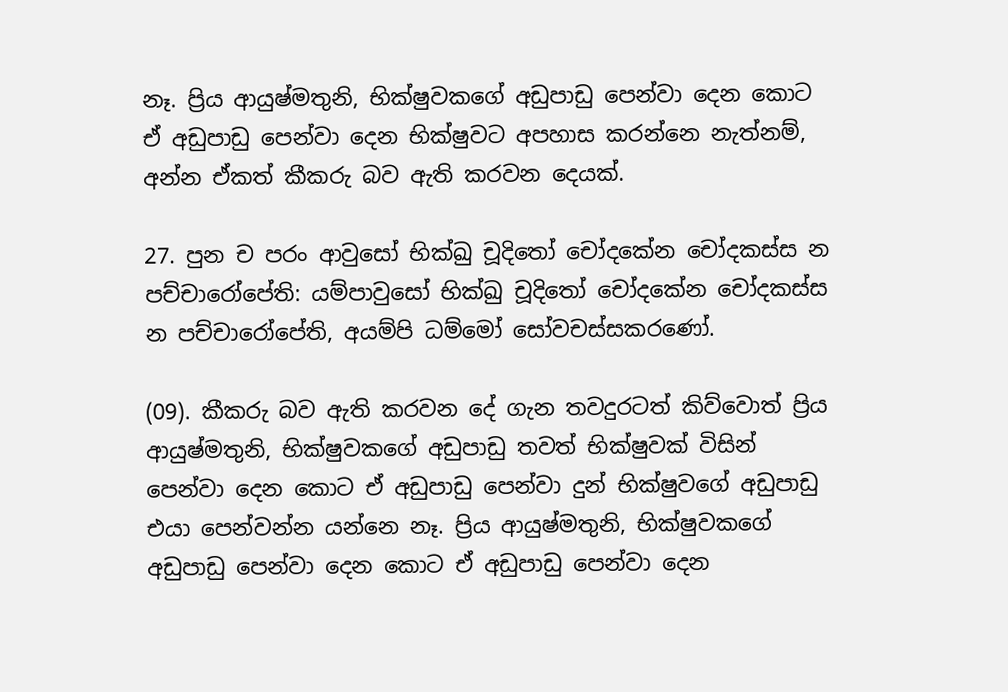නෑ. ප්‍රිය ආයුෂ්මතුනි, භික්ෂුවකගේ අඩුපාඩු පෙන්වා දෙන කොට ඒ අඩුපාඩු පෙන්වා දෙන භික්ෂුවට අපහාස කරන්නෙ නැත්නම්, අන්න ඒකත් කීකරු බව ඇති කරවන දෙයක්.

27. පුන ච පරං ආවුසෝ භික්ඛු චූදිතෝ චෝදකේන චෝදකස්ස න පච්චාරෝපේති: යම්පාවුසෝ භික්ඛු චූදිතෝ චෝදකේන චෝදකස්ස න පච්චාරෝපේති, අයම්පි ධම්මෝ සෝවචස්සකරණෝ.

(09). කීකරු බව ඇති කරවන දේ ගැන තවදුරටත් කිව්වොත් ප්‍රිය ආයුෂ්මතුනි, භික්ෂුවකගේ අඩුපාඩු තවත් භික්ෂුවක් විසින් පෙන්වා දෙන කොට ඒ අඩුපාඩු පෙන්වා දුන් භික්ෂුවගේ අඩුපාඩු එයා පෙන්වන්න යන්නෙ නෑ. ප්‍රිය ආයුෂ්මතුනි, භික්ෂුවකගේ අඩුපාඩු පෙන්වා දෙන කොට ඒ අඩුපාඩු පෙන්වා දෙන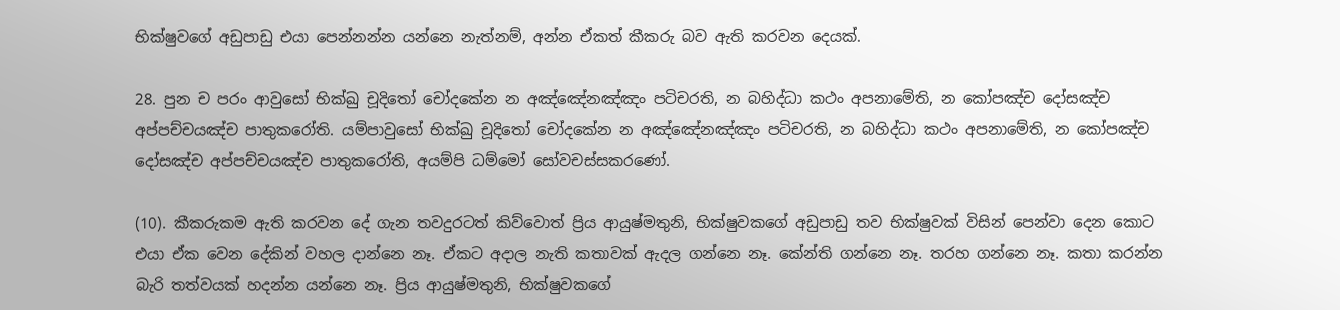භික්ෂුවගේ අඩුපාඩු එයා පෙන්නන්න යන්නෙ නැත්නම්, අන්න ඒකත් කීකරු බව ඇති කරවන දෙයක්.

28. පුන ච පරං ආවුසෝ භික්ඛු චූදිතෝ චෝදකේන න අඤ්ඤේනඤ්ඤං පටිචරති, න බහිද්ධා කථං අපනාමේති, න කෝපඤ්ච දෝසඤ්ච අප්පච්චයඤ්ච පාතුකරෝති. යම්පාවුසෝ භික්ඛු චූදිතෝ චෝදකේන න අඤ්ඤේනඤ්ඤං පටිචරති, න බහිද්ධා කථං අපනාමේති, න කෝපඤ්ච දෝසඤ්ච අප්පච්චයඤ්ච පාතුකරෝති, අයම්පි ධම්මෝ සෝවචස්සකරණෝ.

(10). කීකරුකම ඇති කරවන දේ ගැන තවදුරටත් කිව්වොත් ප්‍රිය ආයුෂ්මතුනි, භික්ෂුවකගේ අඩුපාඩු තව භික්ෂුවක් විසින් පෙන්වා දෙන කොට එයා ඒක වෙන දේකින් වහල දාන්නෙ නෑ. ඒකට අදාල නැති කතාවක් ඇදල ගන්නෙ නෑ. කේන්ති ගන්නෙ නෑ. තරහ ගන්නෙ නෑ. කතා කරන්න බැරි තත්වයක් හදන්න යන්නෙ නෑ. ප්‍රිය ආයුෂ්මතුනි, භික්ෂුවකගේ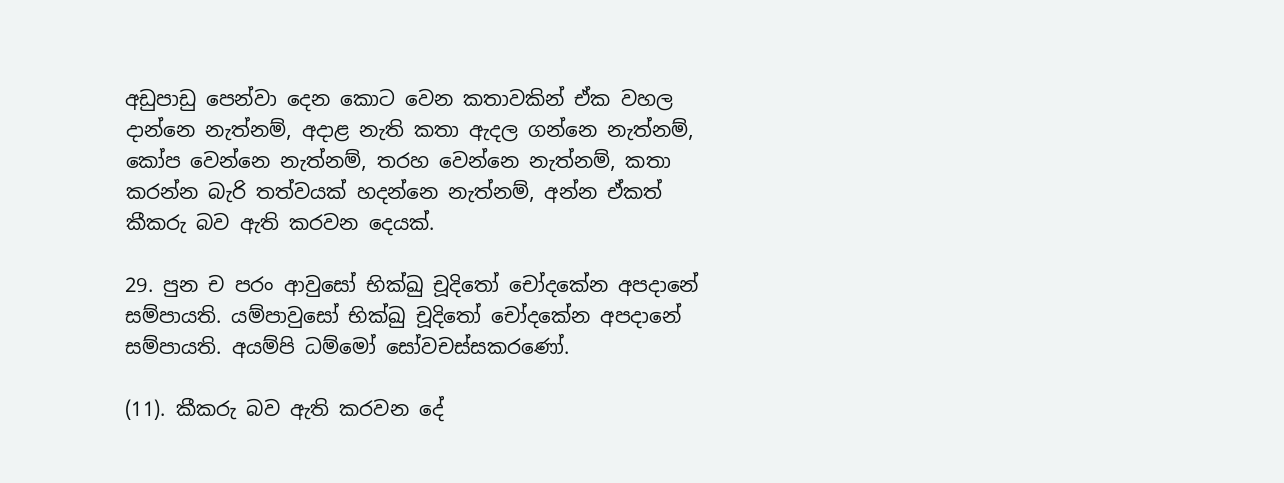අඩුපාඩු පෙන්වා දෙන කොට වෙන කතාවකින් ඒක වහල දාන්නෙ නැත්නම්, අදාළ නැති කතා ඇදල ගන්නෙ නැත්නම්, කෝප වෙන්නෙ නැත්නම්, තරහ වෙන්නෙ නැත්නම්, කතා කරන්න බැරි තත්වයක් හදන්නෙ නැත්නම්, අන්න ඒකත් කීකරු බව ඇති කරවන දෙයක්.

29. පුන ච පරං ආවුසෝ භික්ඛු චූදිතෝ චෝදකේන අපදානේ සම්පායති. යම්පාවුසෝ භික්ඛු චූදිතෝ චෝදකේන අපදානේ සම්පායති. අයම්පි ධම්මෝ සෝවචස්සකරණෝ.

(11). කීකරු බව ඇති කරවන දේ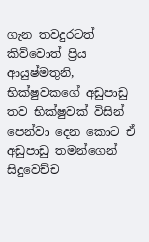ගැන තවදුරටත් කිව්වොත් ප්‍රිය ආයුෂ්මතුනි, භික්ෂුවකගේ අඩුපාඩු තව භික්ෂුවක් විසින් පෙන්වා දෙන කොට ඒ අඩුපාඩු තමන්ගෙන් සිදුවෙච්ච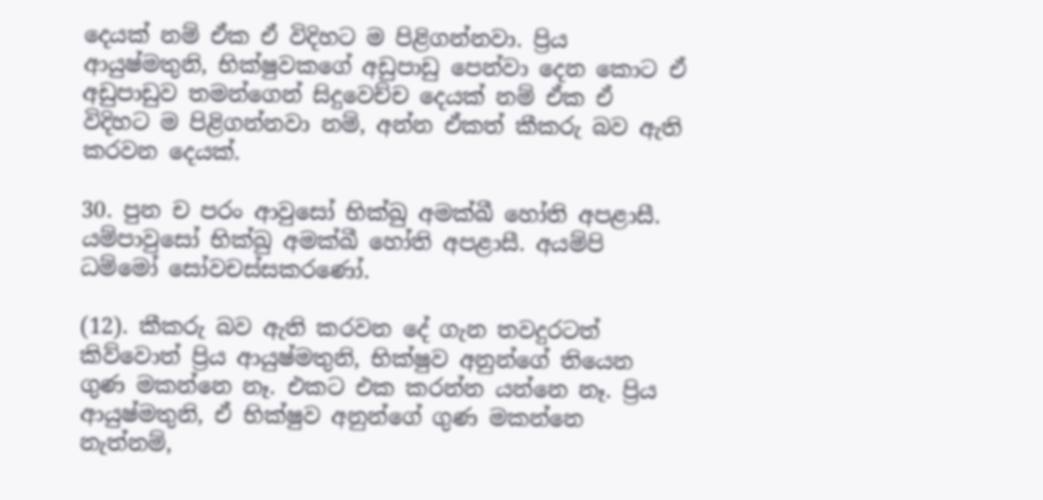දෙයක් නම් ඒක ඒ විදිහට ම පිළිගන්නවා. ප්‍රිය ආයුෂ්මතුනි, භික්ෂුවකගේ අඩුපාඩු පෙන්වා දෙන කොට ඒ අඩුපාඩුව තමන්ගෙන් සිදුවෙච්ච දෙයක් නම් ඒක ඒ විදිහට ම පිළිගන්නවා නම්, අන්න ඒකත් කීකරු බව ඇති කරවන දෙයක්.

30. පුන ච පරං ආවුසෝ භික්ඛු අමක්ඛී හෝති අපළාසී. යම්පාවුසෝ භික්ඛු අමක්ඛී හෝති අපළාසී. අයම්පි ධම්මෝ සෝවචස්සකරණෝ.

(12). කීකරු බව ඇති කරවන දේ ගැන තවදුරටත් කිව්වොත් ප්‍රිය ආයුෂ්මතුනි, භික්ෂුව අනුන්ගේ තියෙන ගුණ මකන්නෙ නෑ. එකට එක කරන්න යන්නෙ නෑ. ප්‍රිය ආයුෂ්මතුනි, ඒ භික්ෂුව අනුන්ගේ ගුණ මකන්නෙ නැත්නම්,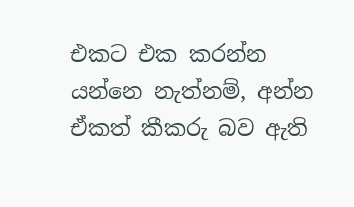එකට එක කරන්න යන්නෙ නැත්නම්, අන්න ඒකත් කීකරු බව ඇති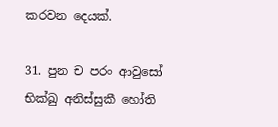කරවන දෙයක්.

31. පුන ච පරං ආවුසෝ භික්ඛු අනිස්සුකී හෝති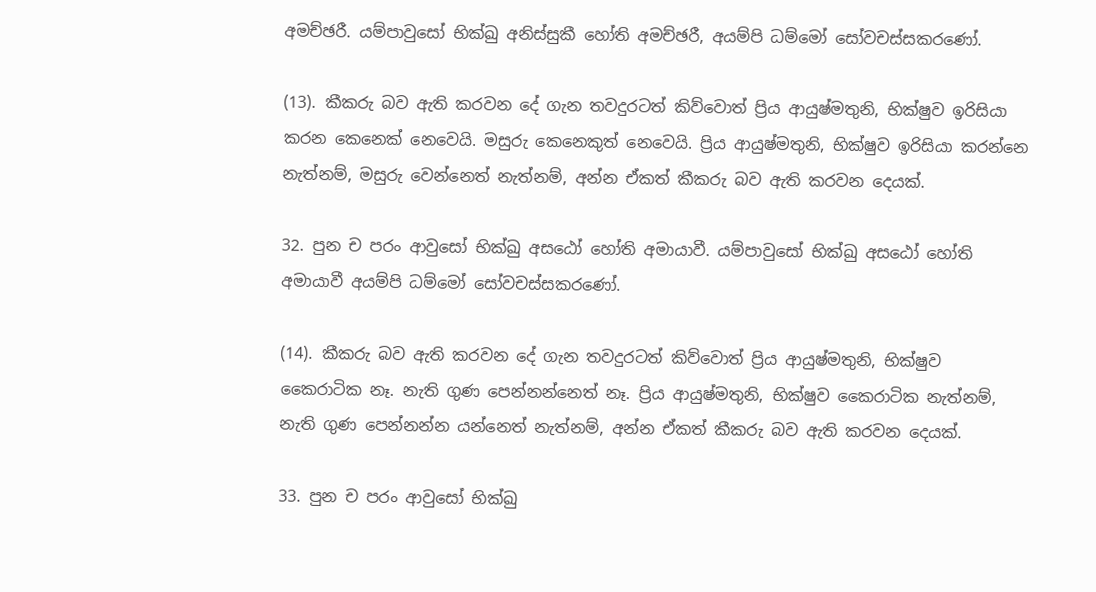අමච්ඡරී. යම්පාවුසෝ භික්ඛු අනිස්සුකී හෝති අමච්ඡරී, අයම්පි ධම්මෝ සෝවචස්සකරණෝ.

(13). කීකරු බව ඇති කරවන දේ ගැන තවදුරටත් කිව්වොත් ප්‍රිය ආයුෂ්මතුනි, භික්ෂුව ඉරිසියා කරන කෙනෙක් නෙවෙයි. මසුරු කෙනෙකුත් නෙවෙයි. ප්‍රිය ආයුෂ්මතුනි, භික්ෂුව ඉරිසියා කරන්නෙ නැත්නම්, මසුරු වෙන්නෙත් නැත්නම්, අන්න ඒකත් කීකරු බව ඇති කරවන දෙයක්.

32. පුන ච පරං ආවුසෝ භික්ඛු අසඨෝ හෝති අමායාවී. යම්පාවුසෝ භික්ඛු අසඨෝ හෝති අමායාවී අයම්පි ධම්මෝ සෝවචස්සකරණෝ.

(14). කීකරු බව ඇති කරවන දේ ගැන තවදුරටත් කිව්වොත් ප්‍රිය ආයුෂ්මතුනි, භික්ෂුව කෛරාටික නෑ. නැති ගුණ පෙන්නන්නෙත් නෑ. ප්‍රිය ආයුෂ්මතුනි, භික්ෂුව කෛරාටික නැත්නම්, නැති ගුණ පෙන්නන්න යන්නෙත් නැත්නම්, අන්න ඒකත් කීකරු බව ඇති කරවන දෙයක්.

33. පුන ච පරං ආවුසෝ භික්ඛු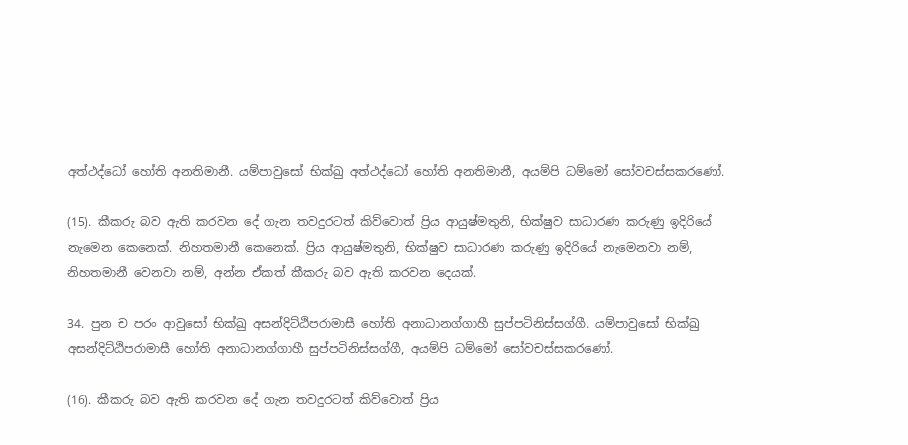අත්ථද්ධෝ හෝති අනතිමානී. යම්පාවුසෝ භික්ඛු අත්ථද්ධෝ හෝති අනතිමානී, අයම්පි ධම්මෝ සෝවචස්සකරණෝ.

(15). කීකරු බව ඇති කරවන දේ ගැන තවදුරටත් කිව්වොත් ප්‍රිය ආයුෂ්මතුනි, භික්ෂුව සාධාරණ කරුණු ඉදිරියේ නැමෙන කෙනෙක්. නිහතමානී කෙනෙක්. ප්‍රිය ආයුෂ්මතුනි, භික්ෂුව සාධාරණ කරුණු ඉදිරියේ නැමෙනවා නම්, නිහතමානී වෙනවා නම්, අන්න ඒකත් කීකරු බව ඇති කරවන දෙයක්.

34. පුන ච පරං ආවුසෝ භික්ඛු අසන්දිට්ඨිපරාමාසී හෝති අනාධානග්ගාහී සුප්පටිනිස්සග්ගී. යම්පාවුසෝ භික්ඛු අසන්දිට්ඨිපරාමාසී හෝති අනාධානග්ගාහී සුප්පටිනිස්සග්ගී, අයම්පි ධම්මෝ සෝවචස්සකරණෝ.

(16). කීකරු බව ඇති කරවන දේ ගැන තවදුරටත් කිව්වොත් ප්‍රිය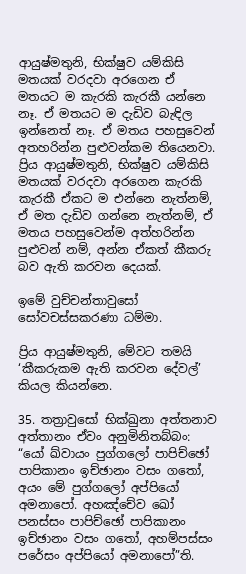ආයුෂ්මතුනි, භික්ෂුව යම්කිසි මතයක් වරදවා අරගෙන ඒ මතයට ම කැරකි කැරකී යන්නෙ නෑ. ඒ මතයට ම දැඩිව බැඳිල ඉන්නෙත් නෑ. ඒ මතය පහසුවෙන් අතහරින්න පුළුවන්කම තියෙනවා. ප්‍රිය ආයුෂ්මතුනි, භික්ෂුව යම්කිසි මතයක් වරදවා අරගෙන කැරකි කැරකී ඒකට ම එන්නෙ නැත්නම්, ඒ මත දැඩිව ගන්නෙ නැත්නම්, ඒ මතය පහසුවෙන්ම අත්හරින්න පුළුවන් නම්, අන්න ඒකත් කීකරු බව ඇති කරවන දෙයක්.

ඉමේ වුච්චන්තාවුසෝ සෝවචස්සකරණා ධම්මා.

ප්‍රිය ආයුෂ්මතුනි, මේවට තමයි ‘කීකරුකම ඇති කරවන දේවල්’ කියල කියන්නෙ.

35. තත්‍රාවුසෝ භික්ඛුනා අත්තනාව අත්තානං ඒවං අනුමිනිතබ්බං: “යෝ ඛ්වායං පුග්ගලෝ පාපිච්ඡෝ පාපිකානං ඉච්ඡානං වසං ගතෝ, අයං මේ පුග්ගලෝ අප්පියෝ අමනාපෝ. අහඤ්චේව ඛෝ පනස්සං පාපිච්ඡෝ පාපිකානං ඉච්ඡානං වසං ගතෝ, අහම්පස්සං පරේසං අප්පියෝ අමනාපෝ”ති.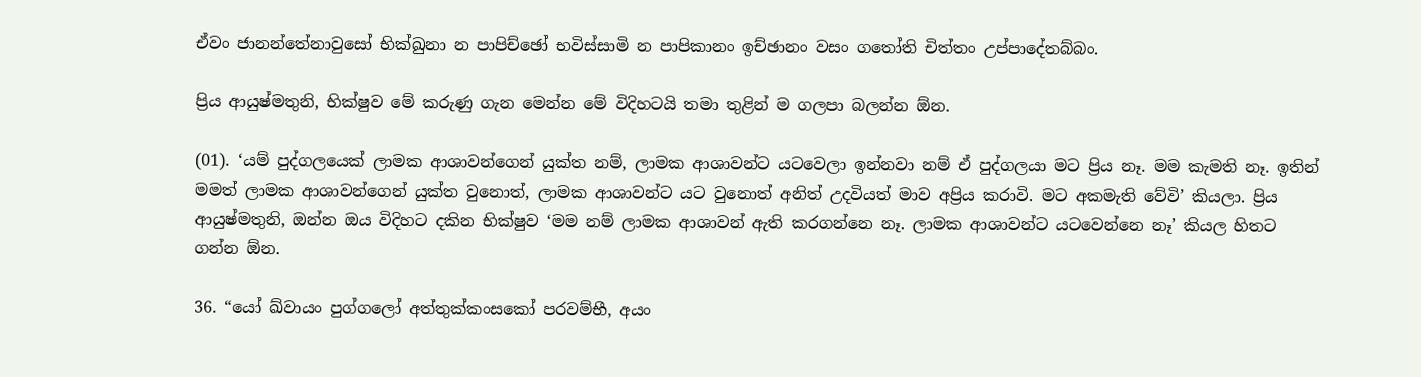ඒවං ජානන්තේනාවුසෝ භික්ඛුනා න පාපිච්ඡෝ භවිස්සාමි න පාපිකානං ඉච්ඡානං වසං ගතෝති චිත්තං උප්පාදේතබ්බං.

ප්‍රිය ආයුෂ්මතුනි, භික්ෂුව මේ කරුණු ගැන මෙන්න මේ විදිහටයි තමා තුළින් ම ගලපා බලන්න ඕන.

(01). ‘යම් පුද්ගලයෙක් ලාමක ආශාවන්ගෙන් යුක්ත නම්, ලාමක ආශාවන්ට යටවෙලා ඉන්නවා නම් ඒ පුද්ගලයා මට ප්‍රිය නෑ. මම කැමති නෑ. ඉතින් මමත් ලාමක ආශාවන්ගෙන් යුක්ත වුනොත්, ලාමක ආශාවන්ට යට වුනොත් අනිත් උදවියත් මාව අප්‍රිය කරාවි. මට අකමැති වේවි’ කියලා. ප්‍රිය ආයුෂ්මතුනි, ඔන්න ඔය විදිහට දකින භික්ෂුව ‘මම නම් ලාමක ආශාවන් ඇති කරගන්නෙ නෑ. ලාමක ආශාවන්ට යටවෙන්නෙ නෑ’ කියල හිතට ගන්න ඕන.

36. “යෝ ඛ්වායං පුග්ගලෝ අත්තුක්කංසකෝ පරවම්භී, අයං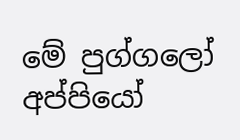මේ පුග්ගලෝ අප්පියෝ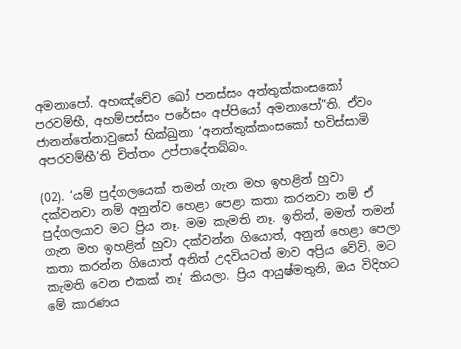අමනාපෝ. අහඤ්චේව ඛෝ පනස්සං අත්තුක්කංසකෝ පරවම්භී, අහම්පස්සං පරේසං අප්පියෝ අමනාපෝ”ති. ඒවං ජානන්තේනාවුසෝ භික්ඛුනා ‘අනත්තුක්කංසකෝ භවිස්සාමි අපරවම්භී’ති චිත්තං උප්පාදේතබ්බං.

(02). ‘යම් පුද්ගලයෙක් තමන් ගැන මහ ඉහළින් හුවා දක්වනවා නම් අනුන්ව හෙළා පෙළා කතා කරනවා නම් ඒ පුද්ගලයාව මට ප්‍රිය නෑ. මම කැමති නෑ. ඉතින්, මමත් තමන් ගැන මහ ඉහළින් හුවා දක්වන්න ගියොත්, අනුන් හෙළා පෙලා කතා කරන්න ගියොත් අනිත් උදවියටත් මාව අප්‍රිය වේවි. මට කැමති වෙන එකක් නෑ’ කියලා. ප්‍රිය ආයුෂ්මතුනි, ඔය විදිහට මේ කාරණය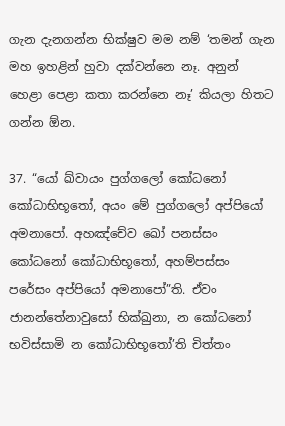ගැන දැනගන්න භික්ෂුව මම නම් ‘තමන් ගැන මහ ඉහළින් හුවා දක්වන්නෙ නෑ. අනුන් හෙළා පෙළා කතා කරන්නෙ නෑ’ කියලා හිතට ගන්න ඕන.

37. “යෝ ඛ්වායං පුග්ගලෝ කෝධනෝ කෝධාභිභූතෝ, අයං මේ පුග්ගලෝ අප්පියෝ අමනාපෝ. අහඤ්චේව ඛෝ පනස්සං කෝධනෝ කෝධාභිභූතෝ, අහම්පස්සං පරේසං අප්පියෝ අමනාපෝ”ති. ඒවං ජානන්තේනාවුසෝ භික්ඛුනා, න කෝධනෝ භවිස්සාමි න කෝධාභිභූතෝ’ති චිත්තං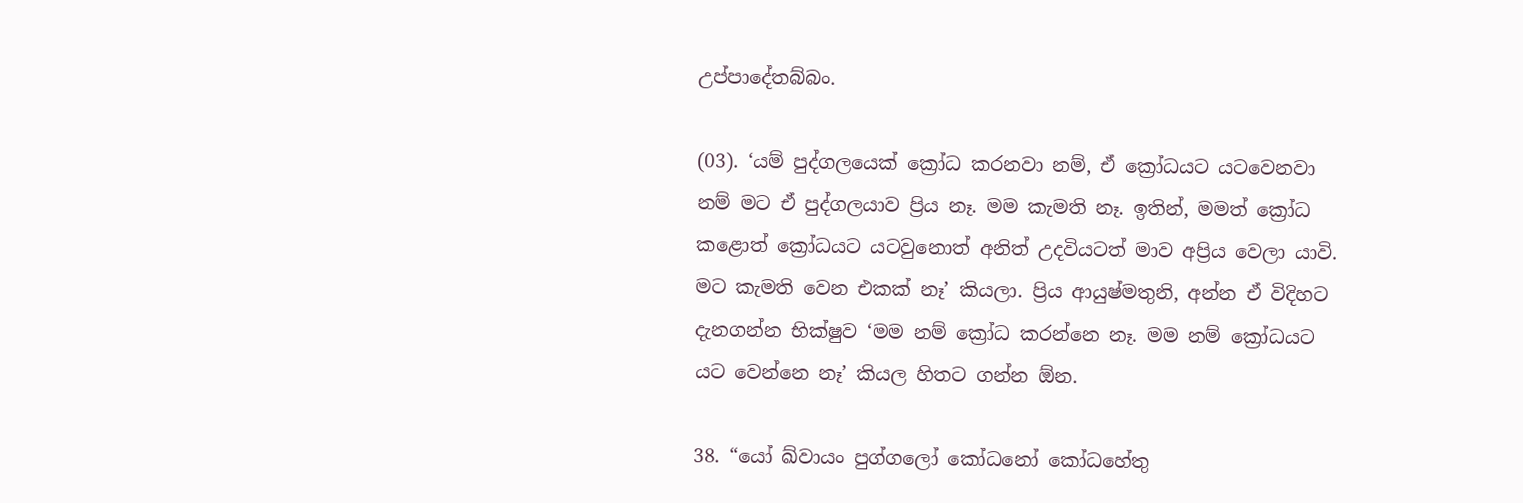උප්පාදේතබ්බං.

(03). ‘යම් පුද්ගලයෙක් ක්‍රෝධ කරනවා නම්, ඒ ක්‍රෝධයට යටවෙනවා නම් මට ඒ පුද්ගලයාව ප්‍රිය නෑ. මම කැමති නෑ. ඉතින්, මමත් ක්‍රෝධ කළොත් ක්‍රෝධයට යටවුනොත් අනිත් උදවියටත් මාව අප්‍රිය වෙලා යාවි. මට කැමති වෙන එකක් නෑ’ කියලා. ප්‍රිය ආයුෂ්මතුනි, අන්න ඒ විදිහට දැනගන්න භික්ෂුව ‘මම නම් ක්‍රෝධ කරන්නෙ නෑ. මම නම් ක්‍රෝධයට යට වෙන්නෙ නෑ’ කියල හිතට ගන්න ඕන.

38. “යෝ ඛ්වායං පුග්ගලෝ කෝධනෝ කෝධහේතු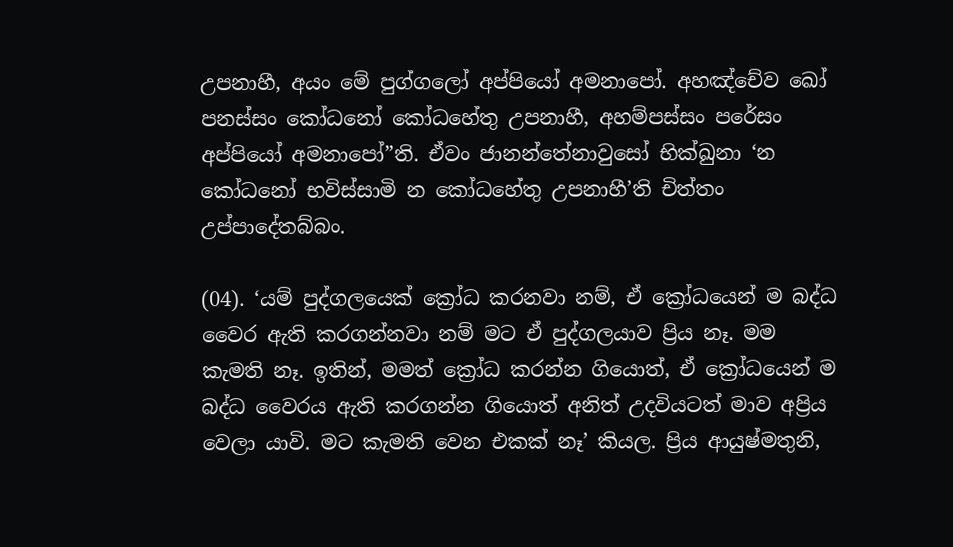උපනාහී, අයං මේ පුග්ගලෝ අප්පියෝ අමනාපෝ. අහඤ්චේව ඛෝ පනස්සං කෝධනෝ කෝධහේතු උපනාහී, අහම්පස්සං පරේසං අප්පියෝ අමනාපෝ”ති. ඒවං ජානන්තේනාවුසෝ භික්ඛුනා ‘න කෝධනෝ භවිස්සාමි න කෝධහේතු උපනාහී’ති චිත්තං උප්පාදේතබ්බං.

(04). ‘යම් පුද්ගලයෙක් ක්‍රෝධ කරනවා නම්, ඒ ක්‍රෝධයෙන් ම බද්ධ වෛර ඇති කරගන්නවා නම් මට ඒ පුද්ගලයාව ප්‍රිය නෑ. මම කැමති නෑ. ඉතින්, මමත් ක්‍රෝධ කරන්න ගියොත්, ඒ ක්‍රෝධයෙන් ම බද්ධ වෛරය ඇති කරගන්න ගියොත් අනිත් උදවියටත් මාව අප්‍රිය වෙලා යාවි. මට කැමති වෙන එකක් නෑ’ කියල. ප්‍රිය ආයුෂ්මතුනි,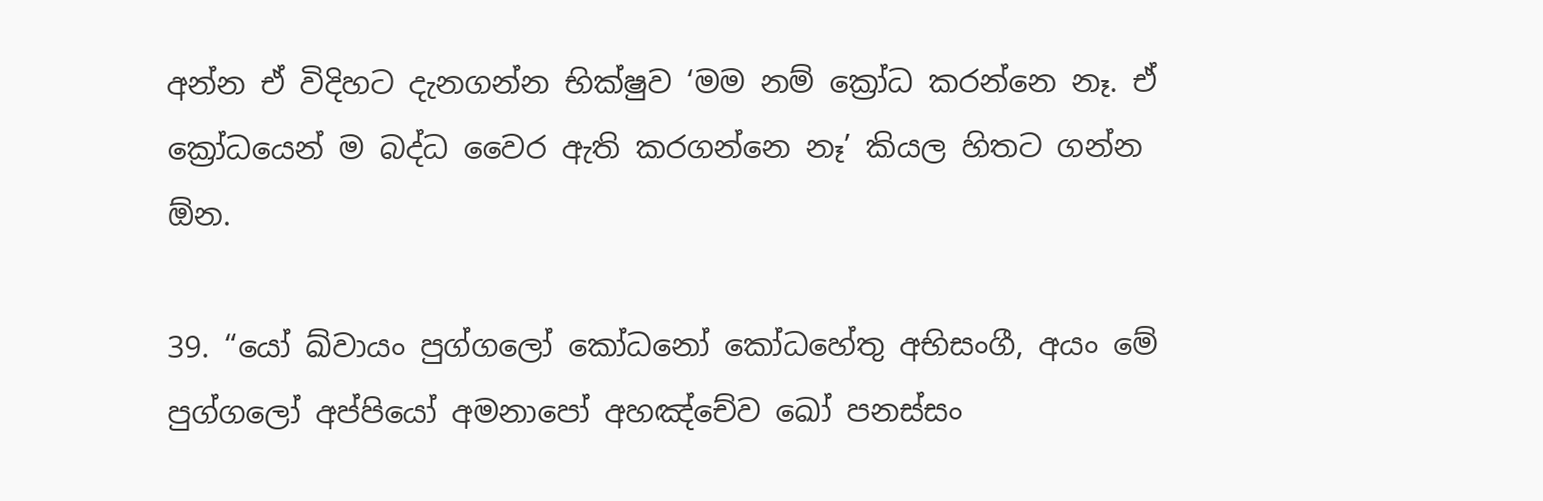අන්න ඒ විදිහට දැනගන්න භික්ෂුව ‘මම නම් ක්‍රෝධ කරන්නෙ නෑ. ඒ ක්‍රෝධයෙන් ම බද්ධ වෛර ඇති කරගන්නෙ නෑ’ කියල හිතට ගන්න ඕන.

39. “යෝ ඛ්වායං පුග්ගලෝ කෝධනෝ කෝධහේතු අභිසංගී, අයං මේ පුග්ගලෝ අප්පියෝ අමනාපෝ අහඤ්චේව ඛෝ පනස්සං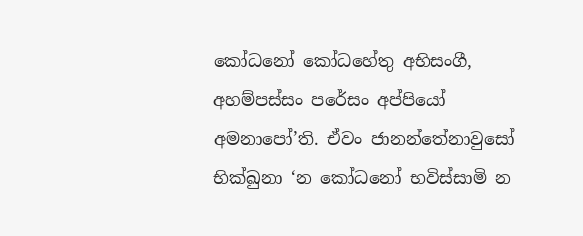කෝධනෝ කෝධහේතු අභිසංගී, අහම්පස්සං පරේසං අප්පියෝ අමනාපෝ’ති. ඒවං ජානන්තේනාවුසෝ භික්ඛුනා ‘න කෝධනෝ භවිස්සාමි න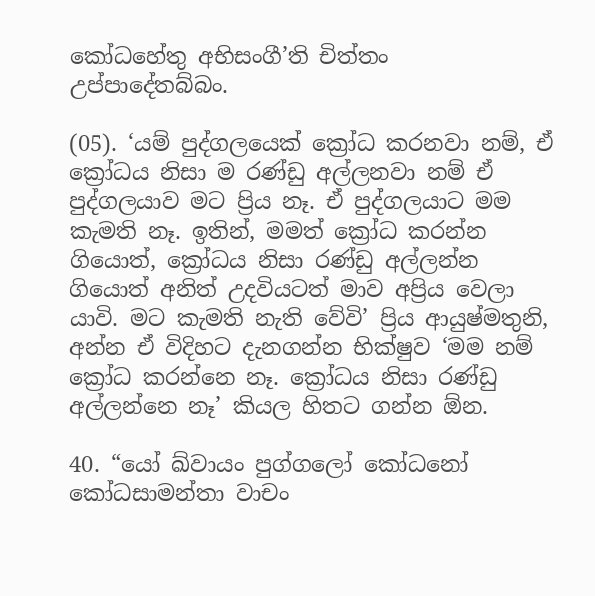කෝධහේතු අභිසංගී’ති චිත්තං උප්පාදේතබ්බං.

(05). ‘යම් පුද්ගලයෙක් ක්‍රෝධ කරනවා නම්, ඒ ක්‍රෝධය නිසා ම රණ්ඩු අල්ලනවා නම් ඒ පුද්ගලයාව මට ප්‍රිය නෑ. ඒ පුද්ගලයාට මම කැමති නෑ. ඉතින්, මමත් ක්‍රෝධ කරන්න ගියොත්, ක්‍රෝධය නිසා රණ්ඩු අල්ලන්න ගියොත් අනිත් උදවියටත් මාව අප්‍රිය වෙලා යාවි. මට කැමති නැති වේවි’ ප්‍රිය ආයුෂ්මතුනි, අන්න ඒ විදිහට දැනගන්න භික්ෂුව ‘මම නම් ක්‍රෝධ කරන්නෙ නෑ. ක්‍රෝධය නිසා රණ්ඩු අල්ලන්නෙ නෑ’ කියල හිතට ගන්න ඕන.

40. “යෝ ඛ්වායං පුග්ගලෝ කෝධනෝ කෝධසාමන්තා වාචං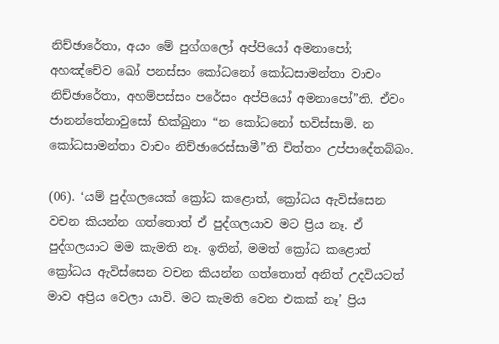නිච්ඡාරේතා, අයං මේ පුග්ගලෝ අප්පියෝ අමනාපෝ; අහඤ්චේව ඛෝ පනස්සං කෝධනෝ කෝධසාමන්තා වාචං නිච්ඡාරේතා, අහම්පස්සං පරේසං අප්පියෝ අමනාපෝ”ති. ඒවං ජානන්තේනාවුසෝ භික්ඛුනා “න කෝධනෝ භවිස්සාමි. න කෝධසාමන්තා වාචං නිච්ඡාරෙස්සාමී”ති චිත්තං උප්පාදේතබ්බං.

(06). ‘යම් පුද්ගලයෙක් ක්‍රෝධ කළොත්, ක්‍රෝධය ඇවිස්සෙන වචන කියන්න ගත්තොත් ඒ පුද්ගලයාව මට ප්‍රිය නෑ. ඒ පුද්ගලයාට මම කැමති නෑ. ඉතින්, මමත් ක්‍රෝධ කළොත් ක්‍රෝධය ඇවිස්සෙන වචන කියන්න ගත්තොත් අනිත් උදවියටත් මාව අප්‍රිය වෙලා යාවි. මට කැමති වෙන එකක් නෑ’ ප්‍රිය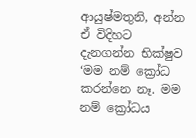ආයුෂ්මතුනි, අන්න ඒ විදිහට දැනගන්න භික්ෂුව ‘මම නම් ක්‍රෝධ කරන්නෙ නෑ. මම නම් ක්‍රෝධය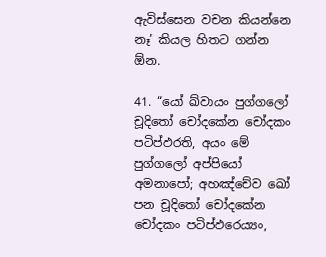ඇවිස්සෙන වචන කියන්නෙ නෑ’ කියල හිතට ගන්න ඕන.

41. “යෝ ඛ්වායං පුග්ගලෝ චූදිතෝ චෝදකේන චෝදකං පටිප්ඵරති, අයං මේ පුග්ගලෝ අප්පියෝ අමනාපෝ; අහඤ්චේව ඛෝ පන චූදිතෝ චෝදකේන චෝදකං පටිප්ඵරෙය්‍යං,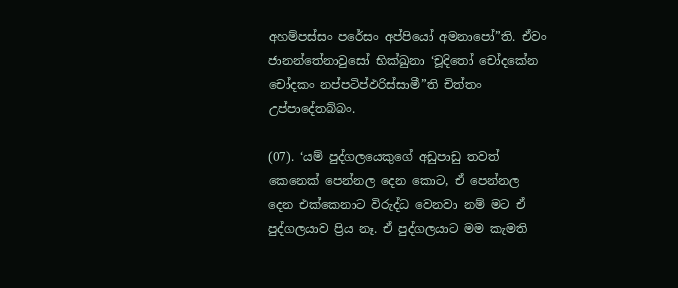අහම්පස්සං පරේසං අප්පියෝ අමනාපෝ”ති. ඒවං ජානන්තේනාවුසෝ භික්ඛුනා ‘චූදිතෝ චෝදකේන චෝදකං නප්පටිප්ඵරිස්සාමී”ති චිත්තං උප්පාදේතබ්බං.

(07). ‘යම් පුද්ගලයෙකුගේ අඩුපාඩු තවත් කෙනෙක් පෙන්නල දෙන කොට, ඒ පෙන්නල දෙන එක්කෙනාට විරුද්ධ වෙනවා නම් මට ඒ පුද්ගලයාව ප්‍රිය නෑ. ඒ පුද්ගලයාට මම කැමති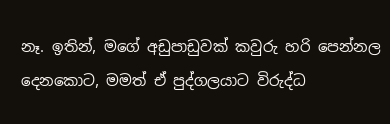නෑ. ඉතින්, මගේ අඩුපාඩුවක් කවුරු හරි පෙන්නල දෙනකොට, මමත් ඒ පුද්ගලයාට විරුද්ධ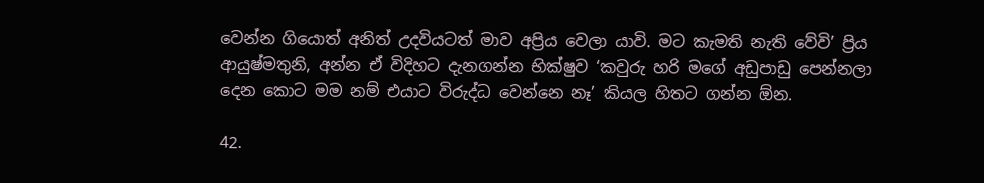වෙන්න ගියොත් අනිත් උදවියටත් මාව අප්‍රිය වෙලා යාවි. මට කැමති නැති වේවි’ ප්‍රිය ආයුෂ්මතුනි, අන්න ඒ විදිහට දැනගන්න භික්ෂුව ‘කවුරු හරි මගේ අඩුපාඩු පෙන්නලා දෙන කොට මම නම් එයාට විරුද්ධ වෙන්නෙ නෑ’ කියල හිතට ගන්න ඕන.

42.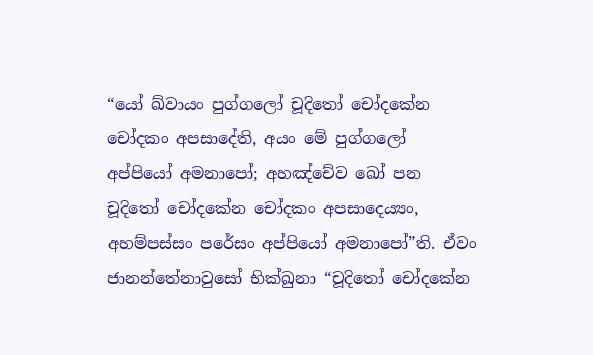“යෝ ඛ්වායං පුග්ගලෝ චූදිතෝ චෝදකේන චෝදකං අපසාදේති, අයං මේ පුග්ගලෝ අප්පියෝ අමනාපෝ; අහඤ්චේව ඛෝ පන චූදිතෝ චෝදකේන චෝදකං අපසාදෙය්‍යං, අහම්පස්සං පරේසං අප්පියෝ අමනාපෝ”ති. ඒවං ජානන්තේනාවුසෝ භික්ඛුනා “චූදිතෝ චෝදකේන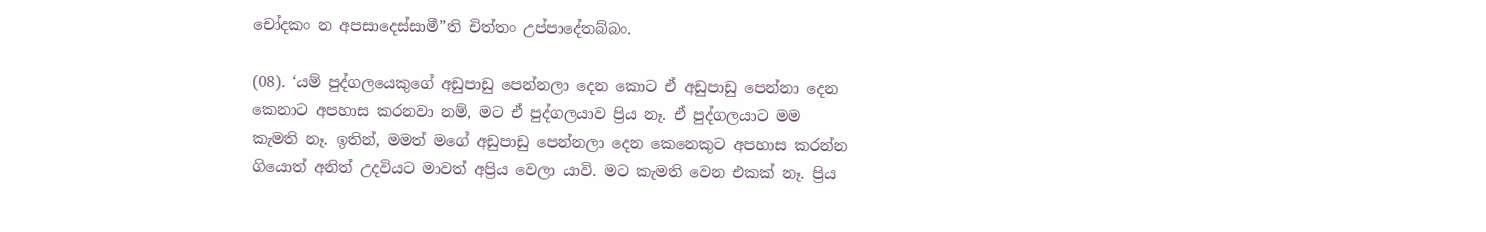චෝදකං න අපසාදෙස්සාමී”ති චිත්තං උප්පාදේතබ්බං.

(08). ‘යම් පුද්ගලයෙකුගේ අඩුපාඩු පෙන්නලා දෙන කොට ඒ අඩුපාඩු පෙන්නා දෙන කෙනාට අපහාස කරනවා නම්, මට ඒ පුද්ගලයාව ප්‍රිය නෑ. ඒ පුද්ගලයාට මම කැමති නෑ. ඉතින්, මමත් මගේ අඩුපාඩු පෙන්නලා දෙන කෙනෙකුට අපහාස කරන්න ගියොත් අනිත් උදවියට මාවත් අප්‍රිය වෙලා යාවි. මට කැමති වෙන එකක් නෑ. ප්‍රිය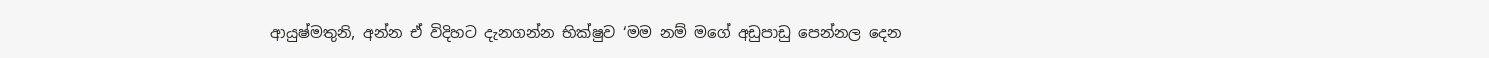ආයුෂ්මතුනි, අන්න ඒ විදිහට දැනගන්න භික්ෂුව ‘මම නම් මගේ අඩුපාඩු පෙන්නල දෙන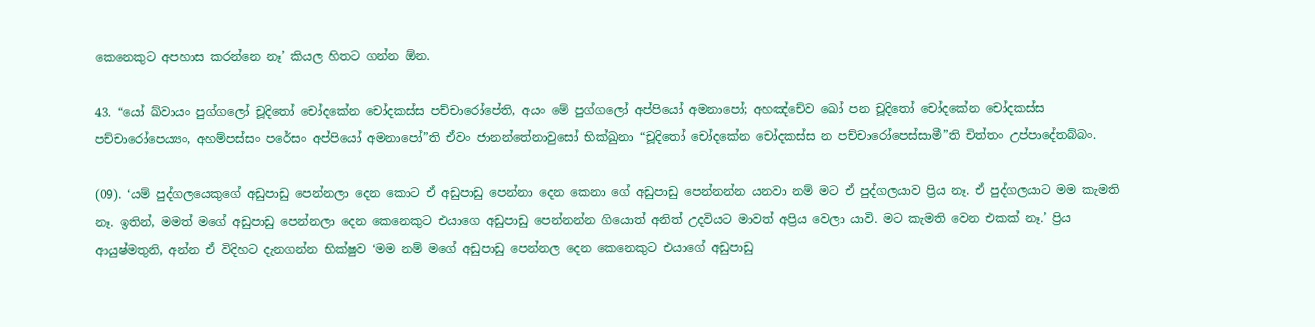කෙනෙකුට අපහාස කරන්නෙ නෑ’ කියල හිතට ගන්න ඕන.

43. “යෝ ඛ්වායං පුග්ගලෝ චූදිතෝ චෝදකේන චෝදකස්ස පච්චාරෝපේති, අයං මේ පුග්ගලෝ අප්පියෝ අමනාපෝ; අහඤ්චේව ඛෝ පන චූදිතෝ චෝදකේන චෝදකස්ස පච්චාරෝපෙය්‍යං, අහම්පස්සං පරේසං අප්පියෝ අමනාපෝ”ති ඒවං ජානන්තේනාවුසෝ භික්ඛුනා “චූදිතෝ චෝදකේන චෝදකස්ස න පච්චාරෝපෙස්සාමී”ති චිත්තං උප්පාදේතබ්බං.

(09). ‘යම් පුද්ගලයෙකුගේ අඩුපාඩු පෙන්නලා දෙන කොට ඒ අඩුපාඩු පෙන්නා දෙන කෙනා ගේ අඩුපාඩු පෙන්නන්න යනවා නම් මට ඒ පුද්ගලයාව ප්‍රිය නෑ. ඒ පුද්ගලයාට මම කැමති නෑ. ඉතින්, මමත් මගේ අඩුපාඩු පෙන්නලා දෙන කෙනෙකුට එයාගෙ අඩුපාඩු පෙන්නන්න ගියොත් අනිත් උදවියට මාවත් අප්‍රිය වෙලා යාවි. මට කැමති වෙන එකක් නෑ.’ ප්‍රිය ආයුෂ්මතුනි, අන්න ඒ විදිහට දැනගන්න භික්ෂුව ‘මම නම් මගේ අඩුපාඩු පෙන්නල දෙන කෙනෙකුට එයාගේ අඩුපාඩු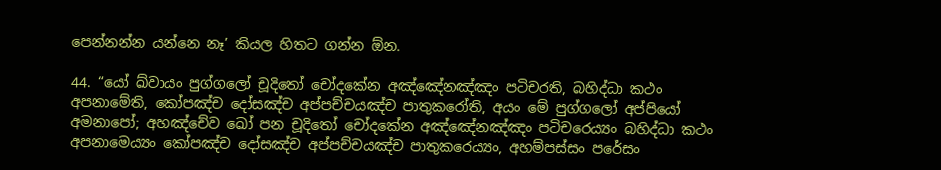පෙන්නන්න යන්නෙ නෑ’ කියල හිතට ගන්න ඕන.

44. “යෝ ඛ්වායං පුග්ගලෝ චූදිතෝ චෝදකේන අඤ්ඤේනඤ්ඤං පටිචරති, බහිද්ධා කථං අපනාමේති, කෝපඤ්ච දෝසඤ්ච අප්පච්චයඤ්ච පාතුකරෝති, අයං මේ පුග්ගලෝ අප්පියෝ අමනාපෝ; අහඤ්චේව ඛෝ පන චූදිතෝ චෝදකේන අඤ්ඤේනඤ්ඤං පටිචරෙය්‍යං බහිද්ධා කථං අපනාමෙය්‍යං කෝපඤ්ච දෝසඤ්ච අප්පච්චයඤ්ච පාතුකරෙය්‍යං, අහම්පස්සං පරේසං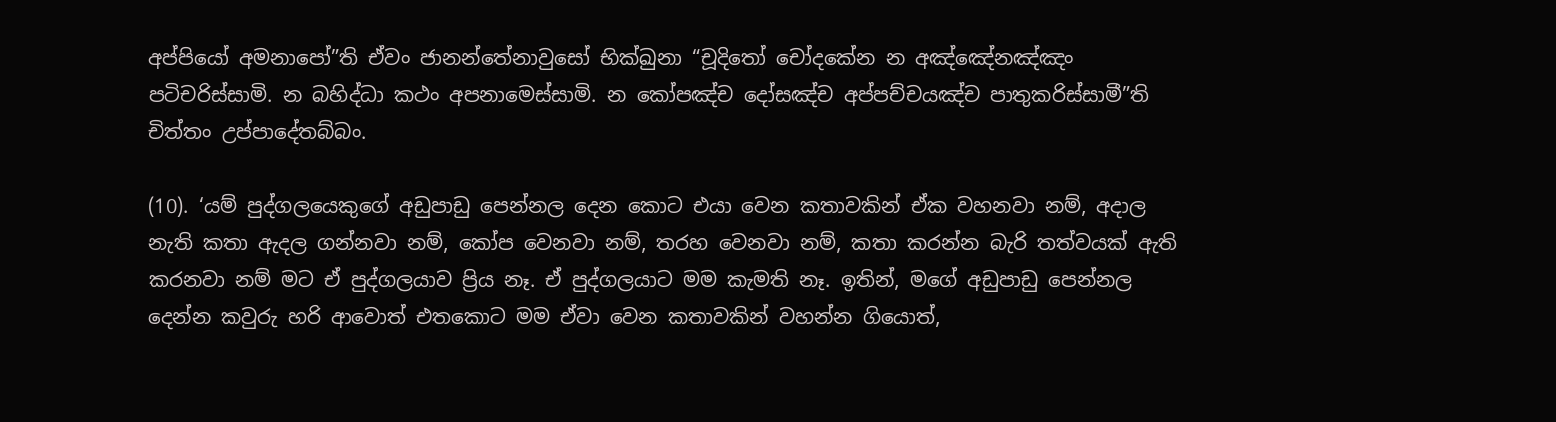අප්පියෝ අමනාපෝ”ති ඒවං ජානන්තේනාවුසෝ භික්ඛුනා “චූදිතෝ චෝදකේන න අඤ්ඤේනඤ්ඤං පටිචරිස්සාමි. න බහිද්ධා කථං අපනාමෙස්සාමි. න කෝපඤ්ච දෝසඤ්ච අප්පච්චයඤ්ච පාතුකරිස්සාමී”ති චිත්තං උප්පාදේතබ්බං.

(10). ‘යම් පුද්ගලයෙකුගේ අඩුපාඩු පෙන්නල දෙන කොට එයා වෙන කතාවකින් ඒක වහනවා නම්, අදාල නැති කතා ඇදල ගන්නවා නම්, කෝප වෙනවා නම්, තරහ වෙනවා නම්, කතා කරන්න බැරි තත්වයක් ඇති කරනවා නම් මට ඒ පුද්ගලයාව ප්‍රිය නෑ. ඒ පුද්ගලයාට මම කැමති නෑ. ඉතින්, මගේ අඩුපාඩු පෙන්නල දෙන්න කවුරු හරි ආවොත් එතකොට මම ඒවා වෙන කතාවකින් වහන්න ගියොත්,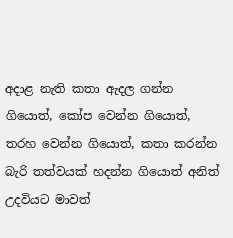අදාළ නැති කතා ඇදල ගන්න ගියොත්, කෝප වෙන්න ගියොත්, තරහ වෙන්න ගියොත්, කතා කරන්න බැරි තත්වයක් හදන්න ගියොත් අනිත් උදවියට මාවත්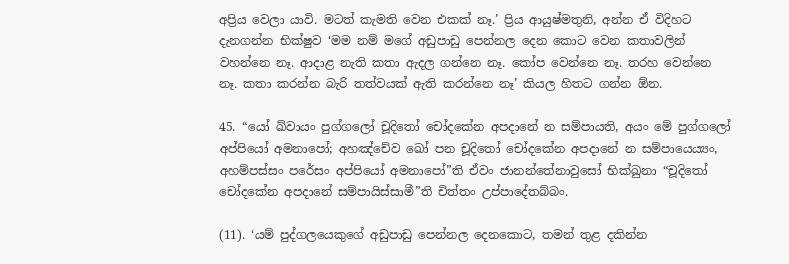අප්‍රිය වෙලා යාවි. මටත් කැමති වෙන එකක් නෑ.’ ප්‍රිය ආයුෂ්මතුනි, අන්න ඒ විදිහට දැනගන්න භික්ෂුව ‘මම නම් මගේ අඩුපාඩු පෙන්නල දෙන කොට වෙන කතාවලින් වහන්නෙ නෑ. ආදාළ නැති කතා ඇදල ගන්නෙ නෑ. කෝප වෙන්නෙ නෑ. තරහ වෙන්නෙ නෑ. කතා කරන්න බැරි තත්වයක් ඇති කරන්නෙ නෑ’ කියල හිතට ගන්න ඕන.

45. “යෝ ඛ්වායං පුග්ගලෝ චූදිතෝ චෝදකේන අපදානේ න සම්පායති, අයං මේ පුග්ගලෝ අප්පියෝ අමනාපෝ; අහඤ්චේව ඛෝ පන චූදිතෝ චෝදකේන අපදානේ න සම්පායෙය්‍යං, අහම්පස්සං පරේසං අප්පියෝ අමනාපෝ”ති ඒවං ජානන්තේනාවුසෝ භික්ඛුනා “චූදිතෝ චෝදකේන අපදානේ සම්පායිස්සාමී”ති චිත්තං උප්පාදේතබ්බං.

(11). ‘යම් පුද්ගලයෙකුගේ අඩුපාඩු පෙන්නල දෙනකොට, තමන් තුළ දකින්න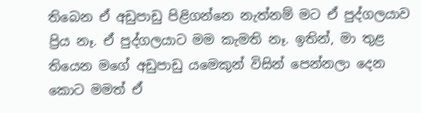තිබෙන ඒ අඩුපාඩු පිළිගන්නෙ නැත්නම් මට ඒ පුද්ගලයාව ප්‍රිය නෑ. ඒ පුද්ගලයාට මම කැමති නෑ. ඉතින්, මා තුළ තියෙන මගේ අඩුපාඩු යමෙකුන් විසින් පෙන්නලා දෙන කොට මමත් ඒ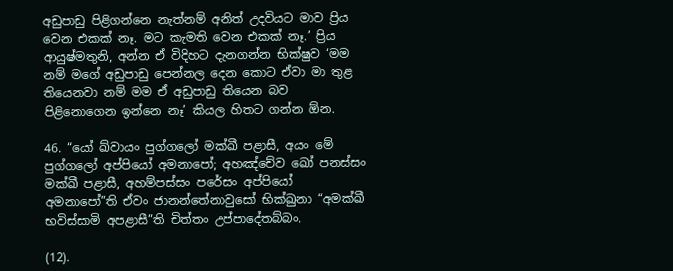අඩුපාඩු පිළිගන්නෙ නැත්නම් අනිත් උදවියට මාව ප්‍රිය වෙන එකක් නෑ. මට කැමති වෙන එකක් නෑ.’ ප්‍රිය ආයුෂ්මතුනි, අන්න ඒ විදිහට දැනගන්න භික්ෂුව ‘මම නම් මගේ අඩුපාඩු පෙන්නල දෙන කොට ඒවා මා තුළ තියෙනවා නම් මම ඒ අඩුපාඩු තියෙන බව පිළිනොගෙන ඉන්නෙ නෑ’ කියල හිතට ගන්න ඕන.

46. “යෝ ඛ්වායං පුග්ගලෝ මක්ඛී පළාසී, අයං මේ පුග්ගලෝ අප්පියෝ අමනාපෝ; අහඤ්චේව ඛෝ පනස්සං මක්ඛී පළාසී, අහම්පස්සං පරේසං අප්පියෝ අමනාපෝ”ති ඒවං ජානන්තේනාවුසෝ භික්ඛුනා “අමක්ඛී භවිස්සාමි අපළාසී”ති චිත්තං උප්පාදේතබ්බං.

(12).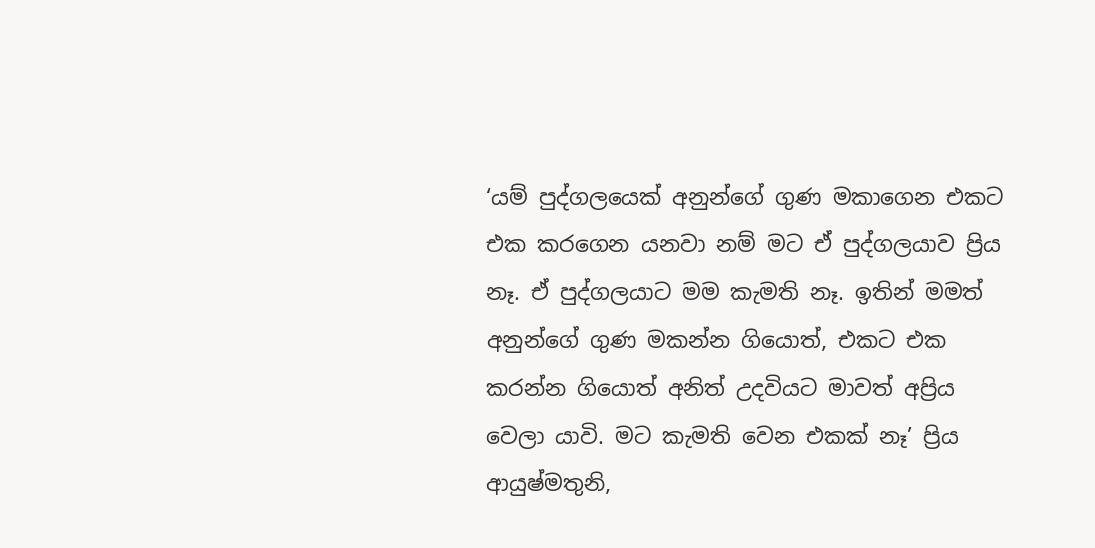‘යම් පුද්ගලයෙක් අනුන්ගේ ගුණ මකාගෙන එකට එක කරගෙන යනවා නම් මට ඒ පුද්ගලයාව ප්‍රිය නෑ. ඒ පුද්ගලයාට මම කැමති නෑ. ඉතින් මමත් අනුන්ගේ ගුණ මකන්න ගියොත්, එකට එක කරන්න ගියොත් අනිත් උදවියට මාවත් අප්‍රිය වෙලා යාවි. මට කැමති වෙන එකක් නෑ’ ප්‍රිය ආයුෂ්මතුනි,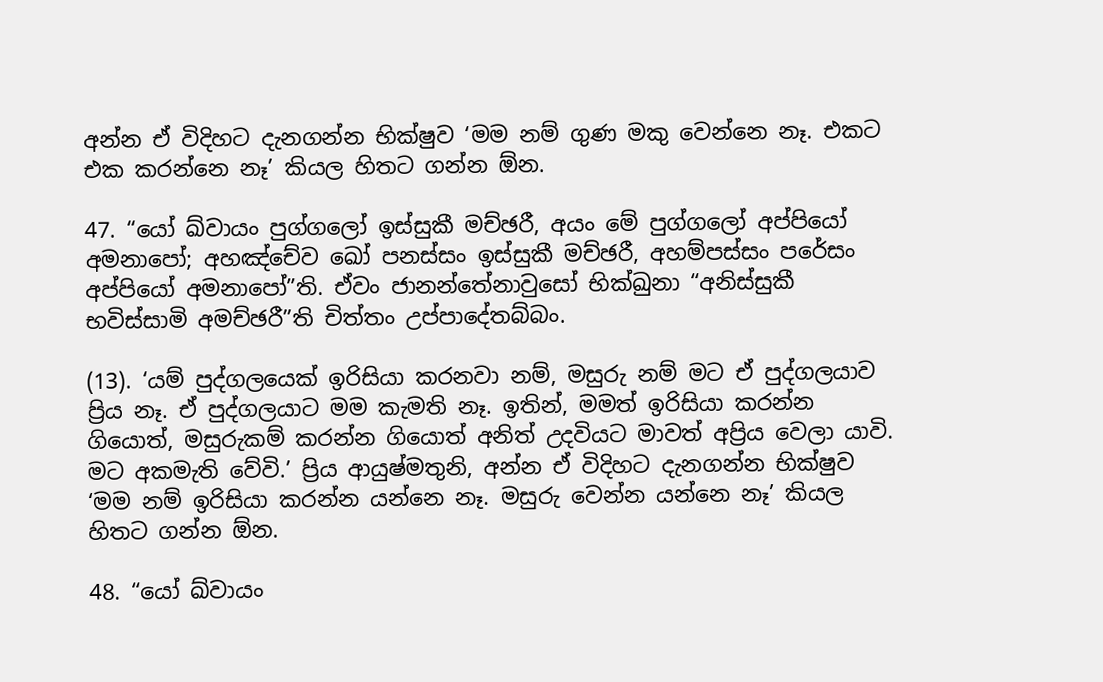අන්න ඒ විදිහට දැනගන්න භික්ෂුව ‘මම නම් ගුණ මකු වෙන්නෙ නෑ. එකට එක කරන්නෙ නෑ’ කියල හිතට ගන්න ඕන.

47. “යෝ ඛ්වායං පුග්ගලෝ ඉස්සුකී මච්ඡරී, අයං මේ පුග්ගලෝ අප්පියෝ අමනාපෝ; අහඤ්චේව ඛෝ පනස්සං ඉස්සුකී මච්ඡරී, අහම්පස්සං පරේසං අප්පියෝ අමනාපෝ”ති. ඒවං ජානන්තේනාවුසෝ භික්ඛුනා “අනිස්සුකී භවිස්සාමි අමච්ඡරී”ති චිත්තං උප්පාදේතබ්බං.

(13). ‘යම් පුද්ගලයෙක් ඉරිසියා කරනවා නම්, මසුරු නම් මට ඒ පුද්ගලයාව ප්‍රිය නෑ. ඒ පුද්ගලයාට මම කැමති නෑ. ඉතින්, මමත් ඉරිසියා කරන්න ගියොත්, මසුරුකම් කරන්න ගියොත් අනිත් උදවියට මාවත් අප්‍රිය වෙලා යාවි. මට අකමැති වේවි.’ ප්‍රිය ආයුෂ්මතුනි, අන්න ඒ විදිහට දැනගන්න භික්ෂුව ‘මම නම් ඉරිසියා කරන්න යන්නෙ නෑ. මසුරු වෙන්න යන්නෙ නෑ’ කියල හිතට ගන්න ඕන.

48. “යෝ ඛ්වායං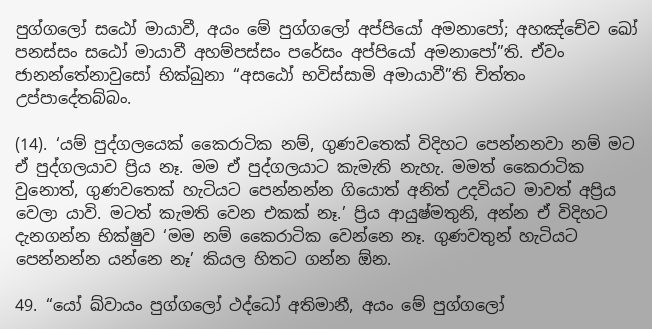පුග්ගලෝ සඨෝ මායාවී, අයං මේ පුග්ගලෝ අප්පියෝ අමනාපෝ; අහඤ්චේව ඛෝ පනස්සං සඨෝ මායාවී අහම්පස්සං පරේසං අප්පියෝ අමනාපෝ”ති. ඒවං ජානන්තේනාවුසෝ භික්ඛුනා “අසඨෝ භවිස්සාමි අමායාවී”ති චිත්තං උප්පාදේතබ්බං.

(14). ‘යම් පුද්ගලයෙක් කෛරාටික නම්, ගුණවතෙක් විදිහට පෙන්නනවා නම් මට ඒ පුද්ගලයාව ප්‍රිය නෑ. මම ඒ පුද්ගලයාට කැමැති නැහැ. මමත් කෛරාටික වුනොත්, ගුණවතෙක් හැටියට පෙන්නන්න ගියොත් අනිත් උදවියට මාවත් අප්‍රිය වෙලා යාවි. මටත් කැමති වෙන එකක් නෑ.’ ප්‍රිය ආයුෂ්මතුනි, අන්න ඒ විදිහට දැනගන්න භික්ෂුව ‘මම නම් කෛරාටික වෙන්නෙ නෑ. ගුණවතුන් හැටියට පෙන්නන්න යන්නෙ නෑ’ කියල හිතට ගන්න ඕන.

49. “යෝ ඛ්වායං පුග්ගලෝ ථද්ධෝ අතිමානී, අයං මේ පුග්ගලෝ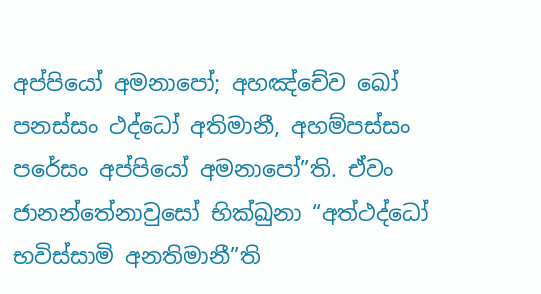අප්පියෝ අමනාපෝ; අහඤ්චේව ඛෝ පනස්සං ථද්ධෝ අතිමානී, අහම්පස්සං පරේසං අප්පියෝ අමනාපෝ”ති. ඒවං ජානන්තේනාවුසෝ භික්ඛුනා “අත්ථද්ධෝ භවිස්සාමි අනතිමානී”ති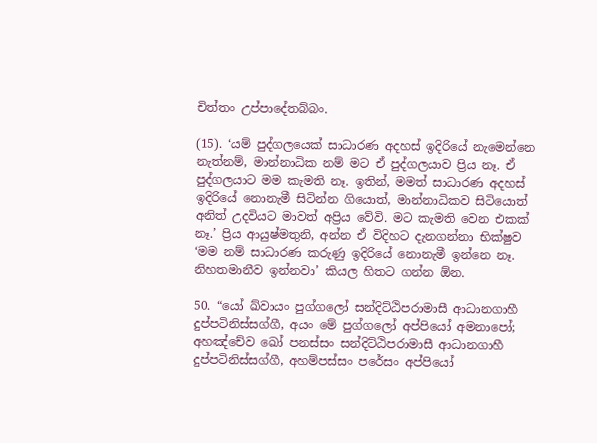චිත්තං උප්පාදේතබ්බං.

(15). ‘යම් පුද්ගලයෙක් සාධාරණ අදහස් ඉදිරියේ නැමෙන්නෙ නැත්නම්, මාන්නාධික නම් මට ඒ පුද්ගලයාව ප්‍රිය නෑ. ඒ පුද්ගලයාට මම කැමති නෑ. ඉතින්, මමත් සාධාරණ අදහස් ඉදිරියේ නොනැමී සිටින්න ගියොත්, මාන්නාධිකව සිටියොත් අනිත් උදවියට මාවත් අප්‍රිය වේවි. මට කැමති වෙන එකක් නෑ.’ ප්‍රිය ආයුෂ්මතුනි, අන්න ඒ විදිහට දැනගන්නා භික්ෂුව ‘මම නම් සාධාරණ කරුණු ඉදිරියේ නොනැමී ඉන්නෙ නෑ. නිහතමානීව ඉන්නවා’ කියල හිතට ගන්න ඕන.

50. “යෝ ඛ්වායං පුග්ගලෝ සන්දිට්ඨිපරාමාසී ආධානගාහී දුප්පටිනිස්සග්ගී, අයං මේ පුග්ගලෝ අප්පියෝ අමනාපෝ; අහඤ්චේව ඛෝ පනස්සං සන්දිට්ඨිපරාමාසී ආධානගාහී දුප්පටිනිස්සග්ගී, අහම්පස්සං පරේසං අප්පියෝ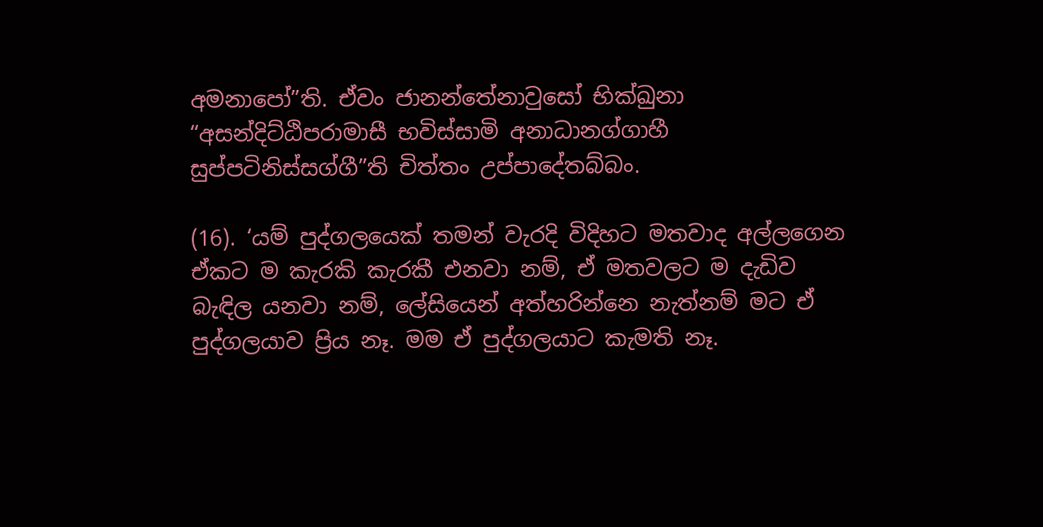අමනාපෝ”ති. ඒවං ජානන්තේනාවුසෝ භික්ඛුනා “අසන්දිට්ඨිපරාමාසී භවිස්සාමි අනාධානග්ගාහී සුප්පටිනිස්සග්ගී”ති චිත්තං උප්පාදේතබ්බං.

(16). ‘යම් පුද්ගලයෙක් තමන් වැරදි විදිහට මතවාද අල්ලගෙන ඒකට ම කැරකි කැරකී එනවා නම්, ඒ මතවලට ම දැඩිව බැඳිල යනවා නම්, ලේසියෙන් අත්හරින්නෙ නැත්නම් මට ඒ පුද්ගලයාව ප්‍රිය නෑ. මම ඒ පුද්ගලයාට කැමති නෑ.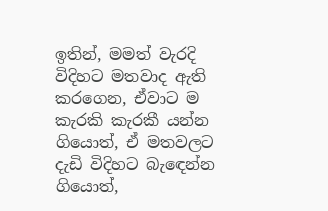ඉතින්, මමත් වැරදි විදිහට මතවාද ඇති කරගෙන, ඒවාට ම කැරකි කැරකී යන්න ගියොත්, ඒ මතවලට දැඩි විදිහට බැඳෙන්න ගියොත්,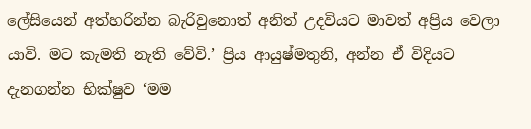ලේසියෙන් අත්හරින්න බැරිවුනොත් අනිත් උදවියට මාවත් අප්‍රිය වෙලා යාවි. මට කැමති නැති වේවි.’ ප්‍රිය ආයුෂ්මතුනි, අන්න ඒ විදියට දැනගන්න භික්ෂුව ‘මම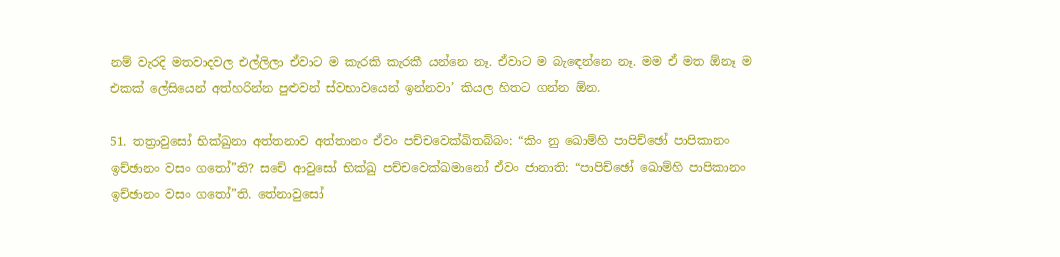නම් වැරදි මතවාදවල එල්ලිලා ඒවාට ම කැරකි කැරකී යන්නෙ නෑ. ඒවාට ම බැඳෙන්නෙ නෑ. මම ඒ මත ඕනෑ ම එකක් ලේසියෙන් අත්හරින්න පුළුවන් ස්වභාවයෙන් ඉන්නවා’ කියල හිතට ගන්න ඕන.

51. තත්‍රාවුසෝ භික්ඛුනා අත්තනාව අත්තානං ඒවං පච්චවෙක්ඛිතබ්බං: “කිං නු ඛොම්හි පාපිච්ඡෝ පාපිකානං ඉච්ඡානං වසං ගතෝ”ති? සචේ ආවුසෝ භික්ඛු පච්චවෙක්ඛමානෝ ඒවං ජානාති: “පාපිච්ඡෝ ඛොම්හි පාපිකානං ඉච්ඡානං වසං ගතෝ”ති. තේනාවුසෝ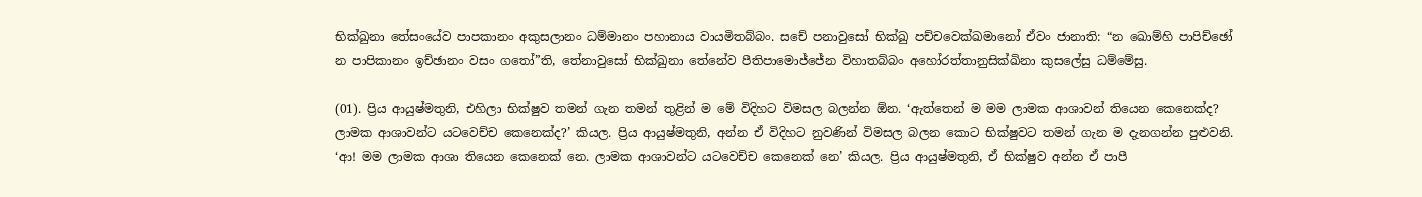භික්ඛුනා තේසංයේව පාපකානං අකුසලානං ධම්මානං පහානාය වායමිතබ්බං. සචේ පනාවුසෝ භික්ඛු පච්චවෙක්ඛමානෝ ඒවං ජානාති: “න ඛොම්හි පාපිච්ඡෝ න පාපිකානං ඉච්ඡානං වසං ගතෝ”ති, තේනාවුසෝ භික්ඛුනා තේනේව පීතිපාමොජ්ජේන විහාතබ්බං අහෝරත්තානුසික්ඛිනා කුසලේසු ධම්මේසු.

(01). ප්‍රිය ආයුෂ්මතුනි, එහිලා භික්ෂුව තමන් ගැන තමන් තුළින් ම මේ විදිහට විමසල බලන්න ඕන. ‘ඇත්තෙන් ම මම ලාමක ආශාවන් තියෙන කෙනෙක්ද? ලාමක ආශාවන්ට යටවෙච්ච කෙනෙක්ද?’ කියල. ප්‍රිය ආයුෂ්මතුනි, අන්න ඒ විදිහට නුවණින් විමසල බලන කොට භික්ෂුවට තමන් ගැන ම දැනගන්න පුළුවනි. ‘ආ! මම ලාමක ආශා තියෙන කෙනෙක් නෙ. ලාමක ආශාවන්ට යටවෙච්ච කෙනෙක් නෙ’ කියල. ප්‍රිය ආයුෂ්මතුනි, ඒ භික්ෂුව අන්න ඒ පාපී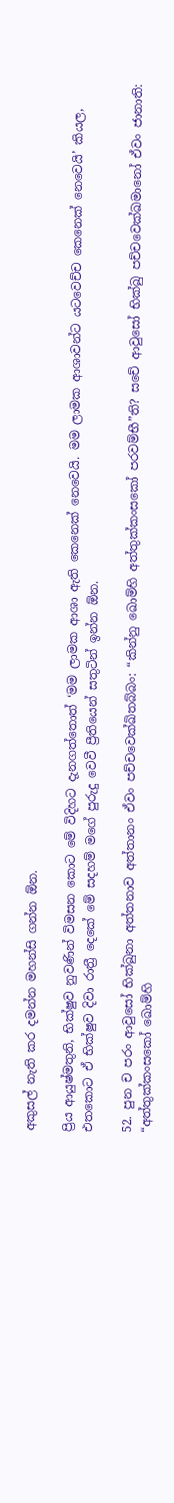අකුසල් නැති කර දමන්න මහන්සි ගන්න ඕන.

ප්‍රිය ආයුෂ්මතුනි, භික්ෂුව නුවණින් විමසන කොට මේ විදිහට දැනගත්තොත් ‘මම ලාමක ආශා ඇති කෙනෙක් නෙවෙයි. මම ලාමක ආශාවන්ට යටවෙච්ච කෙනෙක් නෙවෙයි’ කියල, එතකොට ඒ භික්ෂුව දිවා රාත්‍රී දෙකේ මේ සදහම් මගේ පුරුදු වෙවී ප්‍රීතියෙන් සතුටින් ඉන්න ඕන.

52. පුන ච පරං ආවුසෝ භික්ඛුනා අත්තනාව අත්තානං ඒවං පච්චවෙක්ඛිතබ්බං: “කින්නු ඛොම්හි අත්තුක්කංසකෝ පරවම්භී”ති? සචේ ආවුසෝ භික්ඛු පච්චවෙක්ඛමානෝ ඒවං ජානාති: “අත්තුක්කංසකෝ ඛොම්හි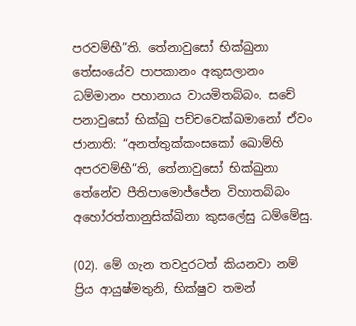පරවම්භී”ති. තේනාවුසෝ භික්ඛුනා තේසංයේව පාපකානං අකුසලානං ධම්මානං පහානාය වායමිතබ්බං. සචේ පනාවුසෝ භික්ඛු පච්චවෙක්ඛමානෝ ඒවං ජානාති: “අනත්තුක්කංසකෝ ඛොම්හි අපරවම්භී”ති, තේනාවුසෝ භික්ඛුනා තේනේව පීතිපාමොජ්ජේන විහාතබ්බං අහෝරත්තානුසික්ඛිනා කුසලේසු ධම්මේසු.

(02). මේ ගැන තවදුරටත් කියනවා නම් ප්‍රිය ආයුෂ්මතුනි, භික්ෂුව තමන්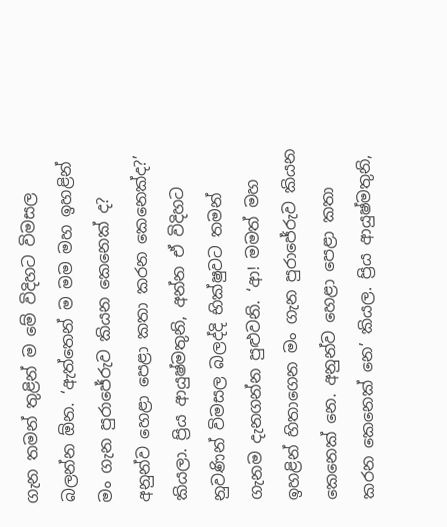ගැන තමන් තුළින් ම මේ විදිහට විමසල බලන්න ඕන. ‘ඇත්තෙන් ම මම මහ ඉහළින් මං ගැන පුරාජේරුව කියන කෙනෙක් ද? අනුන්ව හෙළා පෙළා කතා කරන කෙනෙක්ද?’ කියලා. ප්‍රිය ආයුෂ්මතුනි, අන්න ඒ විදිහට නුවණින් විමසල බලද්දි භික්ෂුවට තමන් ගැනම දැනගන්න පුළුවනි. ‘ආ! මමත් මහ ඉහළින් හිතාගෙන මං ගැන පුරාජේරුව කියන කෙනෙක් නෙ. අනුන්ව හෙළා පෙළා කතා කරන කෙනෙක් නෙ’ කියල. ප්‍රිය ආයුෂ්මතුනි,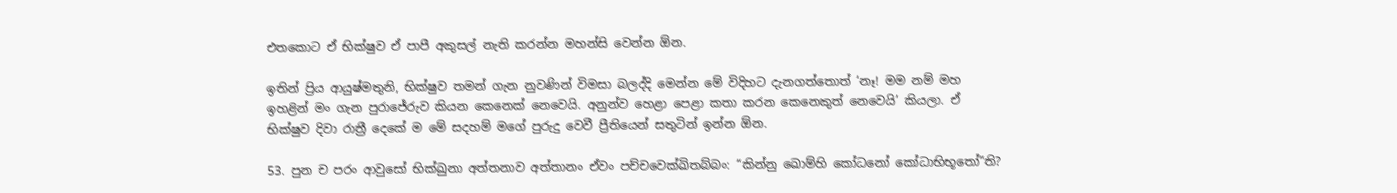එතකොට ඒ භික්ෂුව ඒ පාපී අකුසල් නැති කරන්න මහන්සි වෙන්න ඕන.

ඉතින් ප්‍රිය ආයුෂ්මතුනි, භික්ෂුව තමන් ගැන නුවණින් විමසා බලද්දි මෙන්න මේ විදිහට දැනගත්තොත් ‘නෑ! මම නම් මහ ඉහළින් මං ගැන පුරාජේරුව කියන කෙනෙක් නෙවෙයි. අනුන්ව හෙළා පෙළා කතා කරන කෙනෙකුත් නෙවෙයි’ කියලා. ඒ භික්ෂුව දිවා රාත්‍රී දෙකේ ම මේ සදහම් මගේ පුරුදු වෙවී ප්‍රීතියෙන් සතුටින් ඉන්න ඕන.

53. පුන ච පරං ආවුසෝ භික්ඛුනා අත්තනාව අත්තානං ඒවං පච්චවෙක්ඛිතබ්බං: “කින්නු ඛොම්හි කෝධනෝ කෝධාභිභූතෝ”ති?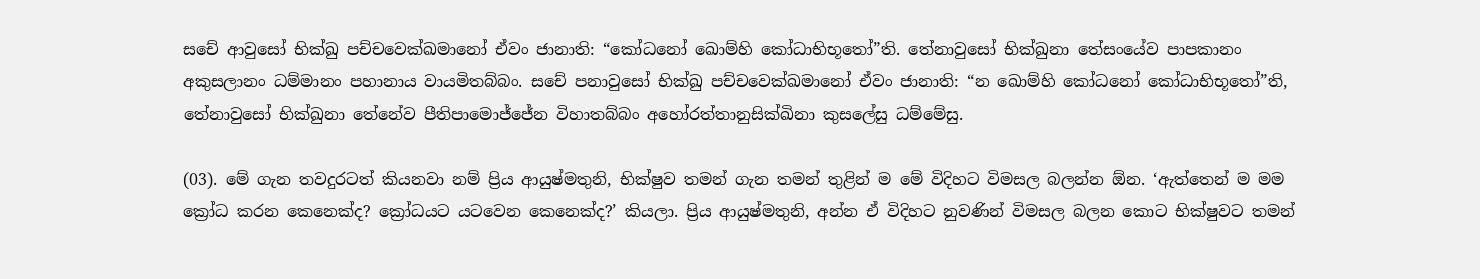සචේ ආවුසෝ භික්ඛු පච්චවෙක්ඛමානෝ ඒවං ජානාති: “කෝධනෝ ඛොම්හි කෝධාභිභූතෝ”ති. තේනාවුසෝ භික්ඛුනා තේසංයේව පාපකානං අකුසලානං ධම්මානං පහානාය වායමිතබ්බං. සචේ පනාවුසෝ භික්ඛු පච්චවෙක්ඛමානෝ ඒවං ජානාති: “න ඛොම්හි කෝධනෝ කෝධාභිභූතෝ”ති, තේනාවුසෝ භික්ඛුනා තේනේව පීතිපාමොජ්ජේන විහාතබ්බං අහෝරත්තානුසික්ඛිනා කුසලේසු ධම්මේසු.

(03). මේ ගැන තවදුරටත් කියනවා නම් ප්‍රිය ආයුෂ්මතුනි, භික්ෂුව තමන් ගැන තමන් තුළින් ම මේ විදිහට විමසල බලන්න ඕන. ‘ඇත්තෙන් ම මම ක්‍රෝධ කරන කෙනෙක්ද? ක්‍රෝධයට යටවෙන කෙනෙක්ද?’ කියලා. ප්‍රිය ආයුෂ්මතුනි, අන්න ඒ විදිහට නුවණින් විමසල බලන කොට භික්ෂුවට තමන්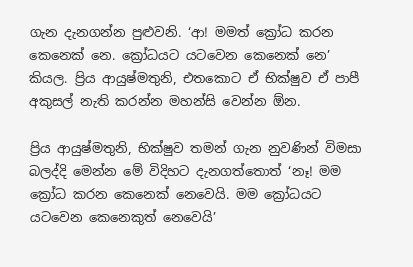ගැන දැනගන්න පුළුවනි. ‘ආ! මමත් ක්‍රෝධ කරන කෙනෙක් නෙ. ක්‍රෝධයට යටවෙන කෙනෙක් නෙ’ කියල. ප්‍රිය ආයුෂ්මතුනි, එතකොට ඒ භික්ෂුව ඒ පාපී අකුසල් නැති කරන්න මහන්සි වෙන්න ඕන.

ප්‍රිය ආයුෂ්මතුනි, භික්ෂුව තමන් ගැන නුවණින් විමසා බලද්දි මෙන්න මේ විදිහට දැනගත්තොත් ‘නෑ! මම ක්‍රෝධ කරන කෙනෙක් නෙවෙයි. මම ක්‍රෝධයට යටවෙන කෙනෙකුත් නෙවෙයි’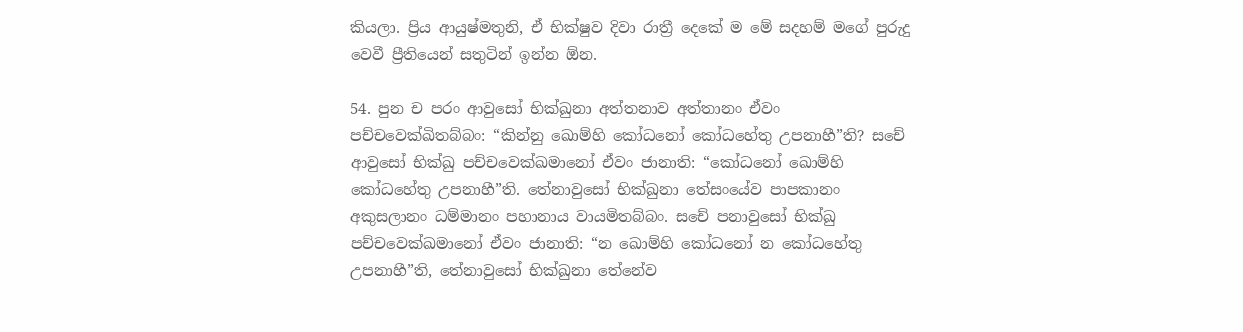කියලා. ප්‍රිය ආයුෂ්මතුනි, ඒ භික්ෂුව දිවා රාත්‍රී දෙකේ ම මේ සදහම් මගේ පුරුදු වෙවී ප්‍රීතියෙන් සතුටින් ඉන්න ඕන.

54. පුන ච පරං ආවුසෝ භික්ඛුනා අත්තනාව අත්තානං ඒවං පච්චවෙක්ඛිතබ්බං: “කින්නු ඛොම්හි කෝධනෝ කෝධහේතු උපනාහී”ති? සචේ ආවුසෝ භික්ඛු පච්චවෙක්ඛමානෝ ඒවං ජානාති: “කෝධනෝ ඛොම්හි කෝධහේතු උපනාහී”ති. තේනාවුසෝ භික්ඛුනා තේසංයේව පාපකානං අකුසලානං ධම්මානං පහානාය වායමිතබ්බං. සචේ පනාවුසෝ භික්ඛු පච්චවෙක්ඛමානෝ ඒවං ජානාති: “න ඛොම්හි කෝධනෝ න කෝධහේතු උපනාහී”ති, තේනාවුසෝ භික්ඛුනා තේනේව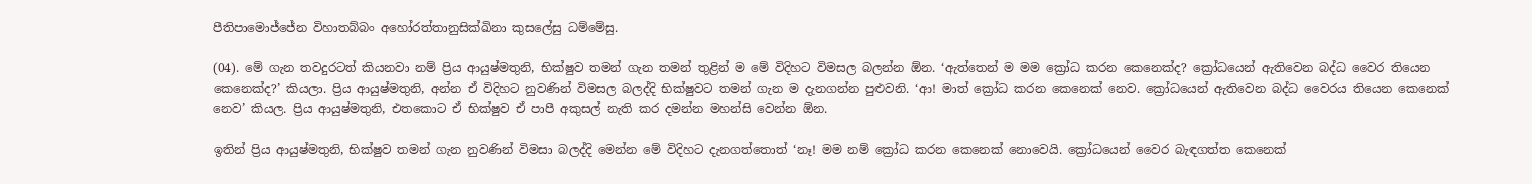පීතිපාමොජ්ජේන විහාතබ්බං අහෝරත්තානුසික්ඛිනා කුසලේසු ධම්මේසු.

(04). මේ ගැන තවදුරටත් කියනවා නම් ප්‍රිය ආයුෂ්මතුනි, භික්ෂුව තමන් ගැන තමන් තුළින් ම මේ විදිහට විමසල බලන්න ඕන. ‘ඇත්තෙන් ම මම ක්‍රෝධ කරන කෙනෙක්ද? ක්‍රෝධයෙන් ඇතිවෙන බද්ධ වෛර තියෙන කෙනෙක්ද?’ කියලා. ප්‍රිය ආයුෂ්මතුනි, අන්න ඒ විදිහට නුවණින් විමසල බලද්දි භික්ෂුවට තමන් ගැන ම දැනගන්න පුළුවනි. ‘ආ! මාත් ක්‍රෝධ කරන කෙනෙක් නෙව. ක්‍රෝධයෙන් ඇතිවෙන බද්ධ වෛරය තියෙන කෙනෙක් නෙව’ කියල. ප්‍රිය ආයුෂ්මතුනි, එතකොට ඒ භික්ෂුව ඒ පාපී අකුසල් නැති කර දමන්න මහන්සි වෙන්න ඕන.

ඉතින් ප්‍රිය ආයුෂ්මතුනි, භික්ෂුව තමන් ගැන නුවණින් විමසා බලද්දි මෙන්න මේ විදිහට දැනගත්තොත් ‘නෑ! මම නම් ක්‍රෝධ කරන කෙනෙක් නොවෙයි. ක්‍රෝධයෙන් වෛර බැඳගත්ත කෙනෙක්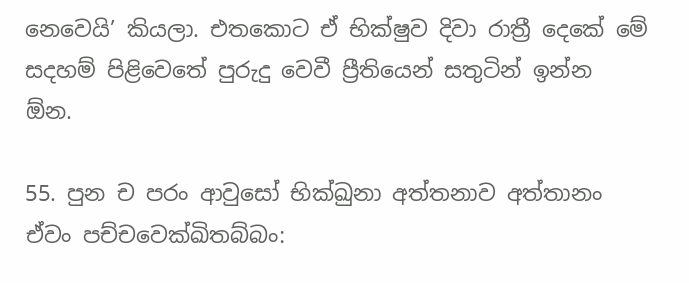නෙවෙයි’ කියලා. එතකොට ඒ භික්ෂුව දිවා රාත්‍රී දෙකේ මේ සදහම් පිළිවෙතේ පුරුදු වෙවී ප්‍රීතියෙන් සතුටින් ඉන්න ඕන.

55. පුන ච පරං ආවුසෝ භික්ඛුනා අත්තනාව අත්තානං ඒවං පච්චවෙක්ඛිතබ්බං: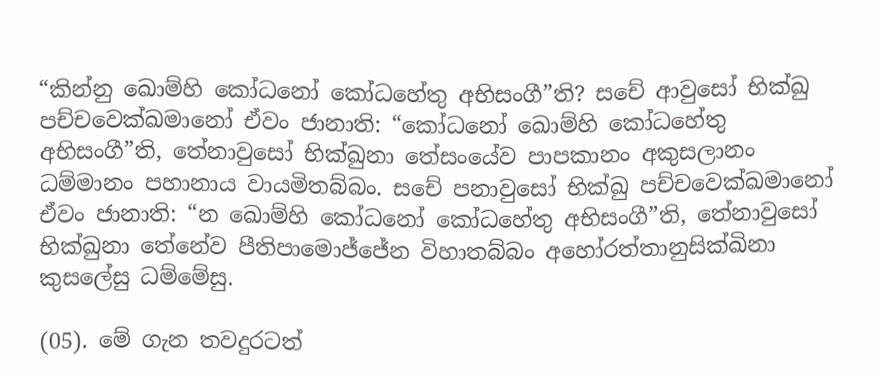“කින්නු ඛොම්හි කෝධනෝ කෝධහේතු අභිසංගී”ති? සචේ ආවුසෝ භික්ඛු පච්චවෙක්ඛමානෝ ඒවං ජානාති: “කෝධනෝ ඛොම්හි කෝධහේතු අභිසංගී”ති, තේනාවුසෝ භික්ඛුනා තේසංයේව පාපකානං අකුසලානං ධම්මානං පහානාය වායමිතබ්බං. සචේ පනාවුසෝ භික්ඛු පච්චවෙක්ඛමානෝ ඒවං ජානාති: “න ඛොම්හි කෝධනෝ කෝධහේතු අභිසංගී”ති, තේනාවුසෝ භික්ඛුනා තේනේව පීතිපාමොජ්ජේන විහාතබ්බං අහෝරත්තානුසික්ඛිනා කුසලේසු ධම්මේසු.

(05). මේ ගැන තවදුරටත්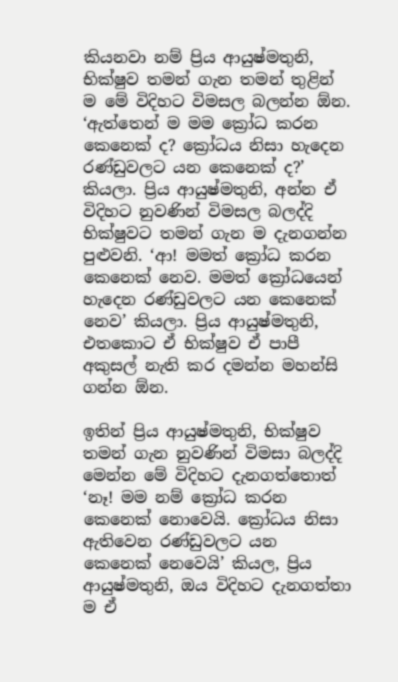කියනවා නම් ප්‍රිය ආයුෂ්මතුනි, භික්ෂුව තමන් ගැන තමන් තුළින් ම මේ විදිහට විමසල බලන්න ඕන. ‘ඇත්තෙන් ම මම ක්‍රෝධ කරන කෙනෙක් ද? ක්‍රෝධය නිසා හැදෙන රණ්ඩුවලට යන කෙනෙක් ද?’ කියලා. ප්‍රිය ආයුෂ්මතුනි, අන්න ඒ විදිහට නුවණින් විමසල බලද්දි භික්ෂුවට තමන් ගැන ම දැනගන්න පුළුවනි. ‘ආ! මමත් ක්‍රෝධ කරන කෙනෙක් නෙව. මමත් ක්‍රෝධයෙන් හැදෙන රණ්ඩුවලට යන කෙනෙක් නෙව’ කියලා. ප්‍රිය ආයුෂ්මතුනි, එතකොට ඒ භික්ෂුව ඒ පාපී අකුසල් නැති කර දමන්න මහන්සි ගන්න ඕන.

ඉතින් ප්‍රිය ආයුෂ්මතුනි, භික්ෂුව තමන් ගැන නුවණින් විමසා බලද්දි මෙන්න මේ විදිහට දැනගත්තොත් ‘නෑ! මම නම් ක්‍රෝධ කරන කෙනෙක් නොවෙයි. ක්‍රෝධය නිසා ඇතිවෙන රණ්ඩුවලට යන කෙනෙක් නෙවෙයි’ කියල, ප්‍රිය ආයුෂ්මතුනි, ඔය විදිහට දැනගත්තා ම ඒ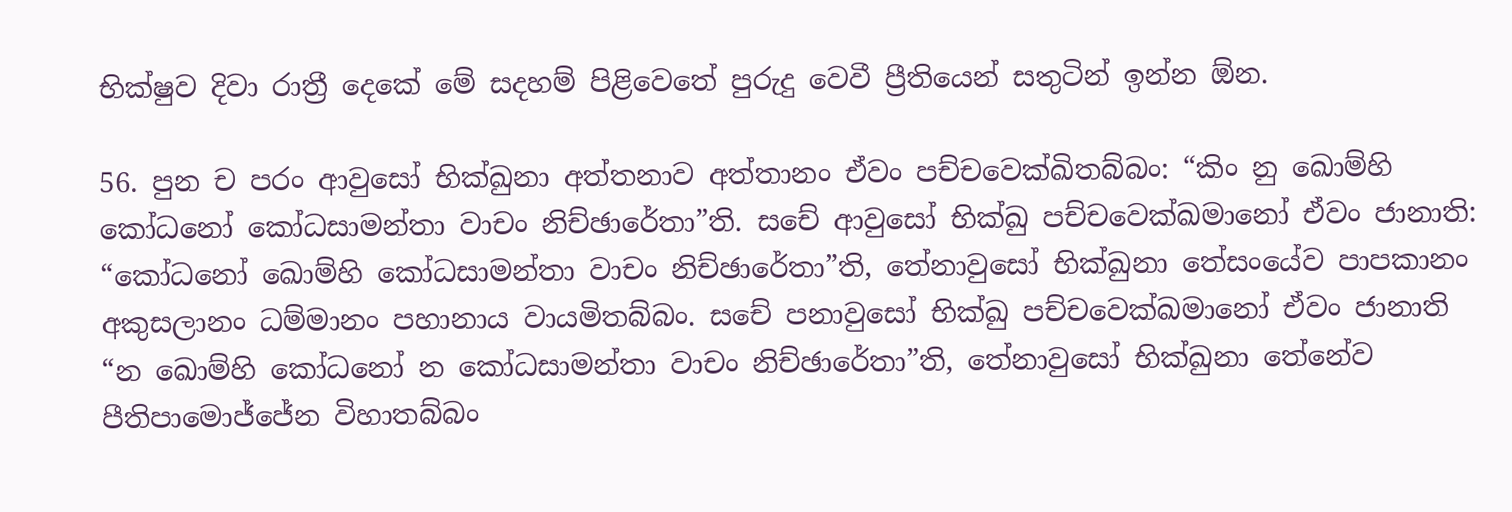භික්ෂුව දිවා රාත්‍රී දෙකේ මේ සදහම් පිළිවෙතේ පුරුදු වෙවී ප්‍රීතියෙන් සතුටින් ඉන්න ඕන.

56. පුන ච පරං ආවුසෝ භික්ඛුනා අත්තනාව අත්තානං ඒවං පච්චවෙක්ඛිතබ්බං: “කිං නු ඛොම්හි කෝධනෝ කෝධසාමන්තා වාචං නිච්ඡාරේතා”ති. සචේ ආවුසෝ භික්ඛු පච්චවෙක්ඛමානෝ ඒවං ජානාති: “කෝධනෝ ඛොම්හි කෝධසාමන්තා වාචං නිච්ඡාරේතා”ති, තේනාවුසෝ භික්ඛුනා තේසංයේව පාපකානං අකුසලානං ධම්මානං පහානාය වායමිතබ්බං. සචේ පනාවුසෝ භික්ඛු පච්චවෙක්ඛමානෝ ඒවං ජානාති “න ඛොම්හි කෝධනෝ න කෝධසාමන්තා වාචං නිච්ඡාරේතා”ති, තේනාවුසෝ භික්ඛුනා තේනේව පීතිපාමොජ්ජේන විහාතබ්බං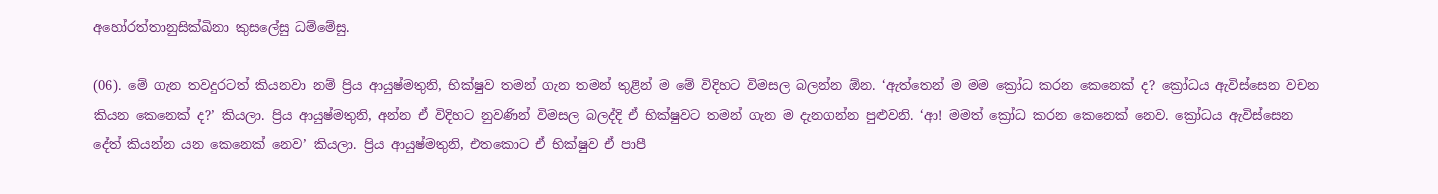අහෝරත්තානුසික්ඛිනා කුසලේසු ධම්මේසු.

(06). මේ ගැන තවදුරටත් කියනවා නම් ප්‍රිය ආයුෂ්මතුනි, භික්ෂුව තමන් ගැන තමන් තුළින් ම මේ විදිහට විමසල බලන්න ඕන. ‘ඇත්තෙන් ම මම ක්‍රෝධ කරන කෙනෙක් ද? ක්‍රෝධය ඇවිස්සෙන වචන කියන කෙනෙක් ද?’ කියලා. ප්‍රිය ආයුෂ්මතුනි, අන්න ඒ විදිහට නුවණින් විමසල බලද්දි ඒ භික්ෂුවට තමන් ගැන ම දැනගන්න පුළුවනි. ‘ආ! මමත් ක්‍රෝධ කරන කෙනෙක් නෙව. ක්‍රෝධය ඇවිස්සෙන දේත් කියන්න යන කෙනෙක් නෙව’ කියලා. ප්‍රිය ආයුෂ්මතුනි, එතකොට ඒ භික්ෂුව ඒ පාපී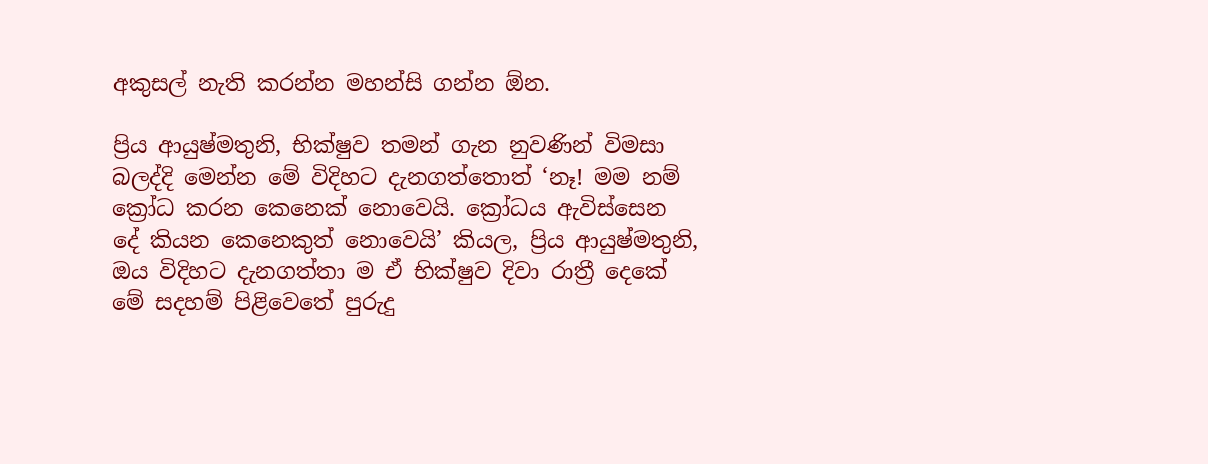අකුසල් නැති කරන්න මහන්සි ගන්න ඕන.

ප්‍රිය ආයුෂ්මතුනි, භික්ෂුව තමන් ගැන නුවණින් විමසා බලද්දි මෙන්න මේ විදිහට දැනගත්තොත් ‘නෑ! මම නම් ක්‍රෝධ කරන කෙනෙක් නොවෙයි. ක්‍රෝධය ඇවිස්සෙන දේ කියන කෙනෙකුත් නොවෙයි’ කියල, ප්‍රිය ආයුෂ්මතුනි, ඔය විදිහට දැනගත්තා ම ඒ භික්ෂුව දිවා රාත්‍රී දෙකේ මේ සදහම් පිළිවෙතේ පුරුදු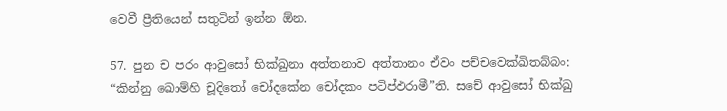වෙවී ප්‍රීතියෙන් සතුටින් ඉන්න ඕන.

57. පුන ච පරං ආවුසෝ භික්ඛුනා අත්තනාව අත්තානං ඒවං පච්චවෙක්ඛිතබ්බං: “කින්නු ඛොම්හි චූදිතෝ චෝදකේන චෝදකං පටිප්ඵරාමී”ති. සචේ ආවුසෝ භික්ඛු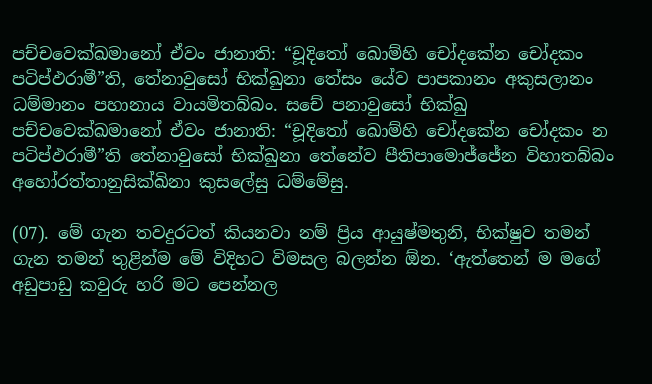පච්චවෙක්ඛමානෝ ඒවං ජානාති: “චූදිතෝ ඛොම්හි චෝදකේන චෝදකං පටිප්ඵරාමී”ති, තේනාවුසෝ භික්ඛුනා තේසං යේව පාපකානං අකුසලානං ධම්මානං පහානාය වායමිතබ්බං. සචේ පනාවුසෝ භික්ඛු පච්චවෙක්ඛමානෝ ඒවං ජානාති: “චූදිතෝ ඛොම්හි චෝදකේන චෝදකං න පටිප්ඵරාමී”ති තේනාවුසෝ භික්ඛුනා තේනේව පීතිපාමොජ්ජේන විහාතබ්බං අහෝරත්තානුසික්ඛිනා කුසලේසු ධම්මේසු.

(07). මේ ගැන තවදුරටත් කියනවා නම් ප්‍රිය ආයුෂ්මතුනි, භික්ෂුව තමන් ගැන තමන් තුළින්ම මේ විදිහට විමසල බලන්න ඕන. ‘ඇත්තෙන් ම මගේ අඩුපාඩු කවුරු හරි මට පෙන්නල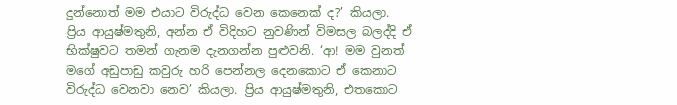දුන්නොත් මම එයාට විරුද්ධ වෙන කෙනෙක් ද?’ කියලා. ප්‍රිය ආයුෂ්මතුනි, අන්න ඒ විදිහට නුවණින් විමසල බලද්දි ඒ භික්ෂුවට තමන් ගැනම දැනගන්න පුළුවනි. ‘ආ! මම වුනත් මගේ අඩුපාඩු කවුරු හරි පෙන්නල දෙනකොට ඒ කෙනාට විරුද්ධ වෙනවා නෙව’ කියලා. ප්‍රිය ආයුෂ්මතුනි, එතකොට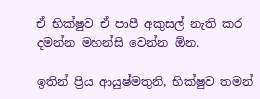ඒ භික්ෂුව ඒ පාපී අකුසල් නැති කර දමන්න මහන්සි වෙන්න ඕන.

ඉතින් ප්‍රිය ආයුෂ්මතුනි, භික්ෂුව තමන්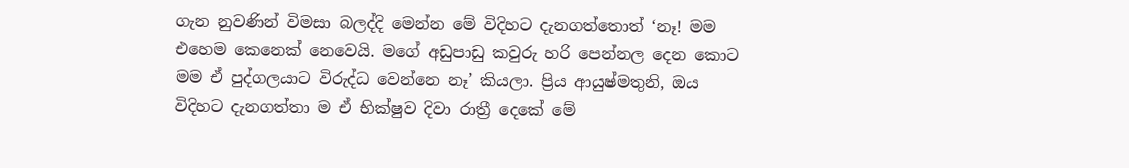ගැන නුවණින් විමසා බලද්දි මෙන්න මේ විදිහට දැනගත්තොත් ‘නෑ! මම එහෙම කෙනෙක් නෙවෙයි. මගේ අඩුපාඩු කවුරු හරි පෙන්නල දෙන කොට මම ඒ පුද්ගලයාට විරුද්ධ වෙන්නෙ නෑ’ කියලා. ප්‍රිය ආයුෂ්මතුනි, ඔය විදිහට දැනගත්තා ම ඒ භික්ෂුව දිවා රාත්‍රී දෙකේ මේ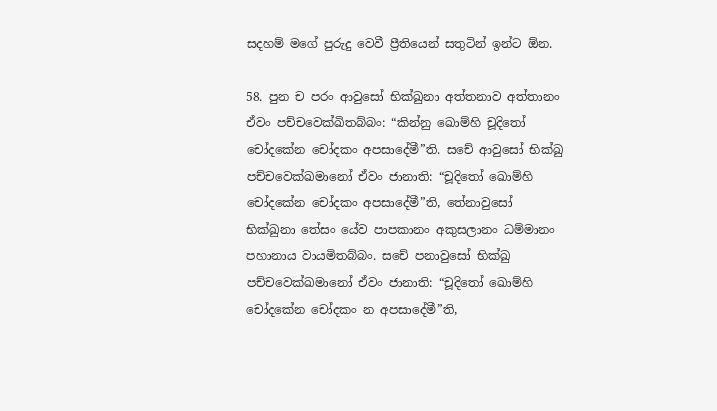සදහම් මගේ පුරුදු වෙවී ප්‍රීතියෙන් සතුටින් ඉන්ට ඕන.

58. පුන ච පරං ආවුසෝ භික්ඛුනා අත්තනාව අත්තානං ඒවං පච්චවෙක්ඛිතබ්බං: “කින්නු ඛොම්හි චූදිතෝ චෝදකේන චෝදකං අපසාදේමී”ති. සචේ ආවුසෝ භික්ඛු පච්චවෙක්ඛමානෝ ඒවං ජානාති: “චූදිතෝ ඛොම්හි චෝදකේන චෝදකං අපසාදේමී”ති, තේනාවුසෝ භික්ඛුනා තේසං යේව පාපකානං අකුසලානං ධම්මානං පහානාය වායමිතබ්බං. සචේ පනාවුසෝ භික්ඛු පච්චවෙක්ඛමානෝ ඒවං ජානාති: “චූදිතෝ ඛොම්හි චෝදකේන චෝදකං න අපසාදේමී”ති,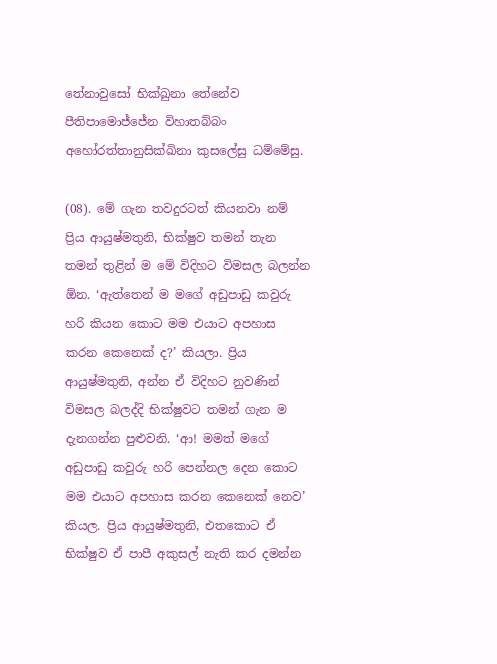තේනාවුසෝ භික්ඛුනා තේනේව පීතිපාමොජ්ජේන විහාතබ්බං අහෝරත්තානුසික්ඛිනා කුසලේසු ධම්මේසු.

(08). මේ ගැන තවදුරටත් කියනවා නම් ප්‍රිය ආයුෂ්මතුනි, භික්ෂුව තමන් තැන තමන් තුළින් ම මේ විදිහට විමසල බලන්න ඕන. ‘ඇත්තෙන් ම මගේ අඩුපාඩු කවුරු හරි කියන කොට මම එයාට අපහාස කරන කෙනෙක් ද?’ කියලා. ප්‍රිය ආයුෂ්මතුනි, අන්න ඒ විදිහට නුවණින් විමසල බලද්දි භික්ෂුවට තමන් ගැන ම දැනගන්න පුළුවනි. ‘ආ! මමත් මගේ අඩුපාඩු කවුරු හරි පෙන්නල දෙන කොට මම එයාට අපහාස කරන කෙනෙක් නෙව’ කියල. ප්‍රිය ආයුෂ්මතුනි, එතකොට ඒ භික්ෂුව ඒ පාපී අකුසල් නැති කර දමන්න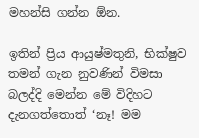මහන්සි ගන්න ඕන.

ඉතින් ප්‍රිය ආයුෂ්මතුනි, භික්ෂුව තමන් ගැන නුවණින් විමසා බලද්දි මෙන්න මේ විදිහට දැනගත්තොත් ‘නෑ! මම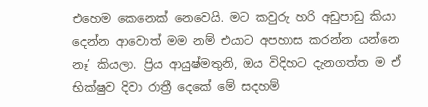එහෙම කෙනෙක් නෙවෙයි. මට කවුරු හරි අඩුපාඩු කියා දෙන්න ආවොත් මම නම් එයාට අපහාස කරන්න යන්නෙ නෑ’ කියලා. ප්‍රිය ආයුෂ්මතුනි, ඔය විදිහට දැනගත්ත ම ඒ භික්ෂුව දිවා රාත්‍රී දෙකේ මේ සදහම්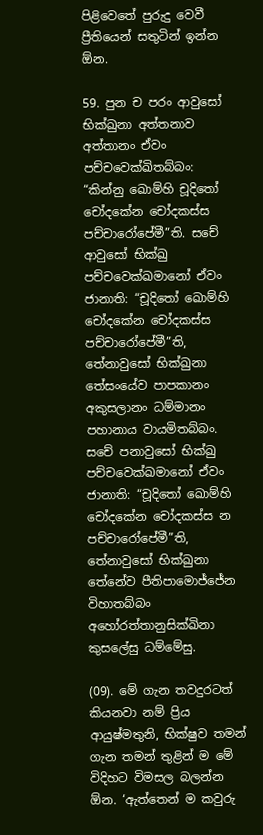පිළිවෙතේ පුරුදු වෙවී ප්‍රීතියෙන් සතුටින් ඉන්න ඕන.

59. පුන ච පරං ආවුසෝ භික්ඛුනා අත්තනාව අත්තානං ඒවං පච්චවෙක්ඛිතබ්බං: “කින්නු ඛොම්හි චූදිතෝ චෝදකේන චෝදකස්ස පච්චාරෝපේමී”ති. සචේ ආවුසෝ භික්ඛු පච්චවෙක්ඛමානෝ ඒවං ජානාති: “චූදිතෝ ඛොම්හි චෝදකේන චෝදකස්ස පච්චාරෝපේමී”ති, තේනාවුසෝ භික්ඛුනා තේසංයේව පාපකානං අකුසලානං ධම්මානං පහානාය වායමිතබ්බං. සචේ පනාවුසෝ භික්ඛු පච්චවෙක්ඛමානෝ ඒවං ජානාති: “චූදිතෝ ඛොම්හි චෝදකේන චෝදකස්ස න පච්චාරෝපේමී”ති, තේනාවුසෝ භික්ඛුනා තේනේව පීතිපාමොජ්ජේන විහාතබ්බං අහෝරත්තානුසික්ඛිනා කුසලේසු ධම්මේසු.

(09). මේ ගැන තවදුරටත් කියනවා නම් ප්‍රිය ආයුෂ්මතුනි, භික්ෂුව තමන් ගැන තමන් තුළින් ම මේ විදිහට විමසල බලන්න ඕන. ‘ඇත්තෙන් ම කවුරු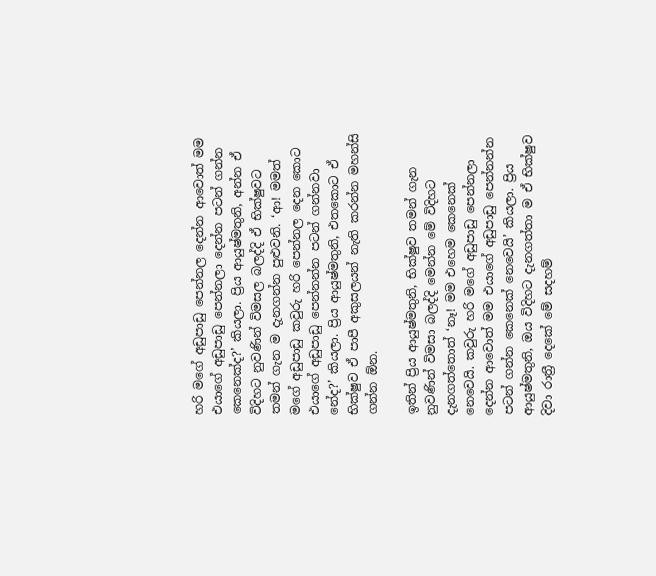හරි මගේ අඩුපාඩු පෙන්නල දෙන්න ආවොත් මම එයාගේ අඩුපාඩු පෙන්නලා දෙන්න පටන් ගන්න කෙනෙක්ද?’ කියලා. ප්‍රිය ආයුෂ්මතුනි, අන්න ඒ විදිහට නුවණින් විමසල බලද්දි ඒ භික්ෂුවට තමන් ගැන ම දැනගන්න පුළුවනි. ‘ආ! මමත් මගේ අඩුපාඩු කවුරු හරි පෙන්නල දෙන කොට එයාගේ අඩුපාඩු පෙන්නන්න පටන් ගන්නවා නේද?’ කියලා. ප්‍රිය ආයුෂ්මතුනි, එතකොට ඒ භික්ෂුව ඒ පාපී අකුසලයන් නැති කරන්න මහන්සි ගන්න ඕන.

ඉතින් ප්‍රිය ආයුෂ්මතුනි, භික්ෂුව තමන් ගැන නුවණින් විමසා බලද්දි මෙන්න මේ විදිහට දැනගත්තොත් ‘නෑ! මම එහෙම කෙනෙක් නෙවෙයි. කවුරු හරි මගේ අඩුපාඩු පෙන්නලා දෙන්න ආවොත් මම එයාගේ අඩුපාඩු පෙන්නන්න පටන් ගන්න කෙනෙක් නෙවෙයි’ කියලා. ප්‍රිය ආයුෂ්මතුනි, ඔය විදිහට දැනගත්තා ම ඒ භික්ෂුව දිවා රාත්‍රී දෙකේ මේ සදහම්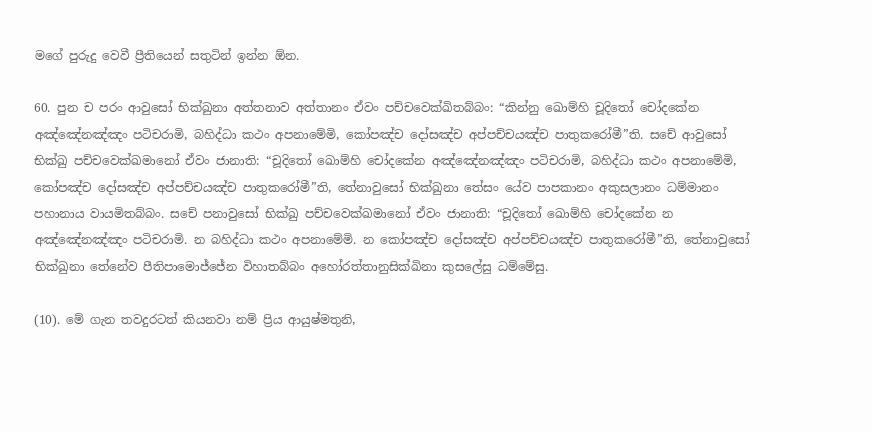මගේ පුරුදු වෙවී ප්‍රීතියෙන් සතුටින් ඉන්න ඕන.

60. පුන ච පරං ආවුසෝ භික්ඛුනා අත්තනාව අත්තානං ඒවං පච්චවෙක්ඛිතබ්බං: “කින්නු ඛොම්හි චූදිතෝ චෝදකේන අඤ්ඤේනඤ්ඤං පටිචරාමි, බහිද්ධා කථං අපනාමේමි, කෝපඤ්ච දෝසඤ්ච අප්පච්චයඤ්ච පාතුකරෝමී”ති. සචේ ආවුසෝ භික්ඛු පච්චවෙක්ඛමානෝ ඒවං ජානාති: “චූදිතෝ ඛොම්හි චෝදකේන අඤ්ඤේනඤ්ඤං පටිචරාමි, බහිද්ධා කථං අපනාමේමි, කෝපඤ්ච දෝසඤ්ච අප්පච්චයඤ්ච පාතුකරෝමී”ති, තේනාවුසෝ භික්ඛුනා තේසං යේව පාපකානං අකුසලානං ධම්මානං පහානාය වායමිතබ්බං. සචේ පනාවුසෝ භික්ඛු පච්චවෙක්ඛමානෝ ඒවං ජානාති: “චූදිතෝ ඛොම්හි චෝදකේන න අඤ්ඤේනඤ්ඤං පටිචරාමි. න බහිද්ධා කථං අපනාමේමි. න කෝපඤ්ච දෝසඤ්ච අප්පච්චයඤ්ච පාතුකරෝමී”ති, තේනාවුසෝ භික්ඛුනා තේනේව පීතිපාමොජ්ජේන විහාතබ්බං අහෝරත්තානුසික්ඛිනා කුසලේසු ධම්මේසු.

(10). මේ ගැන තවදුරටත් කියනවා නම් ප්‍රිය ආයුෂ්මතුනි,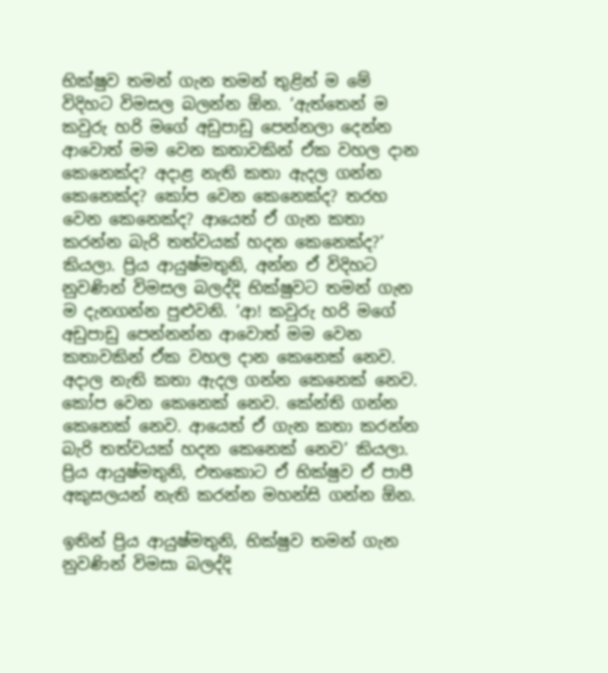භික්ෂුව තමන් ගැන තමන් තුළින් ම මේ විදිහට විමසල බලන්න ඕන. ‘ඇත්තෙන් ම කවුරු හරි මගේ අඩුපාඩු පෙන්නලා දෙන්න ආවොත් මම වෙන කතාවකින් ඒක වහල දාන කෙනෙක්ද? අදාළ නැති කතා ඇදල ගන්න කෙනෙක්ද? කෝප වෙන කෙනෙක්ද? තරහ වෙන කෙනෙක්ද? ආයෙත් ඒ ගැන කතා කරන්න බැරි තත්වයක් හදන කෙනෙක්ද?’ කියලා. ප්‍රිය ආයුෂ්මතුනි, අන්න ඒ විදිහට නුවණින් විමසල බලද්දි භික්ෂුවට තමන් ගැන ම දැනගන්න පුළුවනි. ‘ආ! කවුරු හරි මගේ අඩුපාඩු පෙන්නන්න ආවොත් මම වෙන කතාවකින් ඒක වහල දාන කෙනෙක් නෙව. අදාල නැති කතා ඇදල ගන්න කෙනෙක් නෙව. කෝප වෙන කෙනෙක් නෙව. කේන්ති ගන්න කෙනෙක් නෙව. ආයෙත් ඒ ගැන කතා කරන්න බැරි තත්වයක් හදන කෙනෙක් නෙව’ කියලා. ප්‍රිය ආයුෂ්මතුනි, එතකොට ඒ භික්ෂුව ඒ පාපී අකුසලයන් නැති කරන්න මහන්සි ගන්න ඕන.

ඉතින් ප්‍රිය ආයුෂ්මතුනි, භික්ෂුව තමන් ගැන නුවණින් විමසා බලද්දි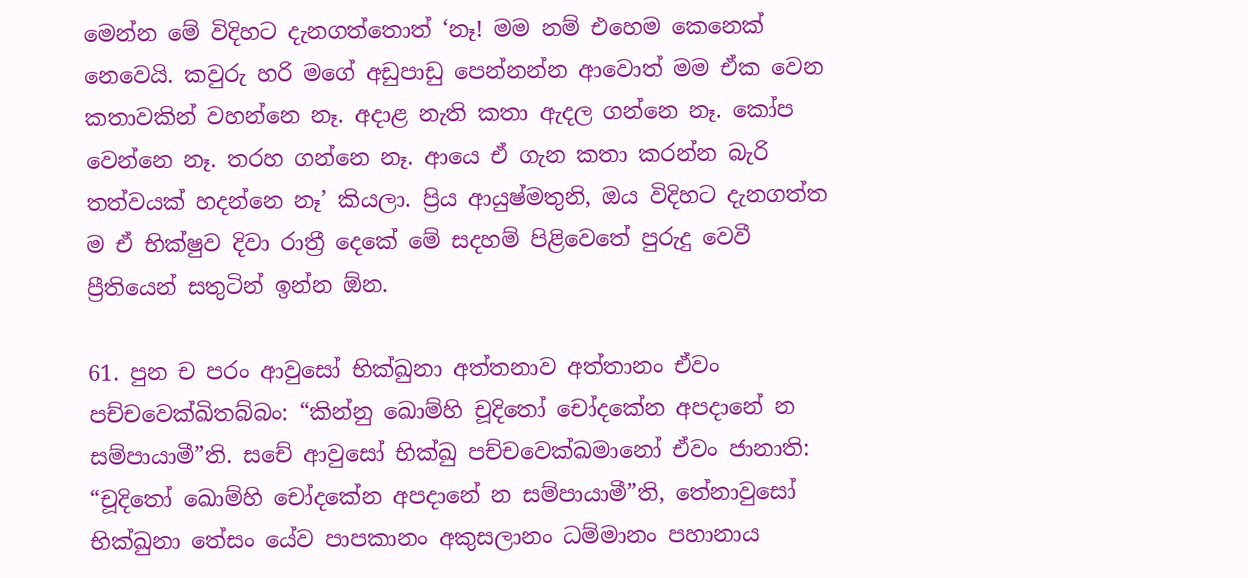මෙන්න මේ විදිහට දැනගත්තොත් ‘නෑ! මම නම් එහෙම කෙනෙක් නෙවෙයි. කවුරු හරි මගේ අඩුපාඩු පෙන්නන්න ආවොත් මම ඒක වෙන කතාවකින් වහන්නෙ නෑ. අදාළ නැති කතා ඇදල ගන්නෙ නෑ. කෝප වෙන්නෙ නෑ. තරහ ගන්නෙ නෑ. ආයෙ ඒ ගැන කතා කරන්න බැරි තත්වයක් හදන්නෙ නෑ’ කියලා. ප්‍රිය ආයුෂ්මතුනි, ඔය විදිහට දැනගත්ත ම ඒ භික්ෂුව දිවා රාත්‍රී දෙකේ මේ සදහම් පිළිවෙතේ පුරුදු වෙවී ප්‍රීතියෙන් සතුටින් ඉන්න ඕන.

61. පුන ච පරං ආවුසෝ භික්ඛුනා අත්තනාව අත්තානං ඒවං පච්චවෙක්ඛිතබ්බං: “කින්නු ඛොම්හි චූදිතෝ චෝදකේන අපදානේ න සම්පායාමී”ති. සචේ ආවුසෝ භික්ඛු පච්චවෙක්ඛමානෝ ඒවං ජානාති: “චූදිතෝ ඛොම්හි චෝදකේන අපදානේ න සම්පායාමී”ති, තේනාවුසෝ භික්ඛුනා තේසං යේව පාපකානං අකුසලානං ධම්මානං පහානාය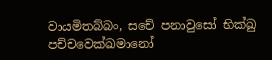වායමිතබ්බං, සචේ පනාවුසෝ භික්ඛු පච්චවෙක්ඛමානෝ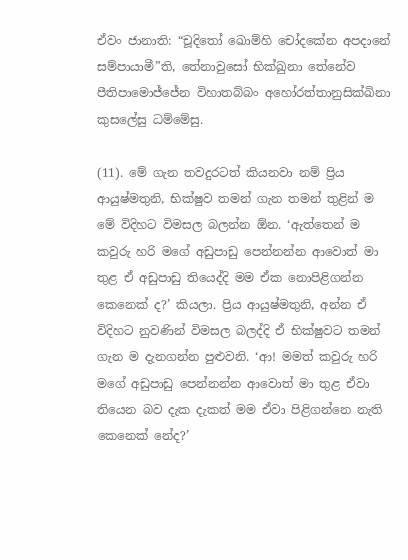ඒවං ජානාති: “චූදිතෝ ඛොම්හි චෝදකේන අපදානේ සම්පායාමී”ති, තේනාවුසෝ භික්ඛුනා තේනේව පීතිපාමොජ්ජේන විහාතබ්බං අහෝරත්තානුසික්ඛිනා කුසලේසු ධම්මේසු.

(11). මේ ගැන තවදුරටත් කියනවා නම් ප්‍රිය ආයුෂ්මතුනි, භික්ෂුව තමන් ගැන තමන් තුළින් ම මේ විදිහට විමසල බලන්න ඕන. ‘ඇත්තෙන් ම කවුරු හරි මගේ අඩුපාඩු පෙන්නන්න ආවොත් මා තුළ ඒ අඩුපාඩු තියෙද්දි මම ඒක නොපිළිගන්න කෙනෙක් ද?’ කියලා. ප්‍රිය ආයුෂ්මතුනි, අන්න ඒ විදිහට නුවණින් විමසල බලද්දි ඒ භික්ෂුවට තමන් ගැන ම දැනගන්න පුළුවනි. ‘ආ! මමත් කවුරු හරි මගේ අඩුපාඩු පෙන්නන්න ආවොත් මා තුළ ඒවා තියෙන බව දැක දැකත් මම ඒවා පිළිගන්නෙ නැති කෙනෙක් නේද?’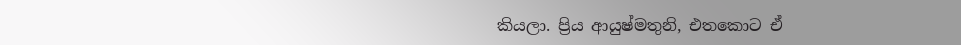කියලා. ප්‍රිය ආයුෂ්මතුනි, එතකොට ඒ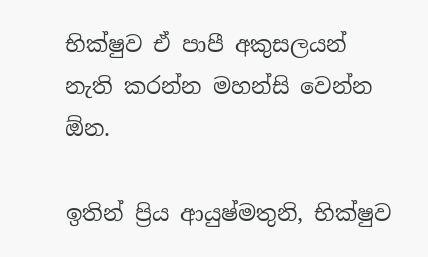භික්ෂුව ඒ පාපී අකුසලයන් නැති කරන්න මහන්සි වෙන්න ඕන.

ඉතින් ප්‍රිය ආයුෂ්මතුනි, භික්ෂුව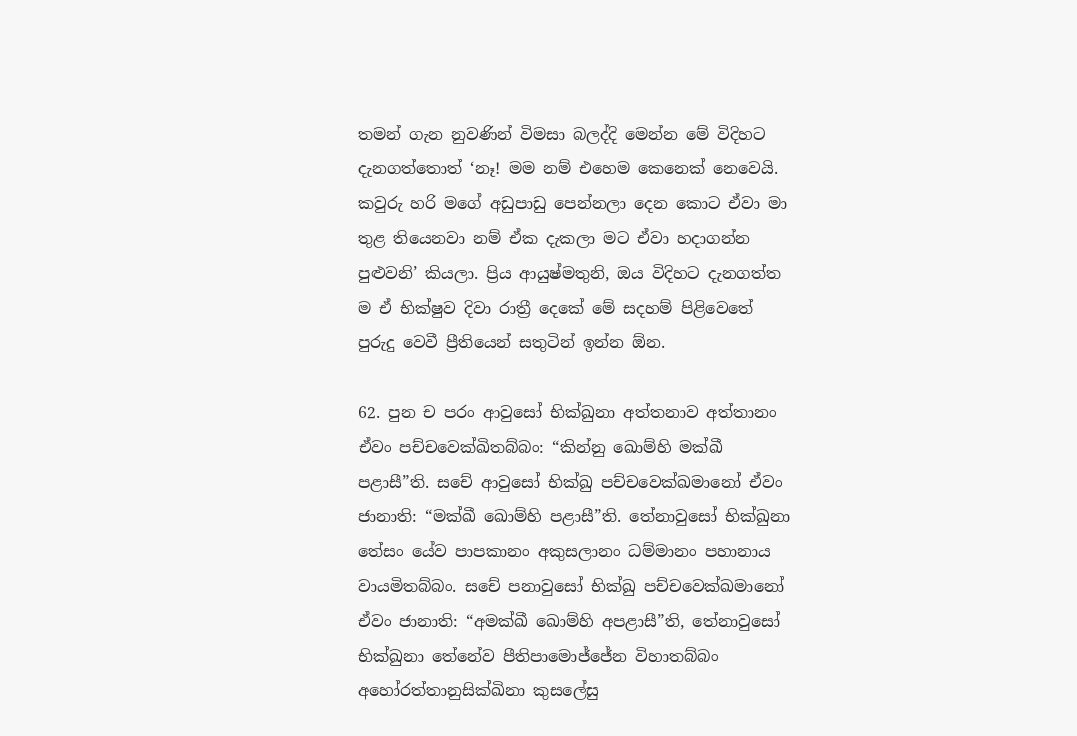තමන් ගැන නුවණින් විමසා බලද්දි මෙන්න මේ විදිහට දැනගත්තොත් ‘නෑ! මම නම් එහෙම කෙනෙක් නෙවෙයි. කවුරු හරි මගේ අඩුපාඩු පෙන්නලා දෙන කොට ඒවා මා තුළ තියෙනවා නම් ඒක දැකලා මට ඒවා හදාගන්න පුළුවනි’ කියලා. ප්‍රිය ආයුෂ්මතුනි, ඔය විදිහට දැනගත්ත ම ඒ භික්ෂුව දිවා රාත්‍රී දෙකේ මේ සදහම් පිළිවෙතේ පුරුදු වෙවී ප්‍රීතියෙන් සතුටින් ඉන්න ඕන.

62. පුන ච පරං ආවුසෝ භික්ඛුනා අත්තනාව අත්තානං ඒවං පච්චවෙක්ඛිතබ්බං: “කින්නු ඛොම්හි මක්ඛී පළාසී”ති. සචේ ආවුසෝ භික්ඛු පච්චවෙක්ඛමානෝ ඒවං ජානාති: “මක්ඛී ඛොම්හි පළාසී”ති. තේනාවුසෝ භික්ඛුනා තේසං යේව පාපකානං අකුසලානං ධම්මානං පහානාය වායමිතබ්බං. සචේ පනාවුසෝ භික්ඛු පච්චවෙක්ඛමානෝ ඒවං ජානාති: “අමක්ඛී ඛොම්හි අපළාසී”ති, තේනාවුසෝ භික්ඛුනා තේනේව පීතිපාමොජ්ජේන විහාතබ්බං අහෝරත්තානුසික්ඛිනා කුසලේසු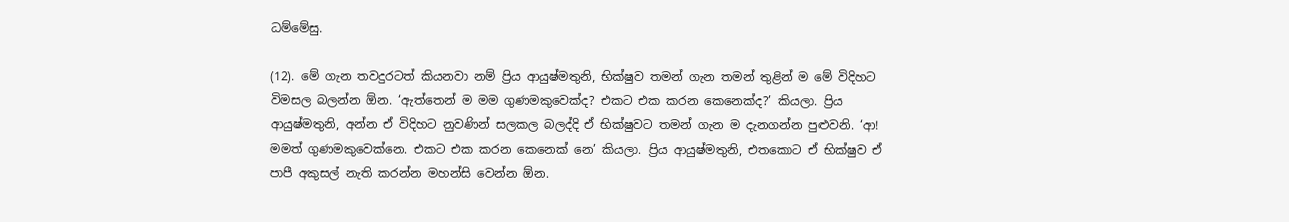ධම්මේසු.

(12). මේ ගැන තවදුරටත් කියනවා නම් ප්‍රිය ආයුෂ්මතුනි, භික්ෂුව තමන් ගැන තමන් තුළින් ම මේ විදිහට විමසල බලන්න ඕන. ‘ඇත්තෙන් ම මම ගුණමකුවෙක්ද? එකට එක කරන කෙනෙක්ද?’ කියලා. ප්‍රිය ආයුෂ්මතුනි, අන්න ඒ විදිහට නුවණින් සලකල බලද්දි ඒ භික්ෂුවට තමන් ගැන ම දැනගන්න පුළුවනි. ‘ආ! මමත් ගුණමකුවෙක්නෙ. එකට එක කරන කෙනෙක් නෙ’ කියලා. ප්‍රිය ආයුෂ්මතුනි, එතකොට ඒ භික්ෂුව ඒ පාපී අකුසල් නැති කරන්න මහන්සි වෙන්න ඕන.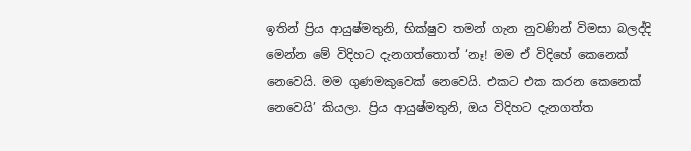ඉතින් ප්‍රිය ආයුෂ්මතුනි, භික්ෂුව තමන් ගැන නුවණින් විමසා බලද්දි මෙන්න මේ විදිහට දැනගත්තොත් ‘නෑ! මම ඒ විදිහේ කෙනෙක් නෙවෙයි. මම ගුණමකුවෙක් නෙවෙයි. එකට එක කරන කෙනෙක් නෙවෙයි’ කියලා. ප්‍රිය ආයුෂ්මතුනි, ඔය විදිහට දැනගත්ත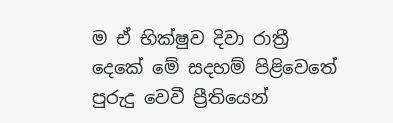ම ඒ භික්ෂුව දිවා රාත්‍රී දෙකේ මේ සදහම් පිළිවෙතේ පුරුදු වෙවී ප්‍රීතියෙන්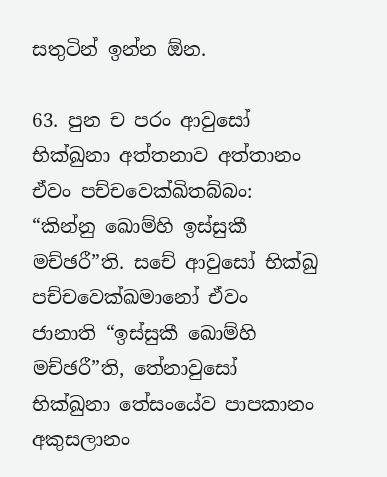සතුටින් ඉන්න ඕන.

63. පුන ච පරං ආවුසෝ භික්ඛුනා අත්තනාව අත්තානං ඒවං පච්චවෙක්ඛිතබ්බං: “කින්නු ඛොම්හි ඉස්සුකී මච්ඡරී”ති. සචේ ආවුසෝ භික්ඛු පච්චවෙක්ඛමානෝ ඒවං ජානාති “ඉස්සුකී ඛොම්හි මච්ඡරී”ති, තේනාවුසෝ භික්ඛුනා තේසංයේව පාපකානං අකුසලානං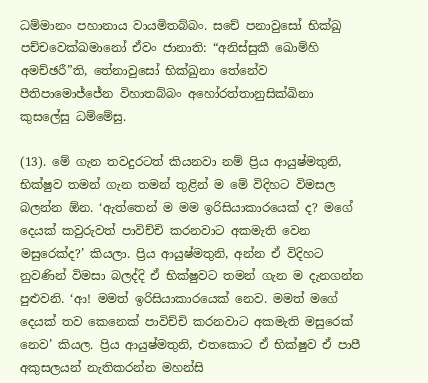ධම්මානං පහානාය වායමිතබ්බං. සචේ පනාවුසෝ භික්ඛු පච්චවෙක්ඛමානෝ ඒවං ජානාති: “අනිස්සුකී ඛොම්හි අමච්ඡරී”ති, තේනාවුසෝ භික්ඛුනා තේනේව පීතිපාමොජ්ජේන විහාතබ්බං අහෝරත්තානුසික්ඛිනා කුසලේසු ධම්මේසු.

(13). මේ ගැන තවදුරටත් කියනවා නම් ප්‍රිය ආයුෂ්මතුනි, භික්ෂුව තමන් ගැන තමන් තුළින් ම මේ විදිහට විමසල බලන්න ඕන. ‘ඇත්තෙන් ම මම ඉරිසියාකාරයෙක් ද? මගේ දෙයක් කවුරුවත් පාවිච්චි කරනවාට අකමැති වෙන මසුරෙක්ද?’ කියලා. ප්‍රිය ආයුෂ්මතුනි, අන්න ඒ විදිහට නුවණින් විමසා බලද්දි ඒ භික්ෂුවට තමන් ගැන ම දැනගන්න පුළුවනි. ‘ආ! මමත් ඉරිසියාකාරයෙක් නෙව. මමත් මගේ දෙයක් තව කෙනෙක් පාවිච්චි කරනවාට අකමැති මසුරෙක් නෙව’ කියල. ප්‍රිය ආයුෂ්මතුනි, එතකොට ඒ භික්ෂුව ඒ පාපී අකුසලයන් නැතිකරන්න මහන්සි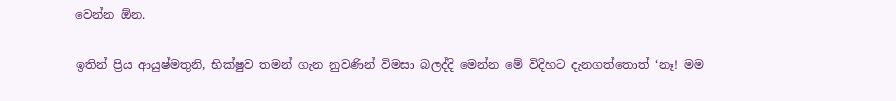වෙන්න ඕන.

ඉතින් ප්‍රිය ආයුෂ්මතුනි, භික්ෂුව තමන් ගැන නුවණින් විමසා බලද්දි මෙන්න මේ විදිහට දැනගත්තොත් ‘නෑ! මම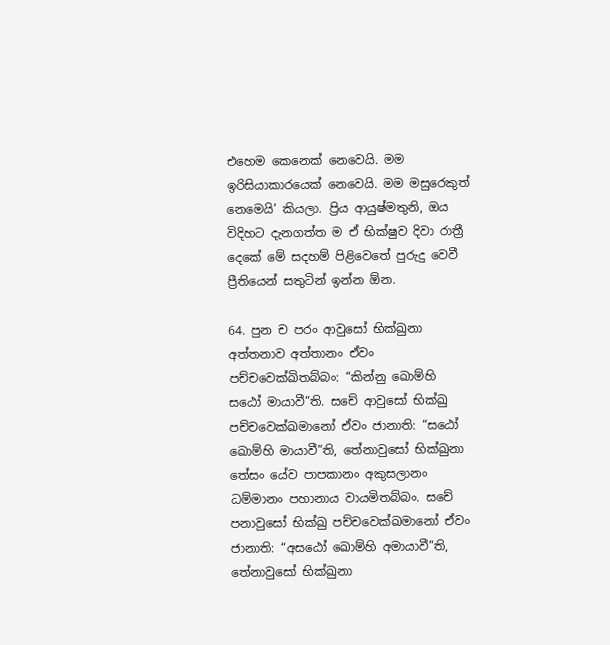එහෙම කෙනෙක් නෙවෙයි. මම ඉරිසියාකාරයෙක් නෙවෙයි. මම මසුරෙකුත් නෙමෙයි’ කියලා. ප්‍රිය ආයුෂ්මතුනි, ඔය විදිහට දැනගත්ත ම ඒ භික්ෂුව දිවා රාත්‍රී දෙකේ මේ සදහම් පිළිවෙතේ පුරුදු වෙවී ප්‍රීතියෙන් සතුටින් ඉන්න ඕන.

64. පුන ච පරං ආවුසෝ භික්ඛුනා අත්තනාව අත්තානං ඒවං පච්චවෙක්ඛිතබ්බං: “කින්නු ඛොම්හි සඨෝ මායාවී”ති. සචේ ආවුසෝ භික්ඛු පච්චවෙක්ඛමානෝ ඒවං ජානාති: “සඨෝ ඛොම්හි මායාවී”ති, තේනාවුසෝ භික්ඛුනා තේසං යේව පාපකානං අකුසලානං ධම්මානං පහානාය වායමිතබ්බං. සචේ පනාවුසෝ භික්ඛු පච්චවෙක්ඛමානෝ ඒවං ජානාති: “අසඨෝ ඛොම්හි අමායාවී”ති, තේනාවුසෝ භික්ඛුනා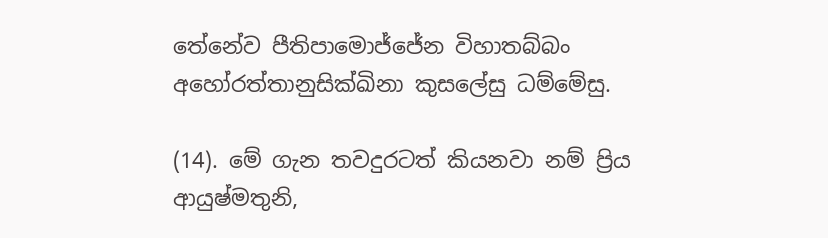තේනේව පීතිපාමොජ්ජේන විහාතබ්බං අහෝරත්තානුසික්ඛිනා කුසලේසු ධම්මේසු.

(14). මේ ගැන තවදුරටත් කියනවා නම් ප්‍රිය ආයුෂ්මතුනි,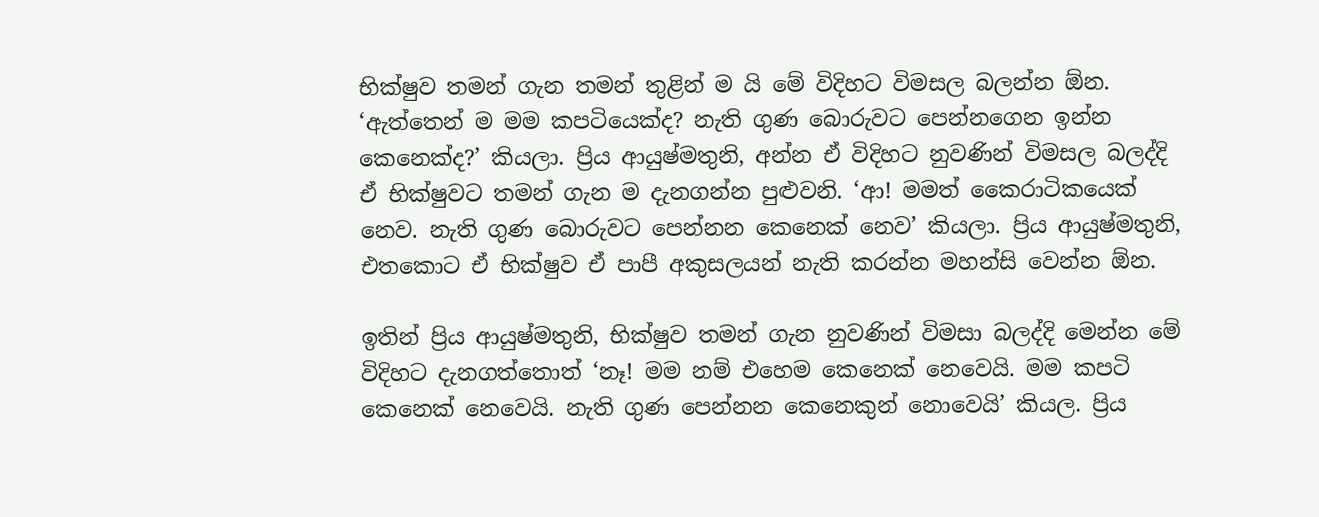භික්ෂුව තමන් ගැන තමන් තුළින් ම යි මේ විදිහට විමසල බලන්න ඕන. ‘ඇත්තෙන් ම මම කපටියෙක්ද? නැති ගුණ බොරුවට පෙන්නගෙන ඉන්න කෙනෙක්ද?’ කියලා. ප්‍රිය ආයුෂ්මතුනි, අන්න ඒ විදිහට නුවණින් විමසල බලද්දි ඒ භික්ෂුවට තමන් ගැන ම දැනගන්න පුළුවනි. ‘ආ! මමත් කෛරාටිකයෙක් නෙව. නැති ගුණ බොරුවට පෙන්නන කෙනෙක් නෙව’ කියලා. ප්‍රිය ආයුෂ්මතුනි, එතකොට ඒ භික්ෂුව ඒ පාපී අකුසලයන් නැති කරන්න මහන්සි වෙන්න ඕන.

ඉතින් ප්‍රිය ආයුෂ්මතුනි, භික්ෂුව තමන් ගැන නුවණින් විමසා බලද්දි මෙන්න මේ විදිහට දැනගත්තොත් ‘නෑ! මම නම් එහෙම කෙනෙක් නෙවෙයි. මම කපටි කෙනෙක් නෙවෙයි. නැති ගුණ පෙන්නන කෙනෙකුන් නොවෙයි’ කියල. ප්‍රිය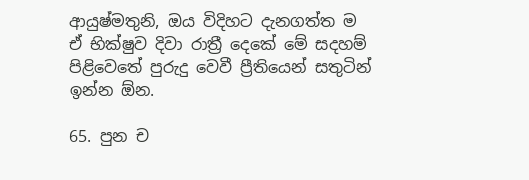ආයුෂ්මතුනි, ඔය විදිහට දැනගත්ත ම ඒ භික්ෂුව දිවා රාත්‍රී දෙකේ මේ සදහම් පිළිවෙතේ පුරුදු වෙවී ප්‍රීතියෙන් සතුටින් ඉන්න ඕන.

65. පුන ච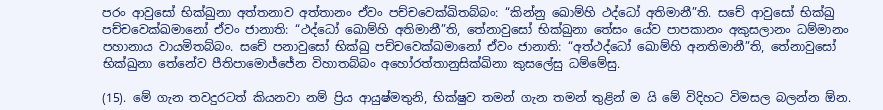පරං ආවුසෝ භික්ඛුනා අත්තනාව අත්තානං ඒවං පච්චවෙක්ඛිතබ්බං: “කින්නු ඛොම්හි ථද්ධෝ අතිමානී”ති. සචේ ආවුසෝ භික්ඛු පච්චවෙක්ඛමානෝ ඒවං ජානාති: “ථද්ධෝ ඛොම්හි අතිමානී”ති, තේනාවුසෝ භික්ඛුනා තේසං යේව පාපකානං අකුසලානං ධම්මානං පහානාය වායමිතබ්බං. සචේ පනාවුසෝ භික්ඛු පච්චවෙක්ඛමානෝ ඒවං ජානාති: “අත්ථද්ධෝ ඛොම්හි අනතිමානී”ති, තේනාවුසෝ භික්ඛුනා තේනේව පීතිපාමොජ්ජේන විහාතබ්බං අහෝරත්තානුසික්ඛිනා කුසලේසු ධම්මේසු.

(15). මේ ගැන තවදුරටත් කියනවා නම් ප්‍රිය ආයුෂ්මතුනි, භික්ෂුව තමන් ගැන තමන් තුළින් ම යි මේ විදිහට විමසල බලන්න ඕන.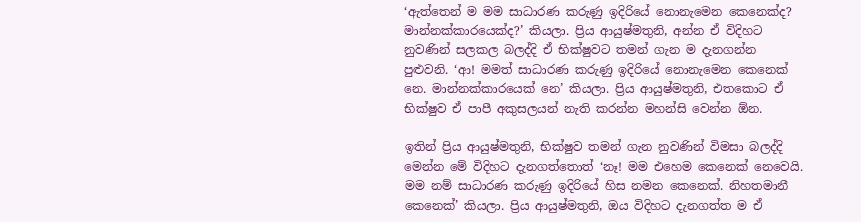‘ඇත්තෙන් ම මම සාධාරණ කරුණු ඉදිරියේ නොනැමෙන කෙනෙක්ද? මාන්නක්කාරයෙක්ද?’ කියලා. ප්‍රිය ආයුෂ්මතුනි, අන්න ඒ විදිහට නුවණින් සලකල බලද්දි ඒ භික්ෂුවට තමන් ගැන ම දැනගන්න පුළුවනි. ‘ආ! මමත් සාධාරණ කරුණු ඉදිරියේ නොනැමෙන කෙනෙක් නෙ. මාන්නක්කාරයෙක් නෙ’ කියලා. ප්‍රිය ආයුෂ්මතුනි, එතකොට ඒ භික්ෂුව ඒ පාපී අකුසලයන් නැති කරන්න මහන්සි වෙන්න ඕන.

ඉතින් ප්‍රිය ආයුෂ්මතුනි, භික්ෂුව තමන් ගැන නුවණින් විමසා බලද්දි මෙන්න මේ විදිහට දැනගත්තොත් ‘නෑ! මම එහෙම කෙනෙක් නෙවෙයි. මම නම් සාධාරණ කරුණු ඉදිරියේ හිස නමන කෙනෙක්. නිහතමානී කෙනෙක්’ කියලා. ප්‍රිය ආයුෂ්මතුනි, ඔය විදිහට දැනගත්ත ම ඒ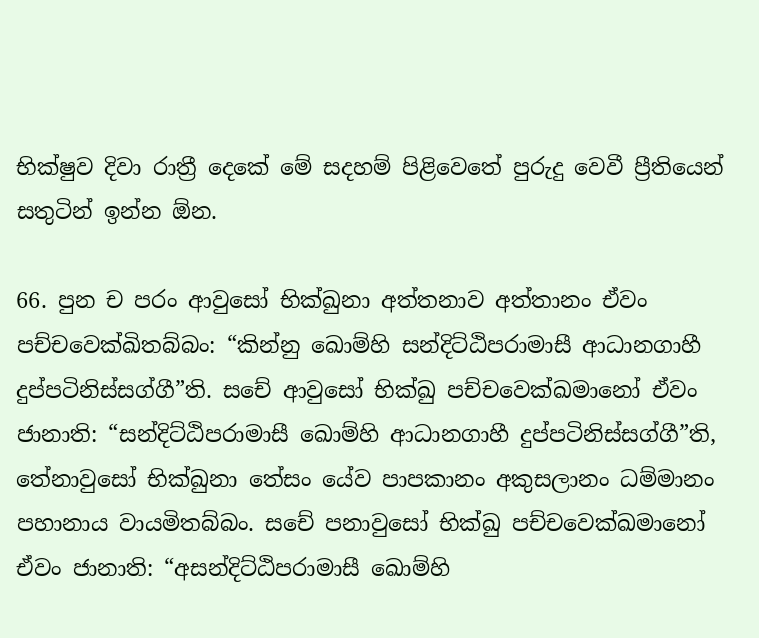භික්ෂුව දිවා රාත්‍රී දෙකේ මේ සදහම් පිළිවෙතේ පුරුදු වෙවී ප්‍රීතියෙන් සතුටින් ඉන්න ඕන.

66. පුන ච පරං ආවුසෝ භික්ඛුනා අත්තනාව අත්තානං ඒවං පච්චවෙක්ඛිතබ්බං: “කින්නු ඛොම්හි සන්දිට්ඨිපරාමාසී ආධානගාහී දුප්පටිනිස්සග්ගී”ති. සචේ ආවුසෝ භික්ඛු පච්චවෙක්ඛමානෝ ඒවං ජානාති: “සන්දිට්ඨිපරාමාසී ඛොම්හි ආධානගාහී දුප්පටිනිස්සග්ගී”ති, තේනාවුසෝ භික්ඛුනා තේසං යේව පාපකානං අකුසලානං ධම්මානං පහානාය වායමිතබ්බං. සචේ පනාවුසෝ භික්ඛු පච්චවෙක්ඛමානෝ ඒවං ජානාති: “අසන්දිට්ඨිපරාමාසී ඛොම්හි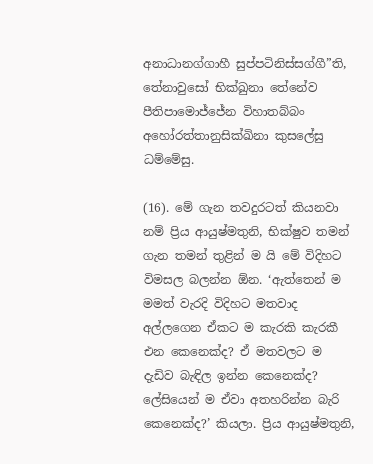අනාධානග්ගාහී සුප්පටිනිස්සග්ගී”ති, තේනාවුසෝ භික්ඛුනා තේනේව පීතිපාමොජ්ජේන විහාතබ්බං අහෝරත්තානුසික්ඛිනා කුසලේසු ධම්මේසු.

(16). මේ ගැන තවදුරටත් කියනවා නම් ප්‍රිය ආයුෂ්මතුනි, භික්ෂුව තමන් ගැන තමන් තුළින් ම යි මේ විදිහට විමසල බලන්න ඕන. ‘ඇත්තෙන් ම මමත් වැරදි විදිහට මතවාද අල්ලගෙන ඒකට ම කැරකි කැරකී එන කෙනෙක්ද? ඒ මතවලට ම දැඩිව බැඳිල ඉන්න කෙනෙක්ද? ලේසියෙන් ම ඒවා අතහරින්න බැරි කෙනෙක්ද?’ කියලා. ප්‍රිය ආයුෂ්මතුනි,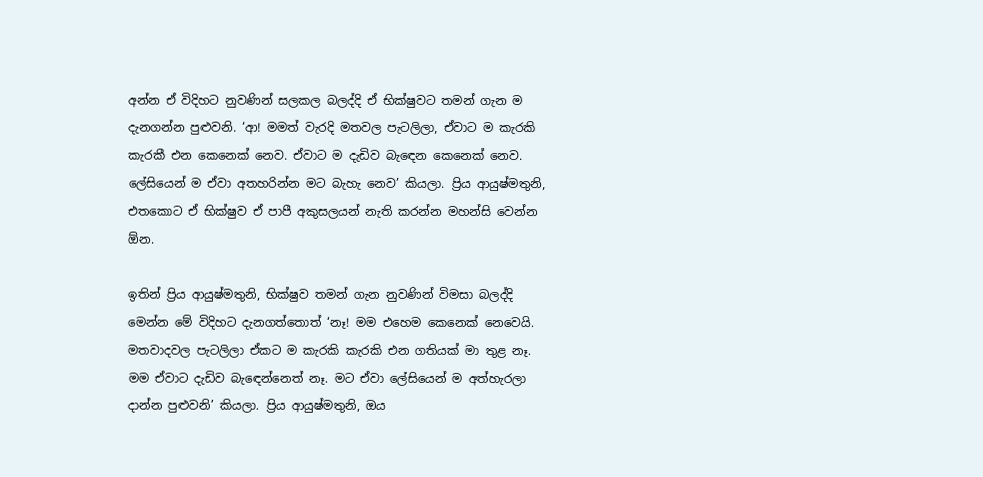අන්න ඒ විදිහට නුවණින් සලකල බලද්දි ඒ භික්ෂුවට තමන් ගැන ම දැනගන්න පුළුවනි. ‘ආ! මමත් වැරදි මතවල පැටලිලා, ඒවාට ම කැරකි කැරකී එන කෙනෙක් නෙව. ඒවාට ම දැඩිව බැඳෙන කෙනෙක් නෙව. ලේසියෙන් ම ඒවා අතහරින්න මට බැහැ නෙව’ කියලා. ප්‍රිය ආයුෂ්මතුනි, එතකොට ඒ භික්ෂුව ඒ පාපී අකුසලයන් නැති කරන්න මහන්සි වෙන්න ඕන.

ඉතින් ප්‍රිය ආයුෂ්මතුනි, භික්ෂුව තමන් ගැන නුවණින් විමසා බලද්දි මෙන්න මේ විදිහට දැනගත්තොත් ‘නෑ! මම එහෙම කෙනෙක් නෙවෙයි. මතවාදවල පැටලිලා ඒකට ම කැරකි කැරකි එන ගතියක් මා තුළ නෑ. මම ඒවාට දැඩිව බැඳෙන්නෙත් නෑ. මට ඒවා ලේසියෙන් ම අත්හැරලා දාන්න පුළුවනි’ කියලා. ප්‍රිය ආයුෂ්මතුනි, ඔය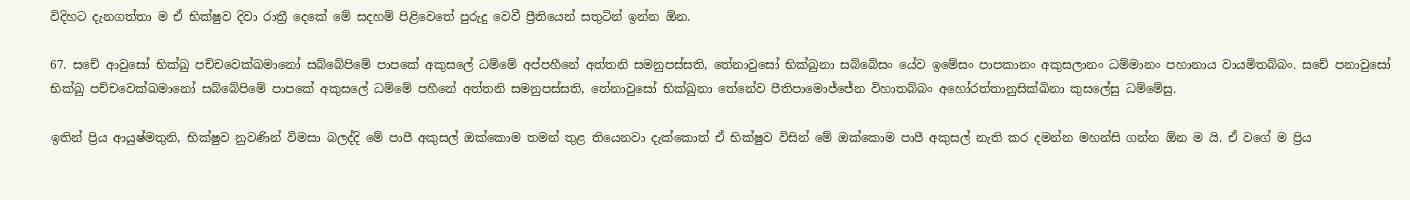විදිහට දැනගත්තා ම ඒ භික්ෂුව දිවා රාත්‍රී දෙකේ මේ සදහම් පිළිවෙතේ පුරුදු වෙවී ප්‍රීතියෙන් සතුටින් ඉන්න ඕන.

67. සචේ ආවුසෝ භික්ඛු පච්චවෙක්ඛමානෝ සබ්බේපිමේ පාපකේ අකුසලේ ධම්මේ අප්පහීනේ අත්තනි සමනුපස්සති, තේනාවුසෝ භික්ඛුනා සබ්බේසං යේව ඉමේසං පාපකානං අකුසලානං ධම්මානං පහානාය වායමිතබ්බං. සචේ පනාවුසෝ භික්ඛු පච්චවෙක්ඛමානෝ සබ්බේපිමේ පාපකේ අකුසලේ ධම්මේ පහීනේ අත්තනි සමනුපස්සති, තේනාවුසෝ භික්ඛුනා තේනේව පීතිපාමොජ්ජේන විහාතබ්බං අහෝරත්තානුසික්ඛිනා කුසලේසු ධම්මේසු.

ඉතින් ප්‍රිය ආයුෂ්මතුනි, භික්ෂුව නුවණින් විමසා බලද්දි මේ පාපී අකුසල් ඔක්කොම තමන් තුළ තියෙනවා දැක්කොත් ඒ භික්ෂුව විසින් මේ ඔක්කොම පාපී අකුසල් නැති කර දමන්න මහන්සි ගන්න ඕන ම යි. ඒ වගේ ම ප්‍රිය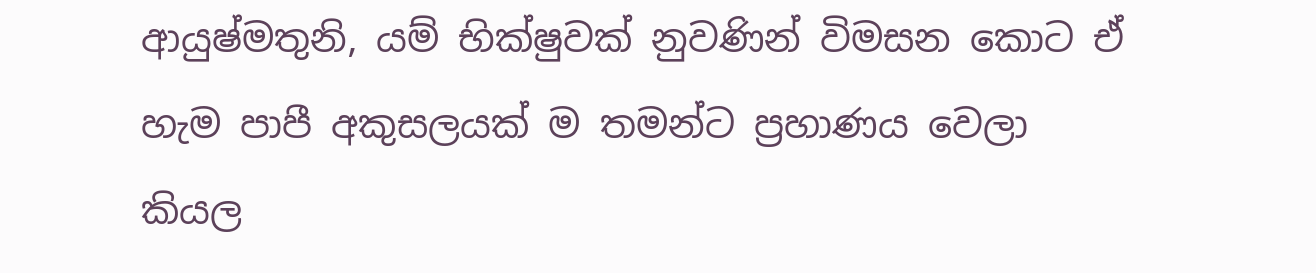ආයුෂ්මතුනි, යම් භික්ෂුවක් නුවණින් විමසන කොට ඒ හැම පාපී අකුසලයක් ම තමන්ට ප්‍රහාණය වෙලා කියල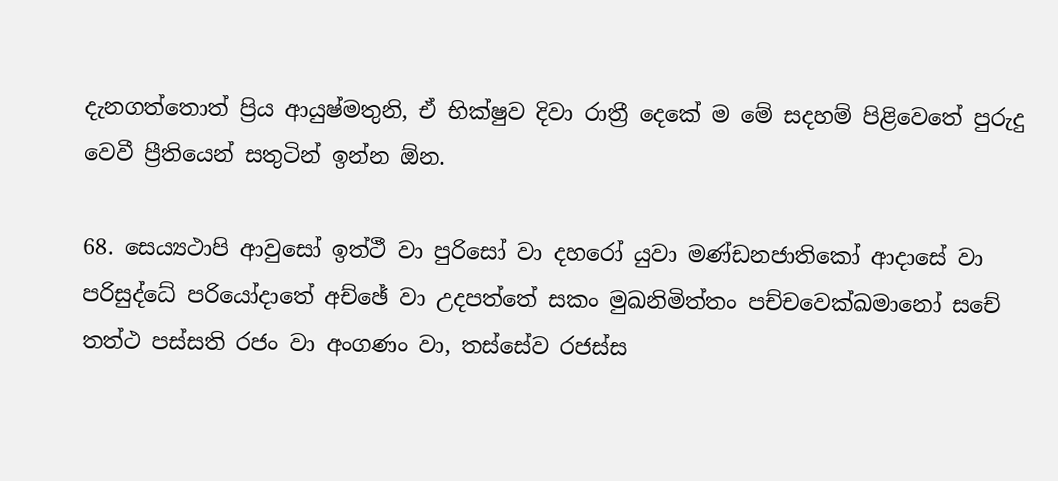දැනගත්තොත් ප්‍රිය ආයුෂ්මතුනි, ඒ භික්ෂුව දිවා රාත්‍රී දෙකේ ම මේ සදහම් පිළිවෙතේ පුරුදු වෙවී ප්‍රීතියෙන් සතුටින් ඉන්න ඕන.

68. සෙය්‍යථාපි ආවුසෝ ඉත්ථී වා පුරිසෝ වා දහරෝ යුවා මණ්ඩනජාතිකෝ ආදාසේ වා පරිසුද්ධේ පරියෝදාතේ අච්ඡේ වා උදපත්තේ සකං මුඛනිමිත්තං පච්චවෙක්ඛමානෝ සචේ තත්ථ පස්සති රජං වා අංගණං වා, තස්සේව රජස්ස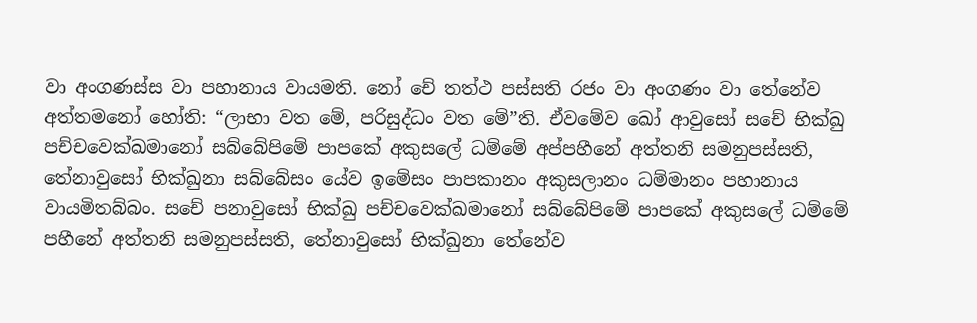වා අංගණස්ස වා පහානාය වායමති. නෝ චේ තත්ථ පස්සති රජං වා අංගණං වා තේනේව අත්තමනෝ හෝති: “ලාභා වත මේ, පරිසුද්ධං වත මේ”ති. ඒවමේව ඛෝ ආවුසෝ සචේ භික්ඛු පච්චවෙක්ඛමානෝ සබ්බේපිමේ පාපකේ අකුසලේ ධම්මේ අප්පහීනේ අත්තනි සමනුපස්සති, තේනාවුසෝ භික්ඛුනා සබ්බේසං යේව ඉමේසං පාපකානං අකුසලානං ධම්මානං පහානාය වායමිතබ්බං. සචේ පනාවුසෝ භික්ඛු පච්චවෙක්ඛමානෝ සබ්බේපිමේ පාපකේ අකුසලේ ධම්මේ පහීනේ අත්තනි සමනුපස්සති, තේනාවුසෝ භික්ඛුනා තේනේව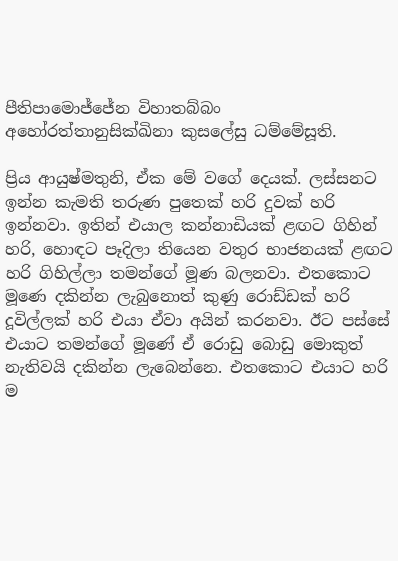පීතිපාමොජ්ජේන විහාතබ්බං අහෝරත්තානුසික්ඛිනා කුසලේසු ධම්මේසූති.

ප්‍රිය ආයුෂ්මතුනි, ඒක මේ වගේ දෙයක්. ලස්සනට ඉන්න කැමති තරුණ පුතෙක් හරි දුවක් හරි ඉන්නවා. ඉතින් එයාල කන්නාඩියක් ළඟට ගිහින් හරි, හොඳට පෑදිලා තියෙන වතුර භාජනයක් ළඟට හරි ගිහිල්ලා තමන්ගේ මූණ බලනවා. එතකොට මූණෙ දකින්න ලැබුනොත් කුණු රොඩ්ඩක් හරි දූවිල්ලක් හරි එයා ඒවා අයින් කරනවා. ඊට පස්සේ එයාට තමන්ගේ මූණේ ඒ රොඩු බොඩු මොකුත් නැතිවයි දකින්න ලැබෙන්නෙ. එතකොට එයාට හරි ම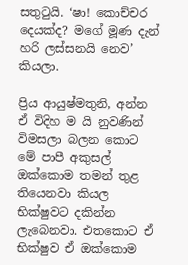සතුටුයි. ‘ෂා! කොච්චර දෙයක්ද? මගේ මූණ දැන් හරි ලස්සනයි නෙව’ කියලා.

ප්‍රිය ආයුෂ්මතුනි, අන්න ඒ විදිහ ම යි නුවණින් විමසලා බලන කොට මේ පාපී අකුසල් ඔක්කොම තමන් තුළ තියෙනවා කියල භික්ෂුවට දකින්න ලැබෙනවා. එතකොට ඒ භික්ෂුව ඒ ඔක්කොම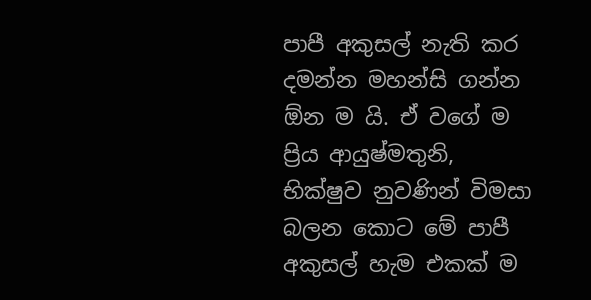පාපී අකුසල් නැති කර දමන්න මහන්සි ගන්න ඕන ම යි. ඒ වගේ ම ප්‍රිය ආයුෂ්මතුනි, භික්ෂුව නුවණින් විමසා බලන කොට මේ පාපී අකුසල් හැම එකක් ම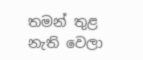තමන් තුළ නැති වෙලා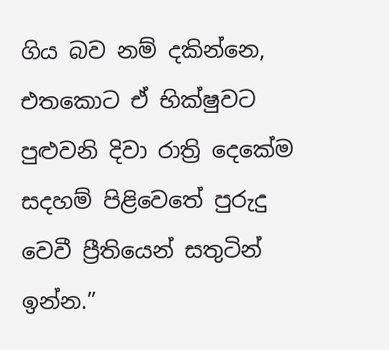ගිය බව නම් දකින්නෙ, එතකොට ඒ භික්ෂුවට පුළුවනි දිවා රාත්‍රි දෙකේම සදහම් පිළිවෙතේ පුරුදු වෙවී ප්‍රීතියෙන් සතුටින් ඉන්න.”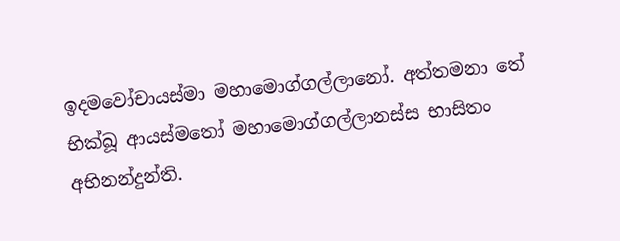ඉදමවෝචායස්මා මහාමොග්ගල්ලානෝ. අත්තමනා තේ භික්ඛූ ආයස්මතෝ මහාමොග්ගල්ලානස්ස භාසිතං අභිනන්දුන්ති.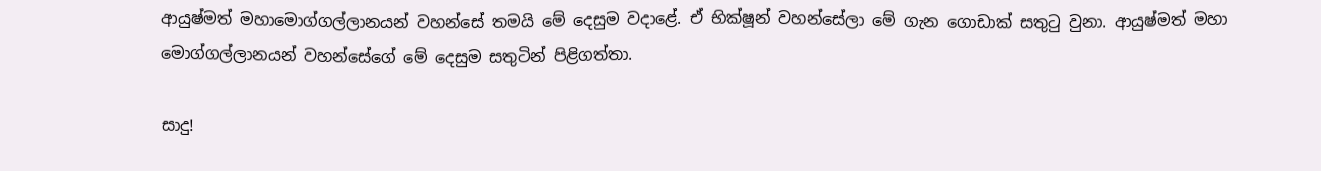ආයුෂ්මත් මහාමොග්ගල්ලානයන් වහන්සේ තමයි මේ දෙසුම වදාළේ. ඒ භික්ෂූන් වහන්සේලා මේ ගැන ගොඩාක් සතුටු වුනා. ආයුෂ්මත් මහා මොග්ගල්ලානයන් වහන්සේගේ මේ දෙසුම සතුටින් පිළිගත්තා.

සාදු!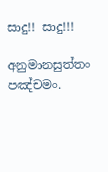සාදු!! සාදු!!!

අනුමානසුත්තං පඤ්චමං.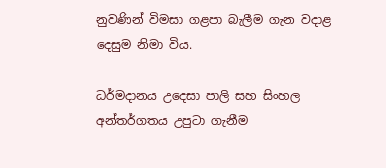නුවණින් විමසා ගළපා බැලීම ගැන වදාළ දෙසුම නිමා විය.

ධර්මදානය උදෙසා පාලි සහ සිංහල අන්තර්ගතය උපුටා ගැනීම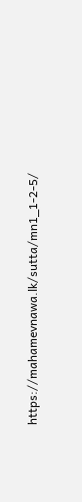https://mahamevnawa.lk/sutta/mn1_1-2-5/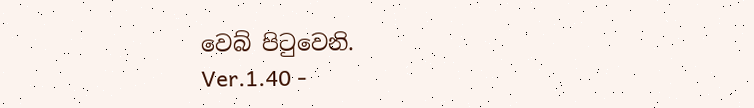වෙබ් පිටුවෙනි.
Ver.1.40 -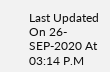Last Updated On 26-SEP-2020 At 03:14 P.M